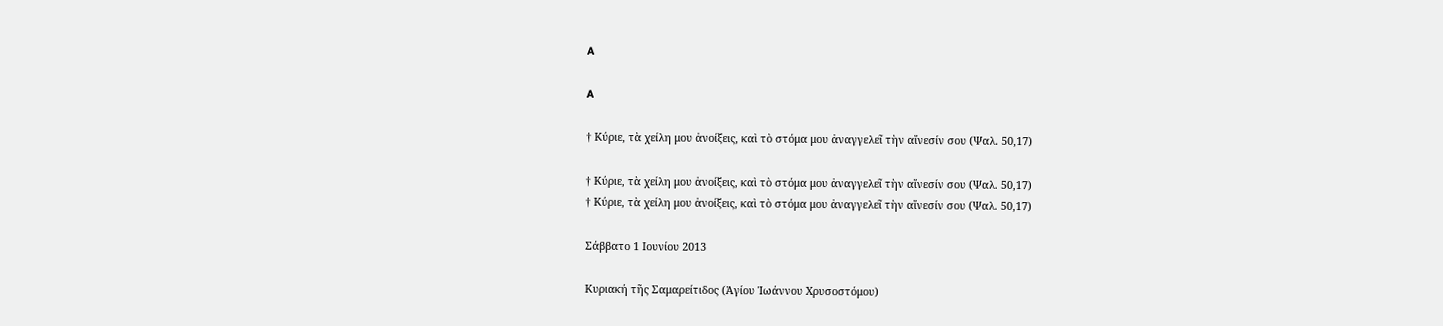A

A

† Κύριε, τὰ χείλη μου ἀνοίξεις, καὶ τὸ στόμα μου ἀναγγελεῖ τὴν αἴνεσίν σου (Ψαλ. 50,17)

† Κύριε, τὰ χείλη μου ἀνοίξεις, καὶ τὸ στόμα μου ἀναγγελεῖ τὴν αἴνεσίν σου (Ψαλ. 50,17)
† Κύριε, τὰ χείλη μου ἀνοίξεις, καὶ τὸ στόμα μου ἀναγγελεῖ τὴν αἴνεσίν σου (Ψαλ. 50,17)

Σάββατο 1 Ιουνίου 2013

Κυριακή τῆς Σαμαρείτιδος (Ἁγίου Ἰωάννου Χρυσοστόμου)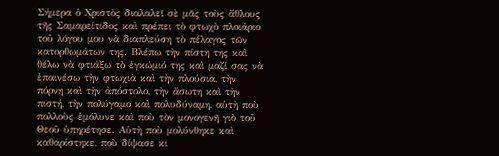Σήμερα ὁ Χριστὸς διαλαλεῖ σὲ μᾶς τοὺς ἄθλους τῆς Σαμαρείτιδος καὶ πρέπει τὸ φτωχὸ πλοιάριο τοῦ λόγου μου νὰ διαπλεύση τὸ πέλαγος τῶν κατορθωμάτων της. Βλέπω τὴν πίστη της καὶ θέλω νὰ φτιάξω τὸ ἐγκώμιό της καὶ μαζί σας νὰ ἐπαινέσω τὴν φτωχιὰ καὶ τὴν πλούσια, τὴν πόρνη καὶ τὴν ἀπόστολο, τὴν ἄσωτη καὶ τὴν πιστή, τὴν πολύγαμο καὶ πολυδύναμη, αὐτὴ ποὺ πολλοὺς ἐμόλυνε καὶ ποὺ τὸν μονογενῆ γιὸ τοῦ Θεοῦ ὑπηρέτησε. Αὐτὴ ποὺ μολύνθηκε καὶ καθαρίστηκε, ποὺ δίψασε κι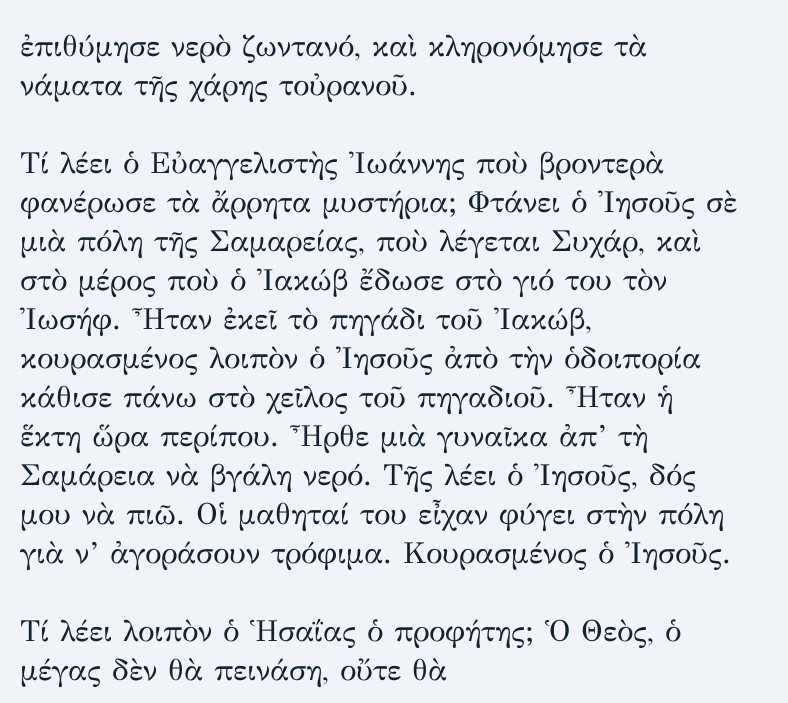ἐπιθύμησε νερὸ ζωντανό, καὶ κληρονόμησε τὰ νάματα τῆς χάρης τοὐρανοῦ.

Τί λέει ὁ Εὐαγγελιστὴς Ἰωάννης ποὺ βροντερὰ φανέρωσε τὰ ἄρρητα μυστήρια; Φτάνει ὁ Ἰησοῦς σὲ μιὰ πόλη τῆς Σαμαρείας, ποὺ λέγεται Συχάρ, καὶ στὸ μέρος ποὺ ὁ Ἰακώβ ἔδωσε στὸ γιό του τὸν Ἰωσήφ. Ἦταν ἐκεῖ τὸ πηγάδι τοῦ Ἰακώβ, κουρασμένος λοιπὸν ὁ Ἰησοῦς ἀπὸ τὴν ὁδοιπορία κάθισε πάνω στὸ χεῖλος τοῦ πηγαδιοῦ. Ἦταν ἡ ἕκτη ὥρα περίπου. Ἦρθε μιὰ γυναῖκα ἀπ’ τὴ Σαμάρεια νὰ βγάλη νερό. Τῆς λέει ὁ Ἰησοῦς, δός μου νὰ πιῶ. Οἱ μαθηταί του εἶχαν φύγει στὴν πόλη γιὰ ν’ ἀγοράσουν τρόφιμα. Κουρασμένος ὁ Ἰησοῦς.

Τί λέει λοιπὸν ὁ Ἡσαΐας ὁ προφήτης; Ὁ Θεὸς, ὁ μέγας δὲν θὰ πεινάση, οὔτε θὰ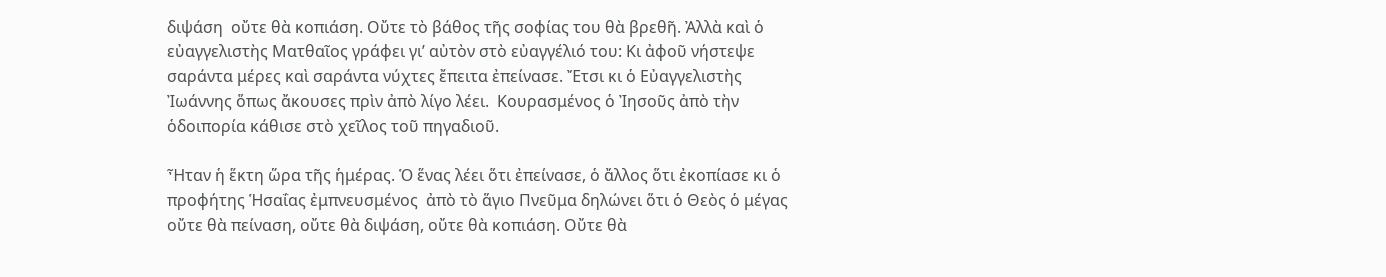διψάση  οὔτε θὰ κοπιάση. Οὔτε τὸ βάθος τῆς σοφίας του θὰ βρεθῆ. Ἀλλὰ καὶ ὁ εὐαγγελιστὴς Ματθαῖος γράφει γι’ αὐτὸν στὸ εὐαγγέλιό του: Κι ἀφοῦ νήστεψε σαράντα μέρες καὶ σαράντα νύχτες ἔπειτα ἐπείνασε. Ἔτσι κι ὁ Εὐαγγελιστὴς Ἰωάννης ὅπως ἄκουσες πρὶν ἀπὸ λίγο λέει.  Κουρασμένος ὁ Ἰησοῦς ἀπὸ τὴν ὁδοιπορία κάθισε στὸ χεῖλος τοῦ πηγαδιοῦ.

Ἦταν ἡ ἕκτη ὥρα τῆς ἡμέρας. Ὁ ἕνας λέει ὅτι ἐπείνασε, ὁ ἄλλος ὅτι ἐκοπίασε κι ὁ προφήτης Ἡσαΐας ἐμπνευσμένος  ἀπὸ τὸ ἅγιο Πνεῦμα δηλώνει ὅτι ὁ Θεὸς ὁ μέγας οὔτε θὰ πείναση, οὔτε θὰ διψάση, οὔτε θὰ κοπιάση. Οὔτε θὰ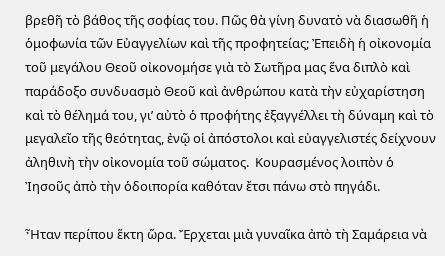βρεθῆ τὸ βάθος τῆς σοφίας του. Πῶς θὰ γίνη δυνατὸ νὰ διασωθῆ ἡ ὁμοφωνία τῶν Εὐαγγελίων καὶ τῆς προφητείας; Ἐπειδὴ ἡ οἰκονομία τοῦ μεγάλου Θεοῦ οἰκονομήσε γιὰ τὸ Σωτῆρα μας ἕνα διπλὸ καὶ παράδοξο συνδυασμὸ Θεοῦ καὶ ἀνθρώπου κατὰ τὴν εὐχαρίστηση καὶ τὸ θέλημά του, γι’ αὐτὸ ὁ προφήτης ἐξαγγέλλει τὴ δύναμη καὶ τὸ μεγαλεῖο τῆς θεότητας, ἐνῷ οἱ ἀπόστολοι καὶ εὐαγγελιστές δείχνουν ἀληθινὴ τὴν οἰκονομία τοῦ σώματος.  Κουρασμένος λοιπὸν ὁ Ἰησοῦς ἀπὸ τὴν ὁδοιπορία καθόταν ἔτσι πάνω στὸ πηγάδι.

Ἦταν περίπου ἕκτη ὥρα. Ἔρχεται μιὰ γυναῖκα ἀπὸ τὴ Σαμάρεια νὰ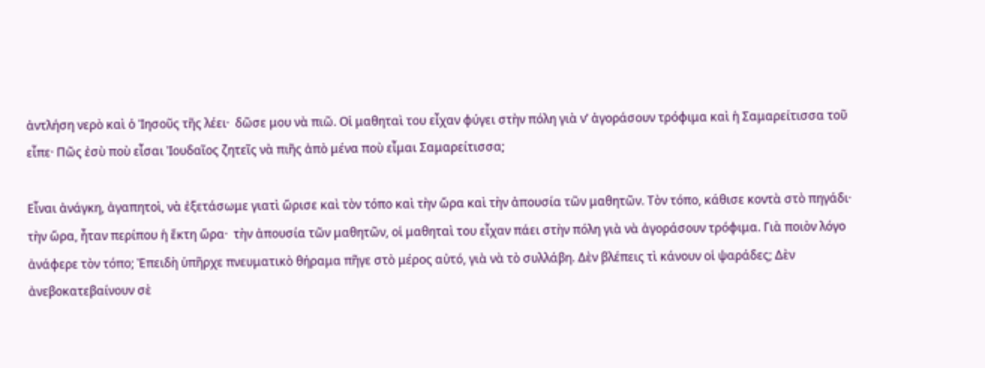ἀντλήση νερὸ καὶ ὁ Ἰησοῦς τῆς λέει·  δῶσε μου νὰ πιῶ. Οἱ μαθηταὶ του εἶχαν φύγει στὴν πόλη γιὰ ν’ ἀγοράσουν τρόφιμα καὶ ἡ Σαμαρείτισσα τοῦ εἶπε· Πῶς ἐσὺ ποὺ εἶσαι Ἰουδαῖος ζητεῖς νὰ πιῆς ἀπὸ μένα ποὺ εἶμαι Σαμαρείτισσα;

Εἶναι ἀνάγκη, ἀγαπητοὶ, νὰ ἐξετάσωμε γιατὶ ὥρισε καὶ τὸν τόπο καὶ τὴν ὥρα καὶ τὴν ἀπουσία τῶν μαθητῶν. Τὸν τόπο, κάθισε κοντὰ στὸ πηγάδι· τὴν ὥρα, ἦταν περίπου ἡ ἕκτη ὥρα·  τὴν ἀπουσία τῶν μαθητῶν, οἱ μαθηταὶ του εἶχαν πάει στὴν πόλη γιὰ νὰ ἀγοράσουν τρόφιμα. Γιὰ ποιὸν λόγο ἀνάφερε τὸν τόπο; Ἐπειδὴ ὑπῆρχε πνευματικὸ θήραμα πῆγε στὸ μέρος αὐτό, γιὰ νὰ τὸ συλλάβη. Δὲν βλέπεις τὶ κάνουν οἱ ψαράδες; Δὲν ἀνεβοκατεβαίνουν σὲ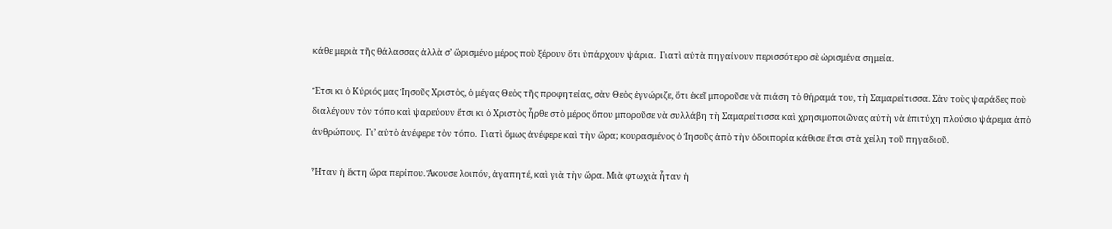κάθε μεριὰ τῆς θάλασσας ἀλλὰ σ’ ὥρισμένο μέρος ποὺ ξέρουν ὅτι ὑπάρχουν ψάρια.  Γιατὶ αὐτὰ πηγαίνουν περισσότερο σὲ ὡρισμένα σημεία.

Ἔτσι κι ὁ Κύριός μας Ἰησοῦς Χριστὸς, ὁ μέγας Θεὸς τῆς προφητείας, σὰν Θεὸς ἐγνώριζε, ὅτι ἐκεῖ μποροῦσε νὰ πιάση τὸ θήραμά του, τὴ Σαμαρείτισσα. Σὰν τοὺς ψαράδες ποὺ διαλέγουν τὸν τόπο καὶ ψαρεύουν ἔτσι κι ὁ Χριστὸς ἦρθε στὸ μέρος ὅπου μποροῦσε νὰ συλλάβη τὴ Σαμαρείτισσα καὶ χρησιμοποιῶνας αὐτὴ νὰ ἐπιτύχη πλούσιο ψάρεμα ἀπὸ ἀνθρώπους.  Γι’ αὐτὸ ἀνέφερε τὸν τόπο.  Γιατὶ ὅμως ἀνέφερε καὶ τὴν ὥρα; κουρασμένος ὁ Ἰησοῦς ἀπὸ τὴν ὁδοιπορία κάθισε ἔτσι στὰ χείλη τοῦ πηγαδιοῦ.

Ἦταν ἡ ἕκτη ὥρα περίπου. Ἄκουσε λοιπόν, ἀγαπητέ, καὶ γιὰ τὴν ὥρα. Μιὰ φτωχιὰ ἦταν ἡ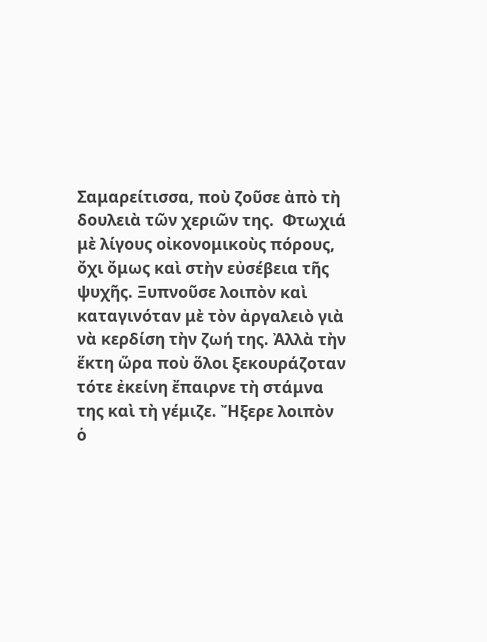Σαμαρείτισσα, ποὺ ζοῦσε ἀπὸ τὴ δουλειὰ τῶν χεριῶν της.  Φτωχιά μὲ λίγους οἰκονομικοὺς πόρους, ὄχι ὄμως καὶ στὴν εὐσέβεια τῆς ψυχῆς. Ξυπνοῦσε λοιπὸν καὶ καταγινόταν μὲ τὸν ἀργαλειὸ γιὰ νὰ κερδίση τὴν ζωή της. Ἀλλὰ τὴν ἕκτη ὥρα ποὺ ὅλοι ξεκουράζοταν τότε ἐκείνη ἔπαιρνε τὴ στάμνα της καὶ τὴ γέμιζε. Ἤξερε λοιπὸν ὁ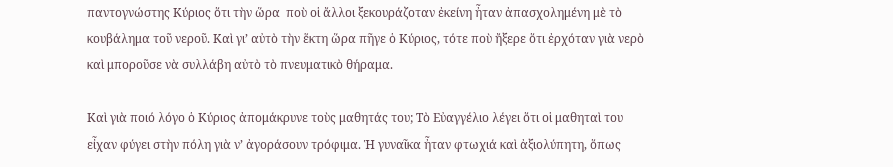παντογνώστης Κύριος ὅτι τὴν ὥρα  ποὺ οἱ ἄλλοι ξεκουράζοταν ἐκείνη ἦταν ἀπασχολημένη μὲ τὸ κουβάλημα τοῦ νεροῦ. Καὶ γι’ αὐτὸ τὴν ἕκτη ὥρα πῆγε ὁ Κύριος, τότε ποὺ ἤξερε ὅτι ἐρχόταν γιὰ νερὸ καὶ μποροῦσε νὰ συλλάβη αὐτὸ τὸ πνευματικὸ θήραμα.

Καὶ γιὰ ποιό λόγο ὁ Κύριος ἀπομάκρυνε τοὺς μαθητάς του; Τὸ Εὐαγγέλιο λέγει ὅτι οἱ μαθηταὶ του εἶχαν φύγει στὴν πόλη γιὰ ν’ ἀγοράσουν τρόφιμα. Ἡ γυναῖκα ἦταν φτωχιά καὶ ἀξιολύπητη, ὅπως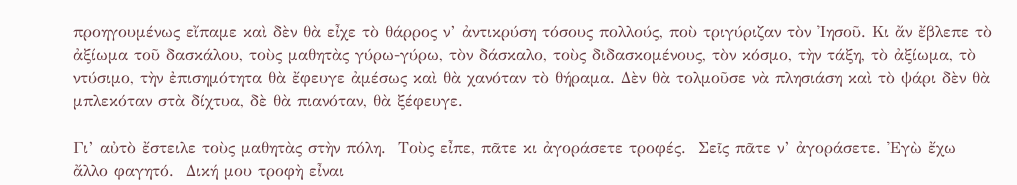προηγουμένως εἴπαμε καὶ δὲν θὰ εἶχε τὸ θάρρος ν’ ἀντικρύση τόσους πολλούς, ποὺ τριγύριζαν τὸν Ἰησοῦ. Κι ἄν ἔβλεπε τὸ ἀξίωμα τοῦ δασκάλου, τοὺς μαθητὰς γύρω-γύρω, τὸν δάσκαλο, τοὺς διδασκομένους, τὸν κόσμο, τὴν τάξη, τὸ ἀξίωμα, τὸ ντύσιμο, τὴν ἐπισημότητα θὰ ἔφευγε ἀμέσως καὶ θὰ χανόταν τὸ θήραμα. Δὲν θὰ τολμοῦσε νὰ πλησιάση καὶ τὸ ψάρι δὲν θὰ μπλεκόταν στὰ δίχτυα, δὲ θὰ πιανόταν, θὰ ξέφευγε.

Γι’ αὐτὸ ἔστειλε τοὺς μαθητὰς στὴν πόλη.  Τοὺς εἶπε, πᾶτε κι ἀγοράσετε τροφές.  Σεῖς πᾶτε ν’ ἀγοράσετε. Ἐγὼ ἔχω ἄλλο φαγητό.  Δική μου τροφὴ εἶναι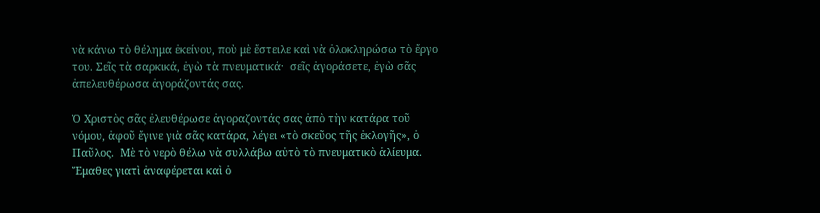νὰ κάνω τὸ θέλημα ἐκείνου, ποὺ μὲ ἔστειλε καὶ νὰ ὁλοκληρώσω τὸ ἔργο του. Σεῖς τὰ σαρκικά, ἐγὼ τὰ πνευματικά·  σεῖς ἀγοράσετε, ἐγὼ σᾶς ἀπελευθέρωσα ἀγοράζοντάς σας.

Ὁ Χριστὸς σᾶς ἐλευθέρωσε ἀγοραζοντάς σας ἀπὸ τὴν κατάρα τοῦ νόμου, ἀφοῦ ἔγινε γιὰ σᾶς κατάρα, λέγει «τὸ σκεῦος τῆς ἐκλογῆς», ὁ Παῦλος.  Μὲ τὸ νερὸ θέλω νὰ συλλάβω αὐτὸ τὸ πνευματικὸ ἁλίευμα. Ἔμαθες γιατὶ ἀναφέρεται καὶ ὁ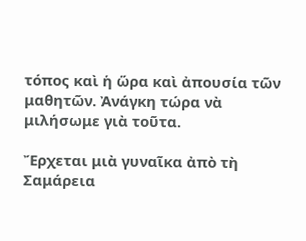τόπος καὶ ἡ ὥρα καὶ ἀπουσία τῶν μαθητῶν. Ἀνάγκη τώρα νὰ μιλήσωμε γιὰ τοῦτα.

Ἔρχεται μιὰ γυναῖκα ἀπὸ τὴ Σαμάρεια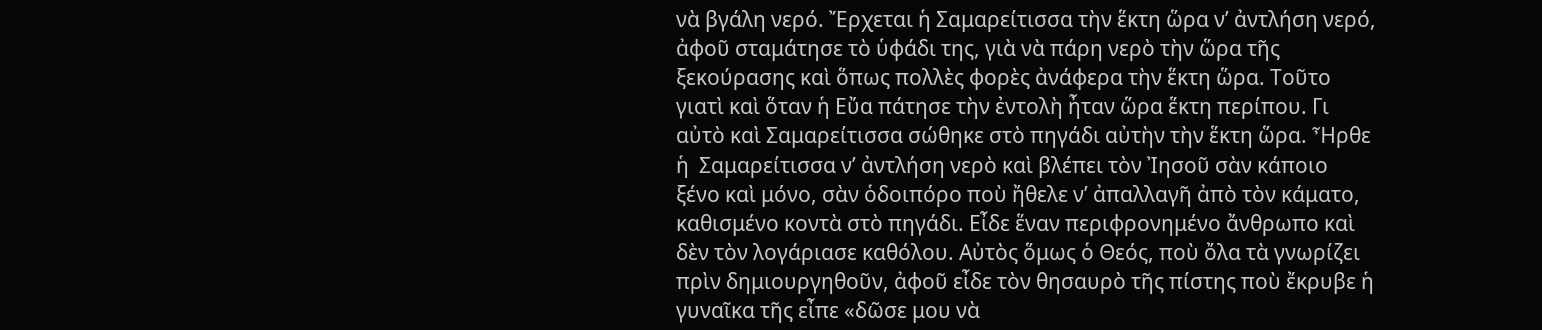νὰ βγάλη νερό. Ἔρχεται ἡ Σαμαρείτισσα τὴν ἕκτη ὥρα ν’ ἀντλήση νερό, ἀφοῦ σταμάτησε τὸ ὑφάδι της, γιὰ νὰ πάρη νερὸ τὴν ὥρα τῆς ξεκούρασης καὶ ὅπως πολλὲς φορὲς ἀνάφερα τὴν ἕκτη ὥρα. Τοῦτο γιατὶ καὶ ὅταν ἡ Εὔα πάτησε τὴν ἐντολὴ ἦταν ὥρα ἕκτη περίπου. Γι αὐτὸ καὶ Σαμαρείτισσα σώθηκε στὸ πηγάδι αὐτὴν τὴν ἕκτη ὥρα. Ἦρθε ἡ  Σαμαρείτισσα ν’ ἀντλήση νερὸ καὶ βλέπει τὸν Ἰησοῦ σὰν κάποιο ξένο καὶ μόνο, σὰν ὁδοιπόρο ποὺ ἤθελε ν’ ἀπαλλαγῆ ἀπὸ τὸν κάματο, καθισμένο κοντὰ στὸ πηγάδι. Εἶδε ἕναν περιφρονημένο ἄνθρωπο καὶ δὲν τὸν λογάριασε καθόλου. Αὐτὸς ὅμως ὁ Θεός, ποὺ ὄλα τὰ γνωρίζει πρὶν δημιουργηθοῦν, ἀφοῦ εἶδε τὸν θησαυρὸ τῆς πίστης ποὺ ἔκρυβε ἡ γυναῖκα τῆς εἶπε «δῶσε μου νὰ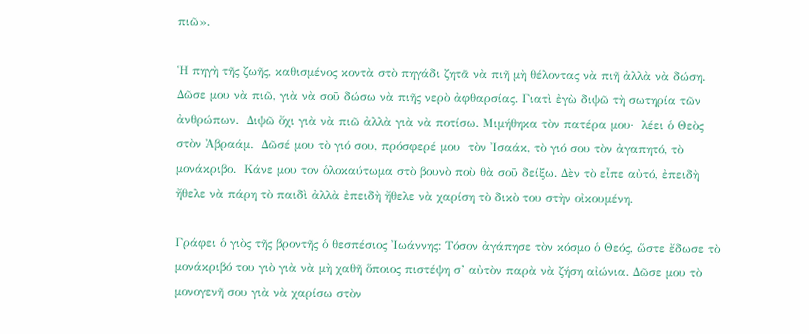πιῶ».

Ἡ πηγὴ τῆς ζωῆς, καθισμένος κοντὰ στὸ πηγάδι ζητᾶ νὰ πιῆ μὴ θέλοντας νὰ πιῆ ἀλλὰ νὰ δώση. Δῶσε μου νὰ πιῶ, γιὰ νὰ σοῦ δώσω νὰ πιῆς νερὸ ἀφθαρσίας. Γιατὶ ἐγὼ διψῶ τὴ σωτηρία τῶν ἀνθρώπων.  Διψῶ ὄχι γιὰ νὰ πιῶ ἀλλὰ γιὰ νὰ ποτίσω. Μιμήθηκα τὸν πατέρα μου·  λέει ὁ Θεὸς στὸν Ἀβραάμ.  Δῶσέ μου τὸ γιό σου, πρόσφερέ μου  τὸν Ἰσαάκ, τὸ γιό σου τὸν ἀγαπητό, τὸ μονάκριβο.  Κάνε μου τον ὁλοκαύτωμα στὸ βουνὸ ποὺ θὰ σοῦ δείξω. Δὲν τὸ εἶπε αὐτό, ἐπειδὴ ἤθελε νὰ πάρη τὸ παιδὶ ἀλλὰ ἐπειδὴ ἤθελε νὰ χαρίση τὸ δικὸ του στὴν οἰκουμένη.

Γράφει ὁ γιὸς τῆς βροντῆς ὁ θεσπέσιος Ἰωάννης: Τόσον ἀγάπησε τὸν κόσμο ὁ Θεός, ὥστε ἔδωσε τὸ μονάκριβό του γιὸ γιὰ νὰ μὴ χαθῆ ὅποιος πιστέψη σ’ αὐτὸν παρὰ νὰ ζήση αἰώνια. Δῶσε μου τὸ μονογενῆ σου γιὰ νὰ χαρίσω στὸν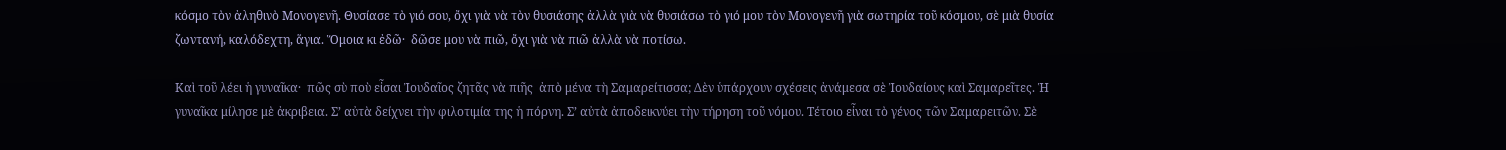κόσμο τὸν ἀληθινὸ Μονογενῆ. Θυσίασε τὸ γιό σου, ὄχι γιὰ νὰ τὸν θυσιάσης ἀλλὰ γιὰ νὰ θυσιάσω τὸ γιό μου τὸν Μονογενῆ γιὰ σωτηρία τοῦ κόσμου, σὲ μιὰ θυσία ζωντανή, καλόδεχτη, ἅγια. Ὅμοια κι ἐδῶ·  δῶσε μου νὰ πιῶ, ὄχι γιὰ νὰ πιῶ ἀλλὰ νὰ ποτίσω.

Καὶ τοῦ λέει ἡ γυναῖκα·  πῶς σὺ ποὺ εἶσαι Ἰουδαῖος ζητᾶς νὰ πιῆς  ἀπὸ μένα τὴ Σαμαρείτισσα; Δὲν ὑπάρχουν σχέσεις ἀνάμεσα σὲ Ἰουδαίους καὶ Σαμαρεῖτες. Ἡ γυναῖκα μίλησε μὲ ἀκριβεια. Σ’ αὐτὰ δείχνει τὴν φιλοτιμία της ἡ πόρνη. Σ’ αὐτὰ ἀποδεικνύει τὴν τήρηση τοῦ νόμου. Τέτοιο εἶναι τὸ γένος τῶν Σαμαρειτῶν. Σὲ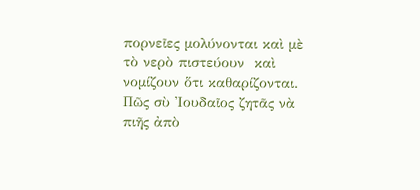πορνεῖες μολύνονται καὶ μὲ τὸ νερὸ πιστεύουν  καὶ νομίζουν ὅτι καθαρίζονται. Πῶς σὺ Ἰουδαῖος ζητᾶς νὰ πιῆς ἀπὸ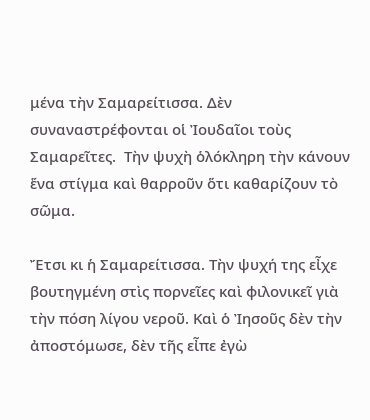μένα τὴν Σαμαρείτισσα. Δὲν συναναστρέφονται οἱ Ἰουδαῖοι τοὺς Σαμαρεῖτες.  Τὴν ψυχὴ ὁλόκληρη τὴν κάνουν ἕνα στίγμα καὶ θαρροῦν ὅτι καθαρίζουν τὸ σῶμα.

Ἔτσι κι ἡ Σαμαρείτισσα. Τὴν ψυχή της εἶχε βουτηγμένη στὶς πορνεῖες καὶ φιλονικεῖ γιὰ τὴν πόση λίγου νεροῦ. Καὶ ὁ Ἰησοῦς δὲν τὴν ἀποστόμωσε, δὲν τῆς εἶπε ἐγὼ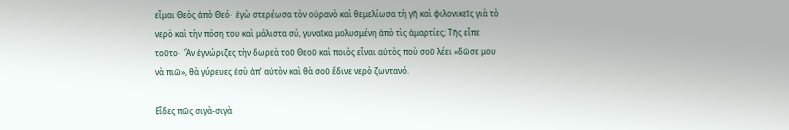εἶμαι Θεὸς ἀπὸ Θεό·  ἐγὼ στερέωσα τὸν οὐρανὸ καὶ θεμελίωσα τὴ γῆ καὶ φιλονικεῖς γιὰ τὸ νερὸ καὶ τὴν πόση του καὶ μάλιστα σύ, γυναῖκα μολυσμένη ἀπὸ τὶς ἁμαρτίες; Τῆς εἶπε τοῦτο·  Ἄν ἐγνώριζες τὴν δωρεὰ τοῦ Θεοῦ καὶ ποιὸς εἶναι αὐτὸς ποὺ σοῦ λέει «δῶσε μου νὰ πιῶ», θὰ γύρευες ἐσὺ ἀπ’ αὐτὸν καὶ θὰ σοῦ ἔδινε νερὸ ζωντανό.

Εἶδες πῶς σιγὰ-σιγὰ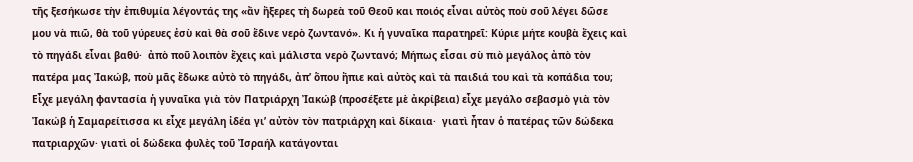τῆς ξεσήκωσε τὴν ἐπιθυμία λέγοντάς της «ἄν ἤξερες τὴ δωρεὰ τοῦ Θεοῦ και ποιός εἶναι αὐτὸς ποὺ σοῦ λέγει δῶσε μου νὰ πιῶ, θὰ τοῦ γύρευες ἐσὺ καὶ θὰ σοῦ ἔδινε νερὸ ζωντανό». Κι ἡ γυναῖκα παρατηρεῖ: Κύριε μήτε κουβὰ ἔχεις καὶ τὸ πηγάδι εἶναι βαθύ·  ἀπὸ ποῦ λοιπὸν ἔχεις καὶ μάλιστα νερὸ ζωντανό; Μήπως εἶσαι σὺ πιὸ μεγάλος ἀπὸ τὸν πατέρα μας Ἰακώβ, ποὺ μᾶς ἔδωκε αὐτὸ τὸ πηγάδι, ἀπ’ ὅπου ἤπιε καὶ αὐτὸς καὶ τὰ παιδιά του καὶ τὰ κοπάδια του; Εἶχε μεγάλη φαντασία ἡ γυναῖκα γιὰ τὸν Πατριάρχη Ἰακώβ (προσέξετε μὲ ἀκρίβεια) εἶχε μεγάλο σεβασμὸ γιὰ τὸν Ἰακώβ ἡ Σαμαρείτισσα κι εἶχε μεγάλη ἰδέα γι’ αὐτὸν τὸν πατριάρχη καὶ δίκαια·  γιατὶ ἦταν ὁ πατέρας τῶν δώδεκα πατριαρχῶν· γιατὶ οἱ δώδεκα φυλὲς τοῦ Ἰσραήλ κατάγονται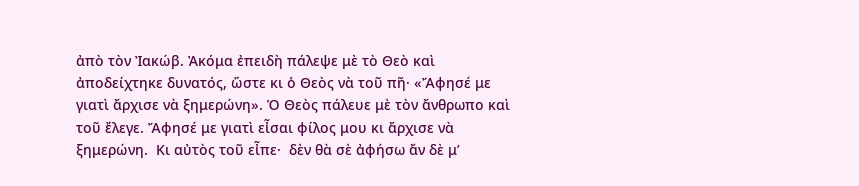ἀπὸ τὸν Ἰακώβ. Ἀκόμα ἐπειδὴ πάλεψε μὲ τὸ Θεὸ καὶ ἀποδείχτηκε δυνατός, ὥστε κι ὁ Θεὸς νὰ τοῦ πῆ· «Ἄφησέ με γιατὶ ἄρχισε νὰ ξημερώνη». Ὁ Θεὸς πάλευε μὲ τὸν ἄνθρωπο καὶ τοῦ ἔλεγε. Ἄφησέ με γιατὶ εἶσαι φίλος μου κι ἄρχισε νὰ ξημερώνη.  Κι αὐτὸς τοῦ εἶπε·  δὲν θὰ σὲ ἀφήσω ἄν δὲ μ’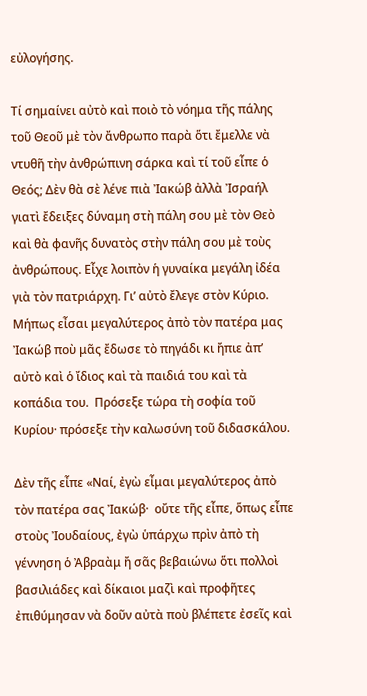εὐλογήσης.

Τί σημαίνει αὐτὸ καὶ ποιὸ τὸ νόημα τῆς πάλης τοῦ Θεοῦ μὲ τὸν ἄνθρωπο παρὰ ὅτι ἔμελλε νὰ ντυθῆ τὴν ἀνθρώπινη σάρκα καὶ τί τοῦ εἶπε ὁ Θεός; Δὲν θὰ σὲ λένε πιὰ Ἰακώβ ἀλλὰ Ἰσραήλ γιατὶ ἔδειξες δύναμη στὴ πάλη σου μὲ τὸν Θεὸ καὶ θὰ φανῆς δυνατὸς στὴν πάλη σου μὲ τοὺς ἀνθρώπους. Εἶχε λοιπὸν ἡ γυναίκα μεγάλη ἰδέα γιὰ τὸν πατριάρχη. Γι’ αὐτὸ ἔλεγε στὸν Κύριο. Μήπως εἶσαι μεγαλύτερος ἀπὸ τὸν πατέρα μας Ἰακώβ ποὺ μᾶς ἔδωσε τὸ πηγάδι κι ἤπιε ἀπ’ αὐτὸ καὶ ὁ ἴδιος καὶ τὰ παιδιά του καὶ τὰ κοπάδια του.  Πρόσεξε τώρα τὴ σοφία τοῦ Κυρίου· πρόσεξε τὴν καλωσύνη τοῦ διδασκάλου.

Δὲν τῆς εἶπε «Ναί, ἐγὼ εἶμαι μεγαλύτερος ἀπὸ τὸν πατέρα σας Ἰακώβ·  οὔτε τῆς εἶπε, ὅπως εἶπε στοὺς Ἰουδαίους, ἐγὼ ὑπάρχω πρὶν ἀπὸ τὴ γέννηση ὁ Ἀβραὰμ ἤ σᾶς βεβαιώνω ὅτι πολλοὶ βασιλιάδες καὶ δίκαιοι μαζὶ καὶ προφῆτες ἐπιθύμησαν νὰ δοῦν αὐτὰ ποὺ βλέπετε ἐσεῖς καὶ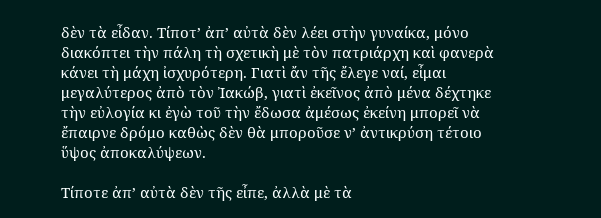δὲν τὰ εἶδαν. Τίποτ’ ἀπ’ αὐτὰ δὲν λέει στὴν γυναίκα, μόνο διακόπτει τὴν πάλη τὴ σχετικὴ μὲ τὸν πατριάρχη καὶ φανερὰ κάνει τὴ μάχη ἰσχυρότερη. Γιατὶ ἄν τῆς ἔλεγε ναί, εἶμαι μεγαλύτερος ἀπὸ τὸν Ἰακώβ, γιατὶ ἐκεῖνος ἀπὸ μένα δέχτηκε τὴν εὐλογία κι ἐγὼ τοῦ τὴν ἔδωσα ἀμέσως ἐκείνη μπορεῖ νὰ ἔπαιρνε δρόμο καθὼς δὲν θὰ μποροῦσε ν’ ἀντικρύση τέτοιο ὕψος ἀποκαλύψεων.

Τίποτε ἀπ’ αὐτὰ δὲν τῆς εἶπε, ἀλλὰ μὲ τὰ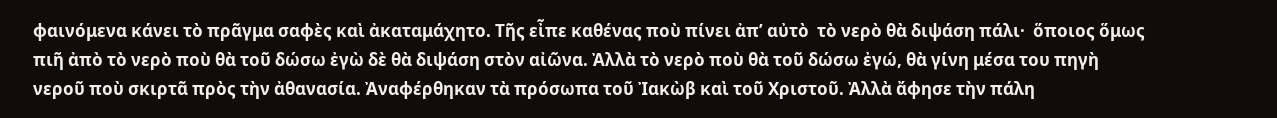φαινόμενα κάνει τὸ πρᾶγμα σαφὲς καὶ ἀκαταμάχητο. Τῆς εἶπε καθένας ποὺ πίνει ἀπ’ αὐτὸ  τὸ νερὸ θὰ διψάση πάλι·  ὅποιος ὅμως πιῆ ἀπὸ τὸ νερὸ ποὺ θὰ τοῦ δώσω ἐγὼ δὲ θὰ διψάση στὸν αἰῶνα. Ἀλλὰ τὸ νερὸ ποὺ θὰ τοῦ δώσω ἐγώ, θὰ γίνη μέσα του πηγὴ νεροῦ ποὺ σκιρτᾶ πρὸς τὴν ἀθανασία. Ἀναφέρθηκαν τὰ πρόσωπα τοῦ Ἰακὼβ καὶ τοῦ Χριστοῦ. Ἀλλὰ ἄφησε τὴν πάλη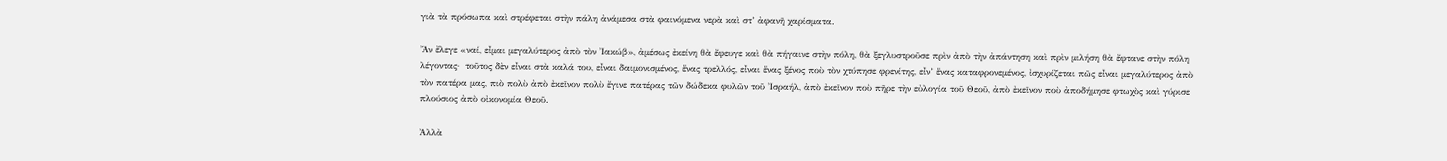γιὰ τὰ πρόσωπα καὶ στρέφεται στὴν πάλη ἀνάμεσα στὰ φαινόμενα νερὰ καὶ στ’ ἀφανῆ χαρίσματα.

Ἄν ἔλεγε «ναί, εἶμαι μεγαλύτερος ἀπὸ τὸν Ἰακώβ», ἀμέσως ἐκείνη θὰ ἔφευγε καὶ θὰ πήγαινε στὴν πόλη, θὰ ξεγλυστροῦσε πρὶν ἀπὸ τὴν ἀπάντηση καὶ πρὶν μιλήση θὰ ἔφτανε στὴν πόλη λέγοντας·  τοῦτος δὲν εἶναι στὰ καλά του, εἶναι δαιμονισμένος, ἕνας τρελλός, εἶναι ἕνας ξένος ποὺ τὸν χτύπησε φρενίτης, εἶν’ ἕνας καταφρονεμένος, ἰσχυρίζεται πῶς εἶναι μεγαλύτερος ἀπὸ τὸν πατέρα μας, πιὸ πολὺ ἀπὸ ἐκεῖνον πολὺ ἔγινε πατέρας τῶν δώδεκα φυλῶν τοῦ Ἰσραήλ, ἀπὸ ἐκεῖνον ποὺ πῆρε τὴν εὐλογία τοῦ Θεοῦ, ἀπὸ ἐκεῖνον ποὺ ἀποδήμησε φτωχὸς καὶ γύρισε πλούσιος ἀπὸ οἰκονομία Θεοῦ.

Ἀλλὰ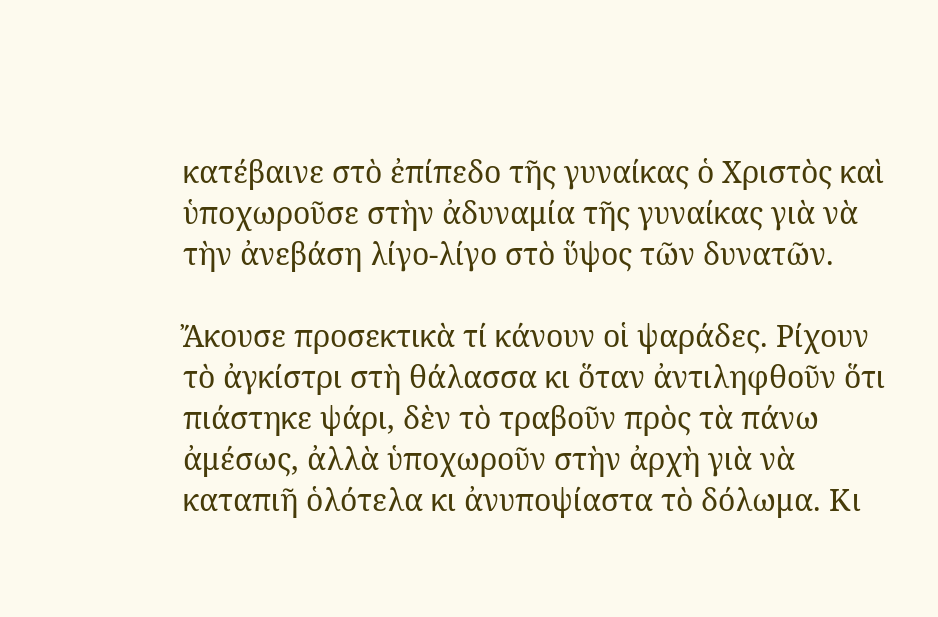κατέβαινε στὸ ἐπίπεδο τῆς γυναίκας ὁ Χριστὸς καὶ ὑποχωροῦσε στὴν ἀδυναμία τῆς γυναίκας γιὰ νὰ τὴν ἀνεβάση λίγο-λίγο στὸ ὕψος τῶν δυνατῶν.

Ἄκουσε προσεκτικὰ τί κάνουν οἱ ψαράδες. Ρίχουν τὸ ἀγκίστρι στὴ θάλασσα κι ὅταν ἀντιληφθοῦν ὅτι πιάστηκε ψάρι, δὲν τὸ τραβοῦν πρὸς τὰ πάνω ἀμέσως, ἀλλὰ ὑποχωροῦν στὴν ἀρχὴ γιὰ νὰ καταπιῆ ὁλότελα κι ἀνυποψίαστα τὸ δόλωμα. Κι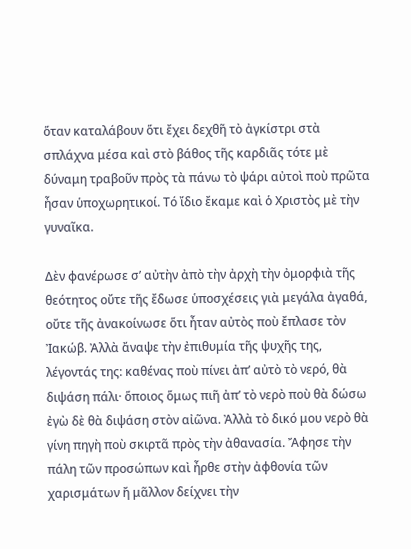ὅταν καταλάβουν ὅτι ἔχει δεχθῆ τὸ ἀγκίστρι στὰ σπλάχνα μέσα καὶ στὸ βάθος τῆς καρδιᾶς τότε μὲ δύναμη τραβοῦν πρὸς τὰ πάνω τὸ ψάρι αὐτοὶ ποὺ πρῶτα ἦσαν ὑποχωρητικοί. Τό ἴδιο ἔκαμε καὶ ὁ Χριστὸς μὲ τὴν γυναῖκα.

Δὲν φανέρωσε σ’ αὐτὴν ἀπὸ τὴν ἀρχὴ τὴν ὀμορφιὰ τῆς θεότητος οὔτε τῆς ἔδωσε ὑποσχέσεις γιὰ μεγάλα ἀγαθά, οὔτε τῆς ἀνακοίνωσε ὅτι ἦταν αὐτὸς ποὺ ἔπλασε τὸν Ἰακώβ. Ἀλλὰ ἄναψε τὴν ἐπιθυμία τῆς ψυχῆς της, λέγοντάς της: καθένας ποὺ πίνει ἀπ’ αὐτὸ τὸ νερό, θὰ διψάση πάλι· ὅποιος ὅμως πιῆ ἀπ’ τὸ νερὸ ποὺ θὰ δώσω ἐγὼ δὲ θὰ διψάση στὸν αἰῶνα. Ἀλλὰ τὸ δικό μου νερὸ θὰ γίνη πηγὴ ποὺ σκιρτᾶ πρὸς τὴν ἀθανασία. Ἄφησε τὴν πάλη τῶν προσώπων καὶ ἦρθε στὴν ἀφθονία τῶν χαρισμάτων ἤ μᾶλλον δείχνει τὴν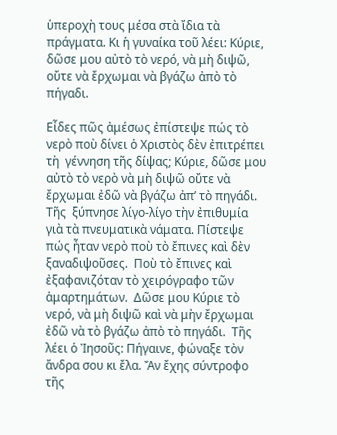ὑπεροχὴ τους μέσα στὰ ἴδια τὰ πράγματα. Κι ἡ γυναίκα τοῦ λέει: Κύριε, δῶσε μου αὐτὸ τὸ νερό, νὰ μὴ διψῶ, οὔτε νὰ ἔρχωμαι νὰ βγάζω ἀπὸ τὸ πήγαδι.

Εἶδες πῶς ἀμέσως ἐπίστεψε πώς τὸ νερὸ ποὺ δίνει ὁ Χριστὸς δὲν ἐπιτρέπει τὴ  γέννηση τῆς δίψας; Κύριε, δῶσε μου αὐτὸ τὸ νερὸ νὰ μὴ διψῶ οὔτε νὰ ἔρχωμαι ἐδῶ νὰ βγάζω ἀπ’ τὸ πηγάδι.  Τῆς  ξύπνησε λίγο-λίγο τὴν ἐπιθυμία γιὰ τὰ πνευματικὰ νάματα. Πίστεψε πώς ἦταν νερὸ ποὺ τὸ ἔπινες καὶ δὲν ξαναδιψοῦσες.  Ποὺ τὸ ἔπινες καὶ ἐξαφανιζόταν τὸ χειρόγραφο τῶν ἁμαρτημάτων.  Δῶσε μου Κύριε τὸ νερό, νὰ μὴ διψῶ καὶ νὰ μὴν ἔρχωμαι ἐδῶ νὰ τὸ βγάζω ἀπὸ τὸ πηγάδι.  Τῆς λέει ὁ Ἰησοῦς: Πήγαινε, φώναξε τὸν ἄνδρα σου κι ἔλα. Ἄν ἔχης σύντροφο τῆς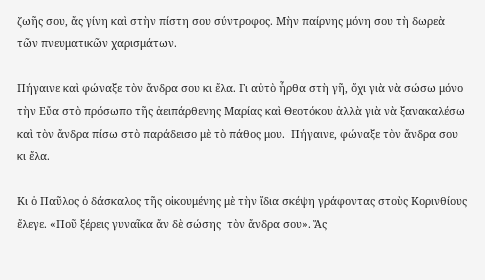ζωῆς σου, ἄς γίνη καὶ στὴν πίστη σου σύντροφος. Μὴν παίρνης μόνη σου τὴ δωρεὰ τῶν πνευματικῶν χαρισμάτων.

Πήγαινε καὶ φώναξε τὸν ἄνδρα σου κι ἔλα. Γι αὐτὸ ἦρθα στὴ γῆ, ὄχι γιὰ νὰ σώσω μόνο τὴν Εὔα στὸ πρόσωπο τῆς ἀειπάρθενης Μαρίας καὶ Θεοτόκου ἀλλὰ γιὰ νὰ ξανακαλέσω καὶ τὸν ἄνδρα πίσω στὸ παράδεισο μὲ τὸ πάθος μου.  Πήγαινε, φώναξε τὸν ἄνδρα σου κι ἔλα.

Κι ὁ Παῦλος ὀ δάσκαλος τῆς οἰκουμένης μὲ τὴν ἴδια σκέψη γράφοντας στοὺς Κορινθίους ἔλεγε. «Ποῦ ξέρεις γυναῖκα ἄν δὲ σώσης  τὸν ἄνδρα σου». Ἄς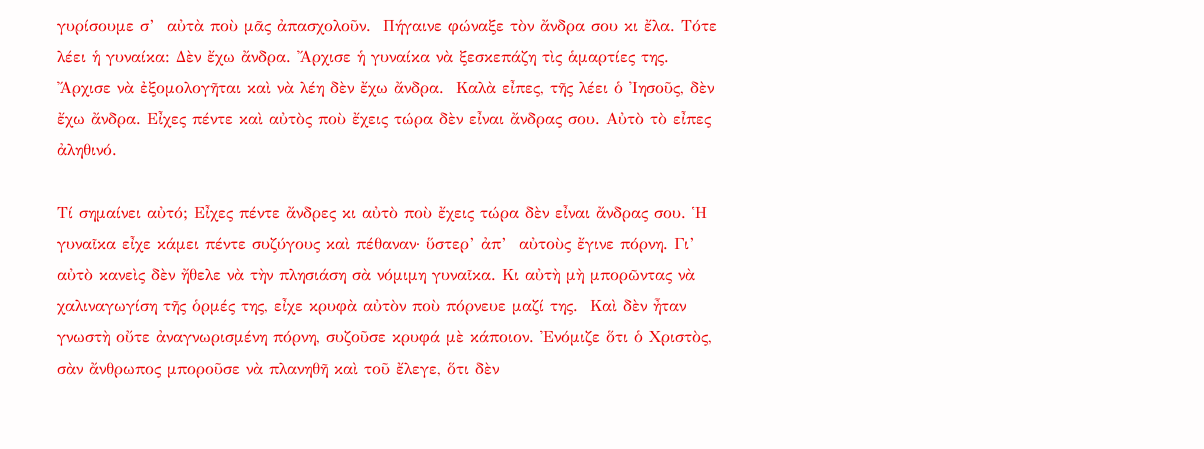γυρίσουμε σ’  αὐτὰ ποὺ μᾶς ἀπασχολοῦν.  Πήγαινε φώναξε τὸν ἄνδρα σου κι ἔλα. Τότε λέει ἡ γυναίκα: Δὲν ἔχω ἄνδρα. Ἄρχισε ἡ γυναίκα νὰ ξεσκεπάζη τὶς ἁμαρτίες της. Ἄρχισε νὰ ἐξομολογῆται καὶ νὰ λέη δὲν ἔχω ἄνδρα.  Καλὰ εἶπες, τῆς λέει ὁ Ἰησοῦς, δὲν ἔχω ἄνδρα. Εἶχες πέντε καὶ αὐτὸς ποὺ ἔχεις τώρα δὲν εἶναι ἄνδρας σου. Αὐτὸ τὸ εἶπες ἀληθινό.

Τί σημαίνει αὐτό; Εἶχες πέντε ἄνδρες κι αὐτὸ ποὺ ἔχεις τώρα δὲν εἶναι ἄνδρας σου. Ἡ γυναῖκα εἶχε κάμει πέντε συζύγους καὶ πέθαναν· ὕστερ’ ἀπ’  αὐτοὺς ἔγινε πόρνη. Γι’ αὐτὸ κανεὶς δὲν ἤθελε νὰ τὴν πλησιάση σὰ νόμιμη γυναῖκα. Κι αὐτὴ μὴ μπορῶντας νὰ χαλιναγωγίση τῆς ὁρμές της, εἶχε κρυφὰ αὐτὸν ποὺ πόρνευε μαζί της.  Καὶ δὲν ἦταν γνωστὴ οὔτε ἀναγνωρισμένη πόρνη, συζοῦσε κρυφά μὲ κάποιον. Ἐνόμιζε ὅτι ὁ Χριστὸς, σὰν ἄνθρωπος μποροῦσε νὰ πλανηθῆ καὶ τοῦ ἔλεγε, ὅτι δὲν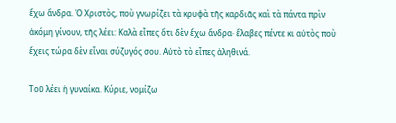ἔχω ἄνδρα. Ὁ Χριστὸς, ποὺ γνωρίζει τὰ κρυφὰ τῆς καρδιᾶς καὶ τὰ πάντα πρὶν ἀκόμη γίνουν, τῆς λέει: Καλὰ εἶπες ὅτι δὲν ἔχω ἄνδρα· ἔλαβες πέντε κι αὐτὸς ποὺ ἔχεις τώρα δὲν εἶναι σύζυγός σου. Αὐτὸ τὸ εἶπες ἀληθινά.

Τοῦ λέει ἡ γυναίκα. Κύριε, νομίζω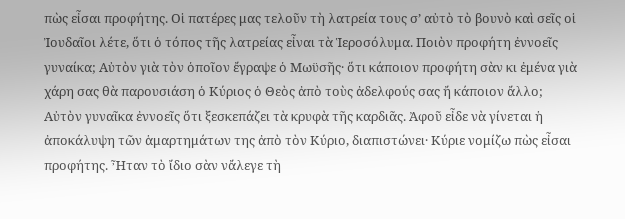πὼς εἶσαι προφήτης. Οἱ πατέρες μας τελοῦν τὴ λατρεία τους σ’ αὐτὸ τὸ βουνὸ καὶ σεῖς οἱ Ἰουδαῖοι λέτε, ὅτι ὁ τόπος τῆς λατρείας εἶναι τὰ Ἱεροσόλυμα. Ποιὸν προφήτη ἐννοεῖς γυναίκα; Αὐτὸν γιὰ τὸν ὁποῖον ἔγραψε ὁ Μωϋσῆς· ὅτι κάποιον προφήτη σὰν κι ἐμένα γιὰ χάρη σας θὰ παρουσιάση ὁ Κύριος ὁ Θεὸς ἀπὸ τοὺς ἀδελφούς σας ἤ κάποιον ἄλλο; Αὐτὸν γυναῖκα ἐννοεῖς ὅτι ξεσκεπάζει τὰ κρυφὰ τῆς καρδιᾶς. Ἀφοῦ εἶδε νὰ γίνεται ἡ ἀποκάλυψη τῶν ἁμαρτημάτων της ἀπὸ τὸν Κύριο, διαπιστώνει· Κύριε νομίζω πὼς εἶσαι προφήτης. Ἦταν τὸ ἴδιο σὰν νἄλεγε τὴ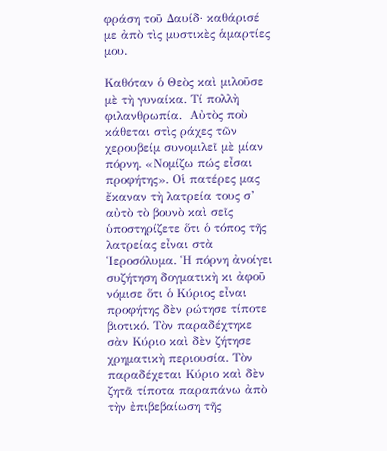φράση τοῦ Δαυίδ· καθάρισέ με ἀπὸ τὶς μυστικὲς ἁμαρτίες μου.

Καθόταν ὁ Θεὸς καὶ μιλοῦσε μὲ τὴ γυναίκα. Τί πολλὴ φιλανθρωπία.  Αὐτὸς ποὺ κάθεται στὶς ράχες τῶν χερουβείμ συνομιλεῖ μὲ μίαν πόρνη. «Νομίζω πώς εἶσαι προφήτης». Οἱ πατέρες μας ἔκαναν τὴ λατρεία τους σ’ αὐτὸ τὸ βουνὸ καὶ σεῖς ὑποστηρίζετε ὅτι ὁ τόπος τῆς λατρείας εἶναι στὰ Ἱεροσόλυμα. Ἡ πόρνη ἀνοίγει συζήτηση δογματικὴ κι ἀφοῦ νόμισε ὅτι ὁ Κύριος εἶναι προφήτης δὲν ρώτησε τίποτε βιοτικό. Τὸν παραδέχτηκε σὰν Κύριο καὶ δὲν ζήτησε χρηματικὴ περιουσία. Τὸν παραδέχεται Κύριο καὶ δὲν ζητᾶ τίποτα παραπάνω ἀπὸ τὴν ἐπιβεβαίωση τῆς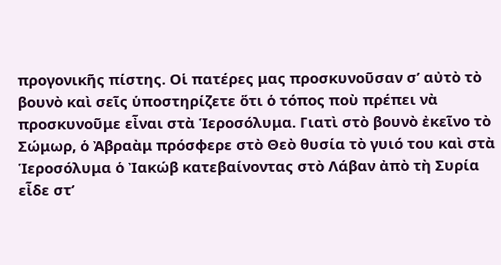προγονικῆς πίστης. Οἱ πατέρες μας προσκυνοῦσαν σ’ αὐτὸ τὸ βουνὸ καὶ σεῖς ὑποστηρίζετε ὅτι ὁ τόπος ποὺ πρέπει νὰ προσκυνοῦμε εἶναι στὰ Ἱεροσόλυμα. Γιατὶ στὸ βουνὸ ἐκεῖνο τὸ Σώμωρ, ὁ Ἀβραὰμ πρόσφερε στὸ Θεὸ θυσία τὸ γυιό του καὶ στὰ Ἱεροσόλυμα ὁ Ἰακώβ κατεβαίνοντας στὸ Λάβαν ἀπὸ τὴ Συρία εἶδε στ’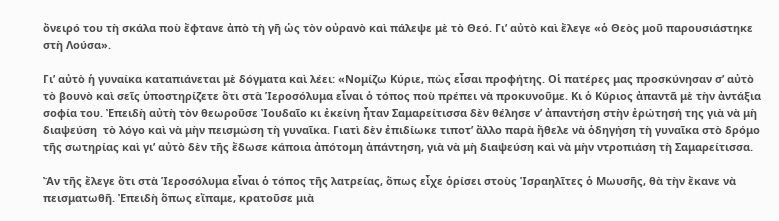ὄνειρό του τὴ σκάλα ποὺ ἔφτανε ἀπὸ τὴ γῆ ὡς τὸν οὐρανὸ καὶ πάλεψε μὲ τὸ Θεό. Γι’ αὐτὸ καὶ ἔλεγε «ὁ Θεὸς μοῦ παρουσιάστηκε στὴ Λούσα».

Γι’ αὐτὸ ἡ γυναίκα καταπιάνεται μὲ δόγματα καὶ λέει: «Νομίζω Κύριε, πὼς εἶσαι προφήτης. Οἱ πατέρες μας προσκύνησαν σ’ αὐτὸ τὸ βουνὸ καὶ σεῖς ὑποστηρίζετε ὅτι στὰ Ἱεροσόλυμα εἶναι ὁ τόπος ποὺ πρέπει νὰ προκυνοῦμε. Κι ὁ Κύριος ἀπαντᾶ μὲ τὴν ἀντάξια σοφία του. Ἐπειδὴ αὐτὴ τὸν θεωροῦσε Ἰουδαῖο κι ἐκείνη ἦταν Σαμαρείτισσα δὲν θέλησε ν’ ἀπαντήση στὴν ἐρώτησή της γιὰ νὰ μὴ διαψεύση  τὸ λόγο καὶ νὰ μὴν πεισμώση τὴ γυναῖκα. Γιατὶ δὲν ἐπιδίωκε τιποτ’ ἄλλο παρὰ ἤθελε νὰ ὁδηγήση τὴ γυναῖκα στὸ δρόμο τῆς σωτηρίας καὶ γι’ αὐτὸ δὲν τῆς ἔδωσε κάποια ἀπότομη ἀπάντηση, γιὰ νὰ μὴ διαψεύση καὶ νὰ μὴν ντροπιάση τὴ Σαμαρείτισσα.

Ἄν τῆς ἔλεγε ὅτι στὰ Ἱεροσόλυμα εἶναι ὁ τόπος τῆς λατρείας, ὅπως εἶχε ὁρίσει στοὺς Ἱσραηλῖτες ὁ Μωυσῆς, θὰ τὴν ἔκανε νὰ πεισματωθῆ. Ἐπειδὴ ὅπως εἴπαμε, κρατοῦσε μιὰ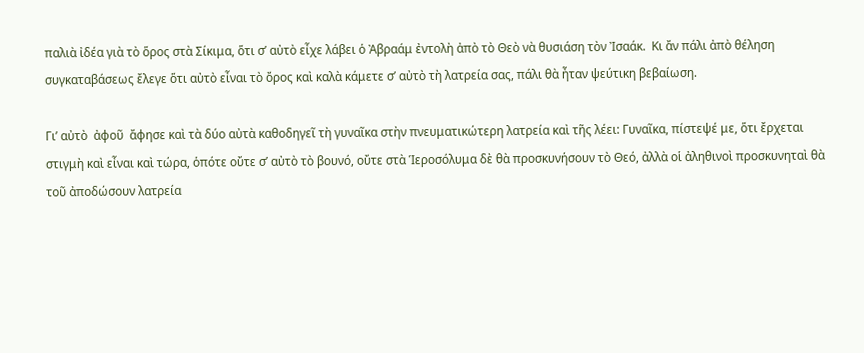παλιὰ ἰδέα γιὰ τὸ ὅρος στὰ Σίκιμα, ὅτι σ’ αὐτὸ εἶχε λάβει ὁ Ἀβραάμ ἐντολὴ ἀπὸ τὸ Θεὸ νὰ θυσιάση τὸν Ἰσαάκ.  Κι ἄν πάλι ἀπὸ θέληση συγκαταβάσεως ἔλεγε ὅτι αὐτὸ εἶναι τὸ ὄρος καὶ καλὰ κάμετε σ’ αὐτὸ τὴ λατρεία σας, πάλι θὰ ἦταν ψεύτικη βεβαίωση.

Γι’ αὐτὸ  ἀφοῦ  ἄφησε καὶ τὰ δύο αὐτὰ καθοδηγεῖ τὴ γυναῖκα στὴν πνευματικώτερη λατρεία καὶ τῆς λέει: Γυναῖκα, πίστεψέ με, ὅτι ἔρχεται στιγμὴ καὶ εἶναι καὶ τώρα, ὁπότε οὔτε σ’ αὐτὸ τὸ βουνό, οὔτε στὰ Ἱεροσόλυμα δὲ θὰ προσκυνήσουν τὸ Θεό, ἀλλὰ οἱ ἀληθινοὶ προσκυνηταὶ θὰ τοῦ ἀποδώσουν λατρεία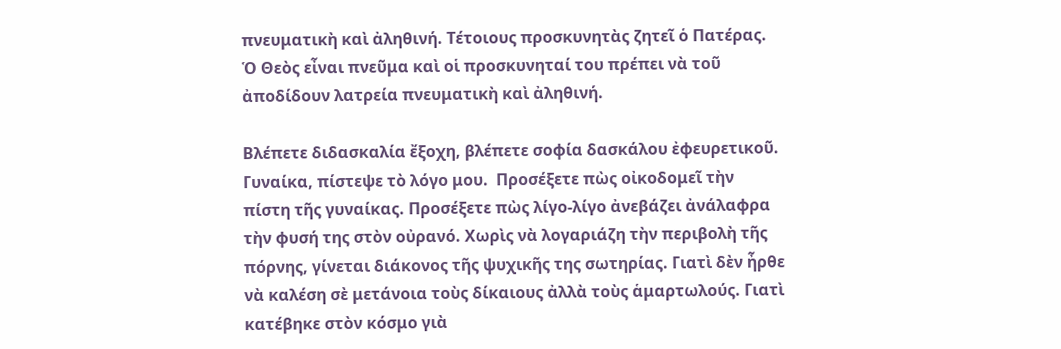πνευματικὴ καὶ ἀληθινή. Τέτοιους προσκυνητὰς ζητεῖ ὁ Πατέρας. Ὁ Θεὸς εἶναι πνεῦμα καὶ οἱ προσκυνηταί του πρέπει νὰ τοῦ ἀποδίδουν λατρεία πνευματικὴ καὶ ἀληθινή.

Βλέπετε διδασκαλία ἔξοχη, βλέπετε σοφία δασκάλου ἐφευρετικοῦ.  Γυναίκα, πίστεψε τὸ λόγο μου.  Προσέξετε πὼς οἰκοδομεῖ τὴν πίστη τῆς γυναίκας. Προσέξετε πὼς λίγο-λίγο ἀνεβάζει ἀνάλαφρα τὴν φυσή της στὸν οὐρανό. Χωρὶς νὰ λογαριάζη τὴν περιβολὴ τῆς πόρνης, γίνεται διάκονος τῆς ψυχικῆς της σωτηρίας. Γιατὶ δὲν ἦρθε νὰ καλέση σὲ μετάνοια τοὺς δίκαιους ἀλλὰ τοὺς ἁμαρτωλούς. Γιατὶ κατέβηκε στὸν κόσμο γιὰ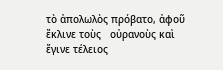τὸ ἀπολωλὸς πρόβατο, ἀφοῦ ἔκλινε τοὺς   οὐρανοὺς καὶ ἔγινε τέλειος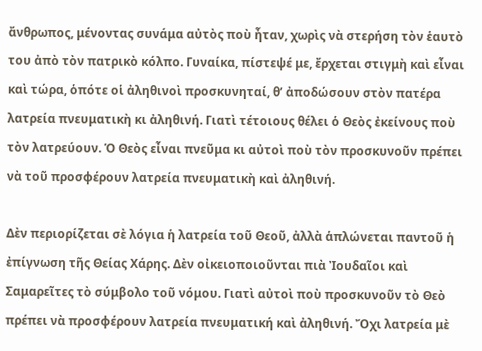ἄνθρωπος, μένοντας συνάμα αὐτὸς ποὺ ἦταν, χωρὶς νὰ στερήση τὸν ἑαυτὸ του ἀπὸ τὸν πατρικὸ κόλπο. Γυναίκα, πίστεψέ με, ἔρχεται στιγμὴ καὶ εἶναι καὶ τώρα, ὁπότε οἱ ἀληθινοὶ προσκυνηταί, θ’ ἀποδώσουν στὸν πατέρα λατρεία πνευματικὴ κι ἀληθινή. Γιατὶ τέτοιους θέλει ὁ Θεὸς ἐκείνους ποὺ τὸν λατρεύουν. Ὁ Θεὸς εἶναι πνεῦμα κι αὐτοὶ ποὺ τὸν προσκυνοῦν πρέπει νὰ τοῦ προσφέρουν λατρεία πνευματικὴ καὶ ἀληθινή.

Δὲν περιορίζεται σὲ λόγια ἡ λατρεία τοῦ Θεοῦ, ἀλλὰ ἁπλώνεται παντοῦ ἡ ἐπίγνωση τῆς Θείας Χάρης. Δὲν οἰκειοποιοῦνται πιὰ Ἰουδαῖοι καὶ Σαμαρεῖτες τὸ σύμβολο τοῦ νόμου. Γιατὶ αὐτοὶ ποὺ προσκυνοῦν τὸ Θεὸ πρέπει νὰ προσφέρουν λατρεία πνευματική καὶ ἀληθινή. Ὄχι λατρεία μὲ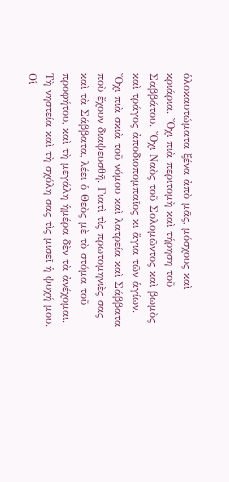ὁλοκαυτώματα ξένα ἀπὸ μᾶς, μόσχους καὶ κριάρια. Ὄχι πιὰ περιτομὴ καὶ τήρηση τοῦ Σαββάτου. Ὄχι Ναὸς τοῦ Σολομῶντος καὶ βωμὸς καὶ τράγος ἀποδιοπομπαῖος κι ἅγια τῶν ἁγίων. Ὄχι πιὰ σκιὰ τοῦ νόμου καὶ λατρεία καὶ Σάββατα ποὺ ἔχουν διαψευσθῆ. Γιατὶ τὶς πρωτομηνιὲς σας καὶ τὰ Σάββατα, λέει ὁ Θεὸς μὲ τὸ στόμα τοῦ προφήτου, καὶ τὴ μεγάλη ἡμέρα δὲν τὰ ἀνέχομαι. Τὴ νηστεία καὶ τὴ σχόλη σας τὶς μισεῖ ἡ ψυχή μου. Οἱ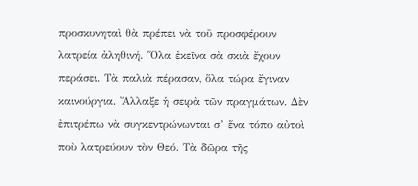προσκυνηταὶ θὰ πρέπει νὰ τοῦ προσφέρουν λατρεία ἀληθινή. Ὅλα ἐκεῖνα σὰ σκιὰ ἔχουν περάσει. Τὰ παλιὰ πέρασαν, ὅλα τώρα ἔγιναν καινούργια. Ἄλλαξε ἡ σειρὰ τῶν πραγμάτων. Δὲν ἐπιτρέπω νὰ συγκεντρώνωνται σ’ ἕνα τόπο αὐτοὶ ποὺ λατρεύουν τὸν Θεό. Τὰ δῶρα τῆς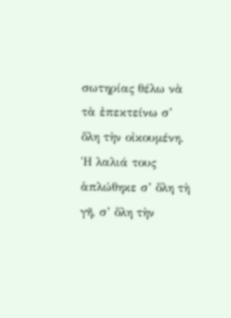σωτηρίας θέλω νὰ τὰ ἐπεκτείνω σ’ ὅλη τὴν οἰκουμένη. Ἡ λαλιά τους ἁπλώθηκε σ’ ὅλη τὴ γῆ, σ’ ὅλη τὴν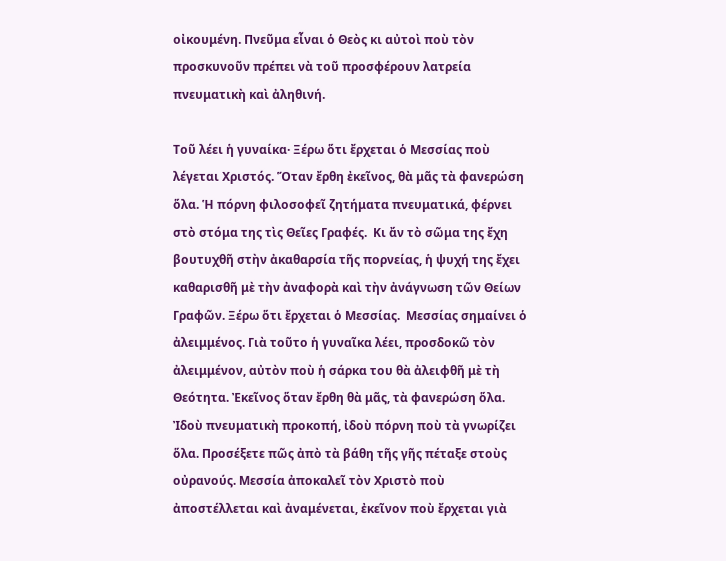οἰκουμένη. Πνεῦμα εἶναι ὁ Θεὸς κι αὐτοὶ ποὺ τὸν προσκυνοῦν πρέπει νὰ τοῦ προσφέρουν λατρεία πνευματικὴ καὶ ἀληθινή.

Τοῦ λέει ἡ γυναίκα· Ξέρω ὅτι ἔρχεται ὁ Μεσσίας ποὺ λέγεται Χριστός. Ὅταν ἔρθη ἐκεῖνος, θὰ μᾶς τὰ φανερώση ὅλα. Ἡ πόρνη φιλοσοφεῖ ζητήματα πνευματικά, φέρνει στὸ στόμα της τὶς Θεῖες Γραφές.  Κι ἄν τὸ σῶμα της ἔχη βουτυχθῆ στὴν ἀκαθαρσία τῆς πορνείας, ἡ ψυχή της ἔχει καθαρισθῆ μὲ τὴν ἀναφορὰ καὶ τὴν ἀνάγνωση τῶν Θείων Γραφῶν. Ξέρω ὅτι ἔρχεται ὁ Μεσσίας.  Μεσσίας σημαίνει ὁ ἀλειμμένος. Γιὰ τοῦτο ἡ γυναῖκα λέει, προσδοκῶ τὸν ἀλειμμένον, αὐτὸν ποὺ ἡ σάρκα του θὰ ἀλειφθῆ μὲ τὴ Θεότητα. Ἐκεῖνος ὅταν ἔρθη θὰ μᾶς, τὰ φανερώση ὅλα. Ἰδοὺ πνευματικὴ προκοπή, ἰδοὺ πόρνη ποὺ τὰ γνωρίζει ὅλα. Προσέξετε πῶς ἀπὸ τὰ βάθη τῆς γῆς πέταξε στοὺς οὐρανούς. Μεσσία ἀποκαλεῖ τὸν Χριστὸ ποὺ ἀποστέλλεται καὶ ἀναμένεται, ἐκεῖνον ποὺ ἔρχεται γιὰ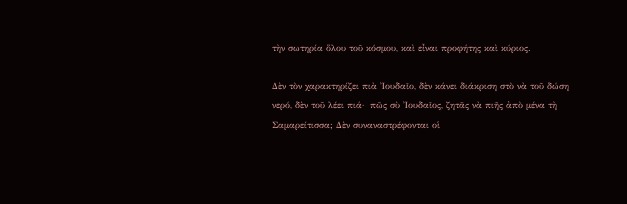τὴν σωτηρία ὅλου τοῦ κόσμου, καὶ εἶναι προφήτης καὶ κύριος.

Δὲν τὸν χαρακτηρίζει πιὰ Ἰουδαῖο, δὲν κάνει διάκριση στὸ νὰ τοῦ δώση νερό, δὲν τοῦ λέει πιά·  πῶς σὺ Ἰουδαῖος, ζητᾶς νὰ πιῆς ἀπὸ μένα τὴ Σαμαρείτισσα; Δὲν συναναστρέφονται οἱ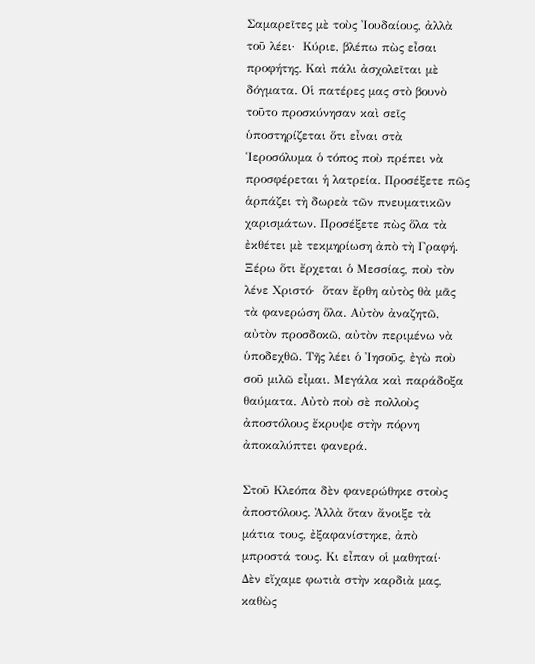Σαμαρεῖτες μὲ τοὺς Ἰουδαίους, ἀλλὰ τοῦ λέει·  Κύριε, βλέπω πὼς εἶσαι προφήτης. Καὶ πάλι ἀσχολεῖται μὲ δόγματα. Οἱ πατέρες μας στὸ βουνὸ τοῦτο προσκύνησαν καὶ σεῖς ὑποστηρίζεται ὅτι εἶναι στὰ Ἱεροσόλυμα ὁ τόπος ποὺ πρέπει νὰ προσφέρεται ἡ λατρεία. Προσέξετε πῶς ἁρπάζει τὴ δωρεὰ τῶν πνευματικῶν χαρισμάτων. Προσέξετε πὼς ὅλα τὰ ἐκθέτει μὲ τεκμηρίωση ἀπὸ τὴ Γραφή. Ξέρω ὅτι ἔρχεται ὁ Μεσσίας, ποὺ τὸν λένε Χριστό·  ὅταν ἔρθη αὐτὸς θὰ μᾶς τὰ φανερώση ὅλα. Αὐτὸν ἀναζητῶ, αὐτὸν προσδοκῶ, αὐτὸν περιμένω νὰ ὑποδεχθῶ. Τῆς λέει ὁ Ἰησοῦς, ἐγὼ ποὺ σοῦ μιλῶ εἶμαι. Μεγάλα καὶ παράδοξα θαύματα. Αὐτὸ ποὺ σὲ πολλοὺς ἀποστόλους ἔκρυψε στὴν πόρνη ἀποκαλύπτει φανερά.

Στοῦ Κλεόπα δὲν φανερώθηκε στοὺς ἀποστόλους. Ἀλλὰ ὅταν ἄνοιξε τὰ μάτια τους, ἐξαφανίστηκε, ἀπὸ μπροστά τους. Κι εἶπαν οἱ μαθηταί·  Δὲν εἴχαμε φωτιὰ στὴν καρδιὰ μας, καθὼς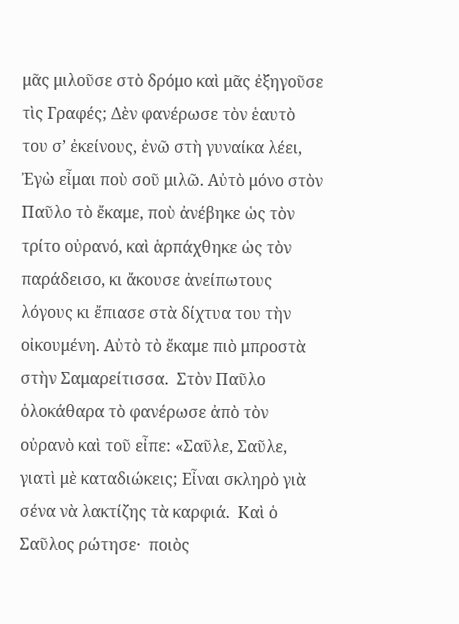μᾶς μιλοῦσε στὸ δρόμο καὶ μᾶς ἐξηγοῦσε τὶς Γραφές; Δὲν φανέρωσε τὸν ἑαυτὸ του σ’ ἐκείνους, ἐνῶ στὴ γυναίκα λέει, Ἐγὼ εἶμαι ποὺ σοῦ μιλῶ. Αὐτὸ μόνο στὸν Παῦλο τὸ ἔκαμε, ποὺ ἀνέβηκε ὡς τὸν τρίτο οὐρανό, καὶ ἁρπάχθηκε ὡς τὸν παράδεισο, κι ἄκουσε ἀνείπωτους λόγους κι ἔπιασε στὰ δίχτυα του τὴν οἰκουμένη. Αὐτὸ τὸ ἔκαμε πιὸ μπροστὰ στὴν Σαμαρείτισσα.  Στὸν Παῦλο ὁλοκάθαρα τὸ φανέρωσε ἀπὸ τὸν οὐρανὸ καὶ τοῦ εἶπε: «Σαῦλε, Σαῦλε, γιατὶ μὲ καταδιώκεις; Εἶναι σκληρὸ γιὰ σένα νὰ λακτίζης τὰ καρφιά.  Καὶ ὁ Σαῦλος ρώτησε·  ποιὸς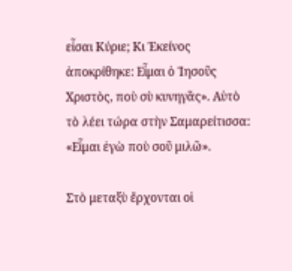εἶσαι Κύριε; Κι Ἐκείνος ἀποκρίθηκε: Εἶμαι ὁ Ἰησοῦς Χριστὸς, ποὺ σὺ κυνηγᾶς». Αὑτὸ τὸ λέει τώρα στὴν Σαμαρείτισσα: «Εἶμαι ἐγὼ ποὺ σοῦ μιλῶ».

Στὸ μεταξὺ ἔρχονται οἱ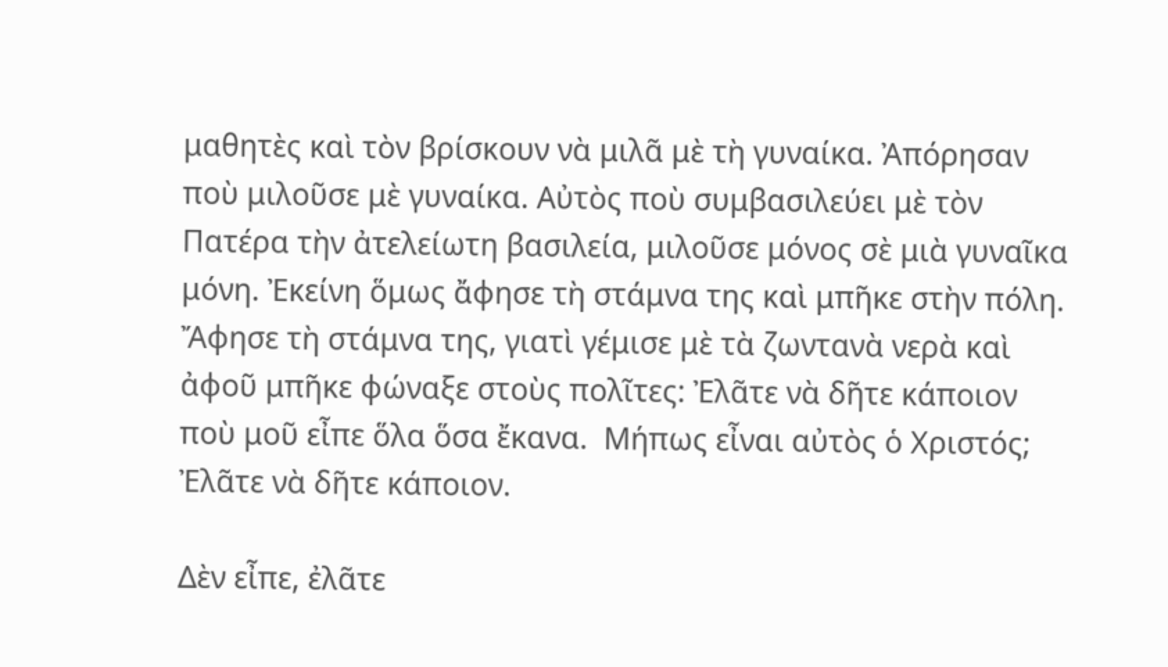μαθητὲς καὶ τὸν βρίσκουν νὰ μιλᾶ μὲ τὴ γυναίκα. Ἀπόρησαν ποὺ μιλοῦσε μὲ γυναίκα. Αὐτὸς ποὺ συμβασιλεύει μὲ τὸν Πατέρα τὴν ἀτελείωτη βασιλεία, μιλοῦσε μόνος σὲ μιὰ γυναῖκα μόνη. Ἐκείνη ὅμως ἄφησε τὴ στάμνα της καὶ μπῆκε στὴν πόλη. Ἄφησε τὴ στάμνα της, γιατὶ γέμισε μὲ τὰ ζωντανὰ νερὰ καὶ ἀφοῦ μπῆκε φώναξε στοὺς πολῖτες: Ἐλᾶτε νὰ δῆτε κάποιον ποὺ μοῦ εἶπε ὅλα ὅσα ἔκανα.  Μήπως εἶναι αὐτὸς ὁ Χριστός; Ἐλᾶτε νὰ δῆτε κάποιον.

Δὲν εἶπε, ἐλᾶτε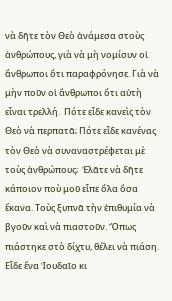νὰ δῆτε τὸν Θεὸ ἀνάμεσα στοὺς ἀνθρώπους, γιὰ νὰ μὴ νομίσυν οἱ ἄνθρωποι ὅτι παραφρόνησε. Γιὰ νὰ μὴν ποῦν οἱ ἄνθρωποι ὅτι αὐτὴ εἶναι τρελλή.  Πότε εἶδε κανεὶς τὸν Θεὸ νὰ περπατᾶ; Πότε εἶδε κανένας τὸν Θεὸ νὰ συναναστρέφεται μὲ τοὺς ἀνθρώπους;  Ἐλᾶτε νὰ δῆτε κάποιον ποὺ μοῦ εἶπε ὅλα ὅσα ἔκανα. Τοὺς ξυπνᾶ τὴν ἐπιθυμία νὰ βγοῦν καὶ νὰ πιαστοῦν. Ὅπως πιάστηκε στὸ δίχτυ, θέλει νὰ πιάση. Εἶδε ἕνα Ἰουδαῖο κι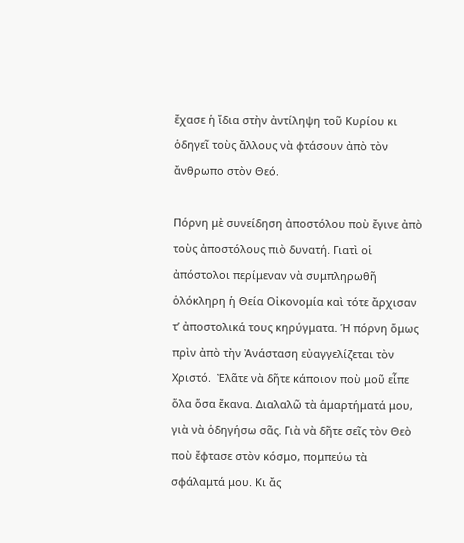ἔχασε ἡ ἴδια στὴν ἀντίληψη τοῦ Κυρίου κι ὁδηγεῖ τοὺς ἄλλους νὰ φτάσουν ἀπὸ τὸν ἄνθρωπο στὸν Θεό.

Πόρνη μὲ συνείδηση ἀποστόλου ποὺ ἔγινε ἀπὸ τοὺς ἀποστόλους πιὸ δυνατή. Γιατὶ οἱ ἀπόστολοι περίμεναν νὰ συμπληρωθῆ ὁλόκληρη ἡ Θεία Οἰκονομία καὶ τότε ἄρχισαν τ’ ἀποστολικά τους κηρύγματα. Ἡ πόρνη ὅμως πρὶν ἀπὸ τὴν Ἀνάσταση εὐαγγελίζεται τὸν Χριστό.  Ἐλᾶτε νὰ δῆτε κάποιον ποὺ μοῦ εἶπε ὅλα ὅσα ἔκανα. Διαλαλῶ τὰ ἁμαρτήματά μου, γιὰ νὰ ὁδηγήσω σᾶς. Γιὰ νὰ δῆτε σεῖς τὸν Θεὸ ποὺ ἔφτασε στὸν κόσμο, πομπεύω τὰ σφάλαμτά μου. Κι ἄς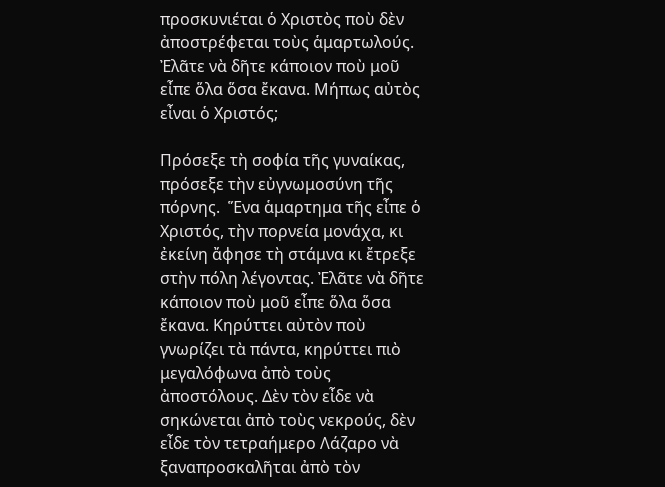προσκυνιέται ὁ Χριστὸς ποὺ δὲν ἀποστρέφεται τοὺς ἁμαρτωλούς. Ἐλᾶτε νὰ δῆτε κάποιον ποὺ μοῦ εἶπε ὅλα ὅσα ἔκανα. Μήπως αὐτὸς εἶναι ὁ Χριστός;

Πρόσεξε τὴ σοφία τῆς γυναίκας, πρόσεξε τὴν εὐγνωμοσύνη τῆς πόρνης.  Ἕνα ἁμαρτημα τῆς εἶπε ὁ Χριστός, τὴν πορνεία μονάχα, κι ἐκείνη ἄφησε τὴ στάμνα κι ἔτρεξε στὴν πόλη λέγοντας. Ἐλᾶτε νὰ δῆτε κάποιον ποὺ μοῦ εἶπε ὅλα ὅσα ἔκανα. Κηρύττει αὐτὸν ποὺ γνωρίζει τὰ πάντα, κηρύττει πιὸ μεγαλόφωνα ἀπὸ τοὺς ἀποστόλους. Δὲν τὸν εἶδε νὰ σηκώνεται ἀπὸ τοὺς νεκρούς, δὲν εἶδε τὸν τετραήμερο Λάζαρο νὰ ξαναπροσκαλῆται ἀπὸ τὸν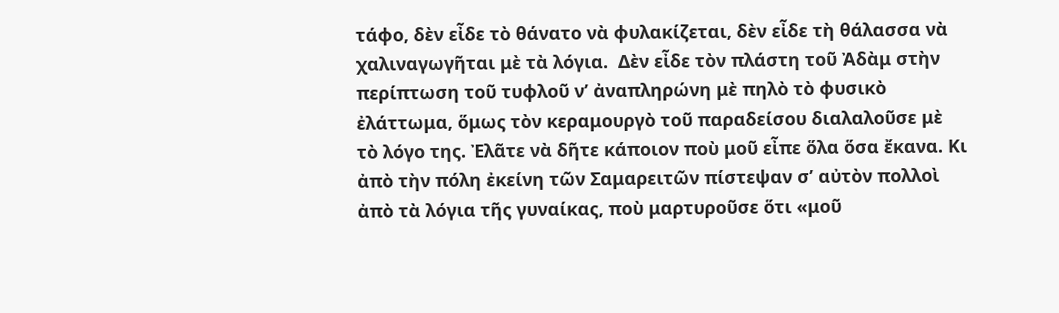τάφο, δὲν εἶδε τὸ θάνατο νὰ φυλακίζεται, δὲν εἶδε τὴ θάλασσα νὰ χαλιναγωγῆται μὲ τὰ λόγια.  Δὲν εἶδε τὸν πλάστη τοῦ Ἀδὰμ στὴν περίπτωση τοῦ τυφλοῦ ν’ ἀναπληρώνη μὲ πηλὸ τὸ φυσικὸ ἐλάττωμα, ὅμως τὸν κεραμουργὸ τοῦ παραδείσου διαλαλοῦσε μὲ τὸ λόγο της. Ἐλᾶτε νὰ δῆτε κάποιον ποὺ μοῦ εἶπε ὅλα ὅσα ἔκανα. Κι ἀπὸ τὴν πόλη ἐκείνη τῶν Σαμαρειτῶν πίστεψαν σ’ αὐτὸν πολλοὶ ἀπὸ τὰ λόγια τῆς γυναίκας, ποὺ μαρτυροῦσε ὅτι «μοῦ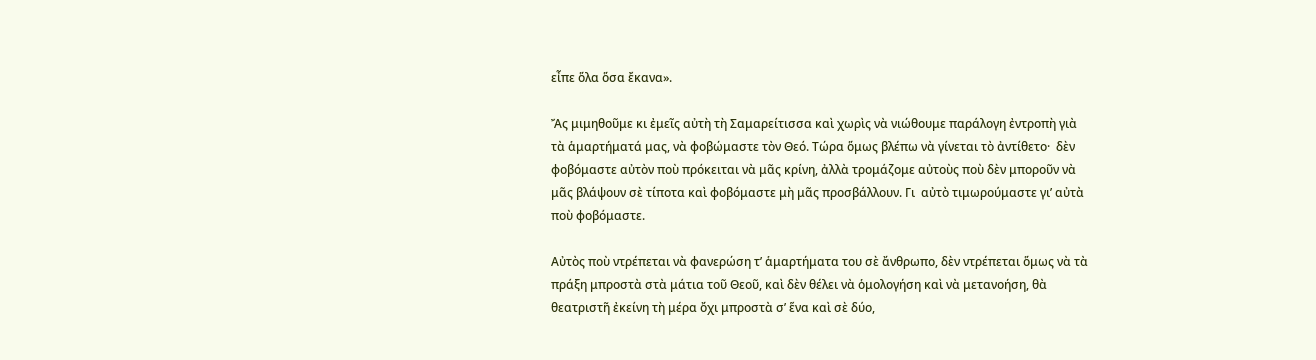εἶπε ὅλα ὅσα ἔκανα».

Ἄς μιμηθοῦμε κι ἐμεῖς αὐτὴ τὴ Σαμαρείτισσα καὶ χωρὶς νὰ νιώθουμε παράλογη ἐντροπὴ γιὰ τὰ ἁμαρτήματά μας, νὰ φοβώμαστε τὸν Θεό. Τώρα ὅμως βλέπω νὰ γίνεται τὸ ἀντίθετο·  δὲν φοβόμαστε αὐτὸν ποὺ πρόκειται νὰ μᾶς κρίνη, ἀλλὰ τρομάζομε αὐτοὺς ποὺ δὲν μποροῦν νὰ μᾶς βλάψουν σὲ τίποτα καὶ φοβόμαστε μὴ μᾶς προσβάλλουν. Γι  αὐτὸ τιμωρούμαστε γι’ αὐτὰ ποὺ φοβόμαστε.

Αὐτὸς ποὺ ντρέπεται νὰ φανερώση τ’ ἁμαρτήματα του σὲ ἄνθρωπο, δὲν ντρέπεται ὅμως νὰ τὰ πράξη μπροστὰ στὰ μάτια τοῦ Θεοῦ, καὶ δὲν θέλει νὰ ὁμολογήση καὶ νὰ μετανοήση, θὰ θεατριστῆ ἐκείνη τὴ μέρα ὄχι μπροστὰ σ’ ἕνα καὶ σὲ δύο,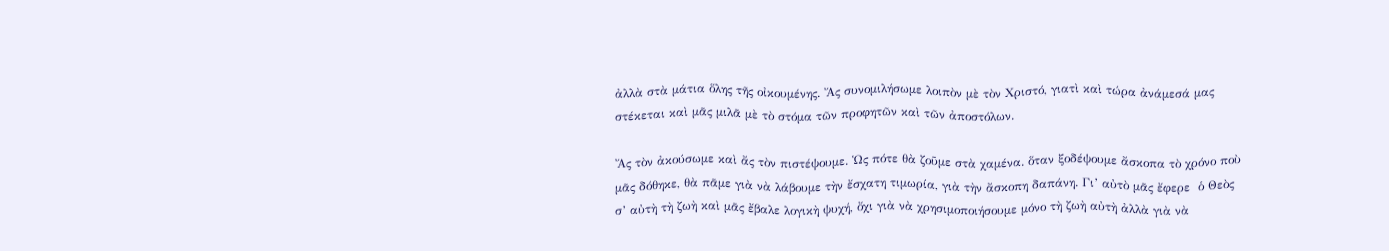ἀλλὰ στὰ μάτια ὅλης τῆς οἰκουμένης. Ἄς συνομιλήσωμε λοιπὸν μὲ τὸν Χριστό, γιατὶ καὶ τώρα ἀνάμεσά μας στέκεται καὶ μᾶς μιλᾶ μὲ τὸ στόμα τῶν προφητῶν καὶ τῶν ἀποστόλων.

Ἄς τὸν ἀκούσωμε καὶ ἄς τὸν πιστέψουμε. Ὡς πότε θὰ ζοῦμε στὰ χαμένα. ὅταν ξοδέψουμε ἄσκοπα τὸ χρόνο ποὺ μᾶς δόθηκε, θὰ πᾶμε γιὰ νὰ λάβουμε τὴν ἔσχατη τιμωρία, γιὰ τὴν ἄσκοπη δαπάνη. Γι’ αὐτὸ μᾶς ἔφερε  ὁ Θεὸς σ’ αὐτὴ τὴ ζωὴ καὶ μᾶς ἔβαλε λογικὴ ψυχή, ὄχι γιὰ νὰ χρησιμοποιήσουμε μόνο τὴ ζωὴ αὐτὴ ἀλλὰ γιὰ νὰ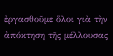ἐργασθοῦμε ὅλοι γιὰ τὴν ἀπόκτηση τῆς μέλλουσας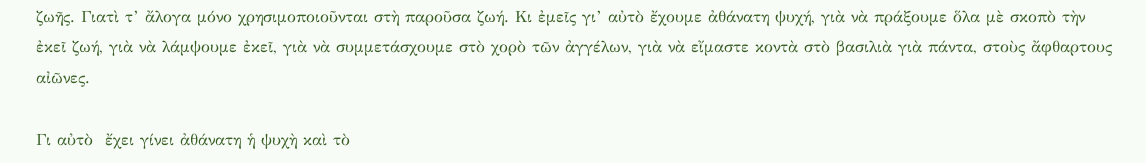ζωῆς. Γιατὶ τ’ ἄλογα μόνο χρησιμοποιοῦνται στὴ παροῦσα ζωή. Κι ἐμεῖς γι’ αὐτὸ ἔχουμε ἀθάνατη ψυχή, γιὰ νὰ πράξουμε ὅλα μὲ σκοπὸ τὴν ἐκεῖ ζωή, γιὰ νὰ λάμψουμε ἐκεῖ, γιὰ νὰ συμμετάσχουμε στὸ χορὸ τῶν ἀγγέλων, γιὰ νὰ εἴμαστε κοντὰ στὸ βασιλιὰ γιὰ πάντα, στοὺς ἄφθαρτους αἰῶνες.

Γι αὐτὸ  ἔχει γίνει ἀθάνατη ἡ ψυχὴ καὶ τὸ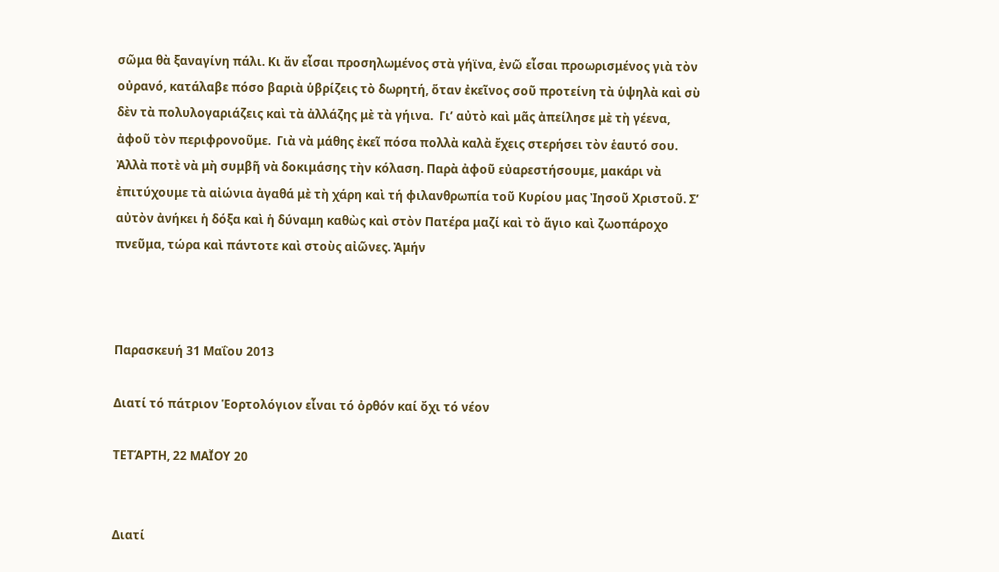σῶμα θὰ ξαναγίνη πάλι. Κι ἄν εἶσαι προσηλωμένος στὰ γήϊνα, ἐνῶ εἶσαι προωρισμένος γιὰ τὸν οὐρανό, κατάλαβε πόσο βαριὰ ὑβρίζεις τὸ δωρητή, ὅταν ἐκεῖνος σοῦ προτείνη τὰ ὑψηλὰ καὶ σὺ δὲν τὰ πολυλογαριάζεις καὶ τὰ ἀλλάζης μὲ τὰ γήινα.  Γι’ αὐτὸ καὶ μᾶς ἀπείλησε μὲ τὴ γέενα, ἀφοῦ τὸν περιφρονοῦμε.  Γιὰ νὰ μάθης ἐκεῖ πόσα πολλὰ καλὰ ἔχεις στερήσει τὸν ἑαυτό σου. Ἀλλὰ ποτὲ νὰ μὴ συμβῆ νὰ δοκιμάσης τὴν κόλαση. Παρὰ ἀφοῦ εὐαρεστήσουμε, μακάρι νὰ ἐπιτύχουμε τὰ αἰώνια ἀγαθά μὲ τὴ χάρη καὶ τή φιλανθρωπία τοῦ Κυρίου μας Ἰησοῦ Χριστοῦ. Σ’ αὐτὸν ἀνήκει ἡ δόξα καὶ ἡ δύναμη καθὼς καὶ στὸν Πατέρα μαζί καὶ τὸ ἅγιο καὶ ζωοπάροχο πνεῦμα, τώρα καὶ πάντοτε καὶ στοὺς αἰῶνες. Ἀμήν



Παρασκευή 31 Μαΐου 2013

Διατί τό πάτριον Ἑορτολόγιον εἶναι τό ὀρθόν καί ὄχι τό νέον

ΤΕΤΆΡΤΗ, 22 ΜΑΪ́ΟΥ 20


Διατί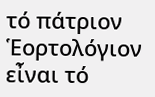τό πάτριον Ἑορτολόγιον εἶναι τό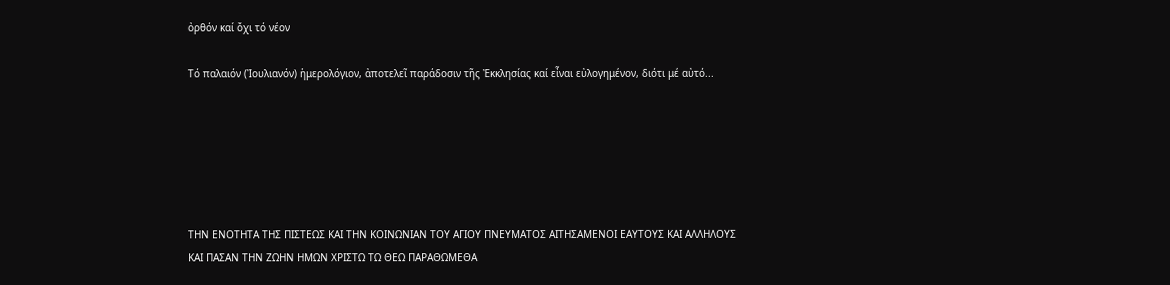ὀρθόν καί ὄχι τό νέον

Τό παλαιόν (Ἰουλιανόν) ἡμερολόγιον, ἀποτελεῖ παράδοσιν τῆς Ἐκκλησίας καί εἶναι εὐλογημένον, διότι μέ αὐτό...






ΤΗΝ ΕΝΟΤΗΤΑ ΤΗΣ ΠΙΣΤΕΩΣ ΚΑΙ ΤΗΝ ΚΟΙΝΩΝΙΑΝ ΤΟΥ ΑΓΙΟΥ ΠΝΕΥΜΑΤΟΣ ΑΙΤΗΣΑΜΕΝΟΙ ΕΑΥΤΟΥΣ ΚΑΙ ΑΛΛΗΛΟΥΣ ΚΑΙ ΠΑΣΑΝ ΤΗΝ ΖΩΗΝ ΗΜΩΝ ΧΡΙΣΤΩ ΤΩ ΘΕΩ ΠΑΡΑΘΩΜΕΘΑ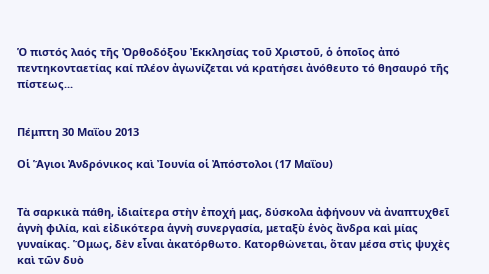Ὁ πιστός λαός τῆς Ὀρθοδόξου Ἐκκλησίας τοῦ Χριστοῦ, ὁ ὁποῖος ἀπό πεντηκονταετίας καί πλέον ἀγωνίζεται νά κρατήσει ἀνόθευτο τό θησαυρό τῆς πίστεως...


Πέμπτη 30 Μαΐου 2013

Οἱ Ἅγιοι Ἀνδρόνικος καὶ Ἰουνία οἱ Ἀπόστολοι (17 Μαΐου)


Τὰ σαρκικὰ πάθη, ἰδιαίτερα στὴν ἐποχή μας, δύσκολα ἀφήνουν νὰ ἀναπτυχθεῖ ἁγνὴ φιλία, καὶ εἰδικότερα ἁγνὴ συνεργασία, μεταξὺ ἑνὸς ἄνδρα καὶ μίας γυναίκας. Ὅμως, δὲν εἶναι ἀκατόρθωτο. Κατορθώνεται, ὅταν μέσα στὶς ψυχὲς καὶ τῶν δυὸ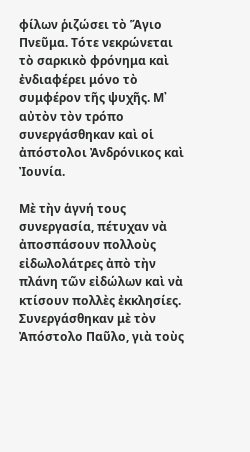φίλων ῥιζώσει τὸ Ἅγιο Πνεῦμα. Τότε νεκρώνεται τὸ σαρκικὸ φρόνημα καὶ ἐνδιαφέρει μόνο τὸ συμφέρον τῆς ψυχῆς. Μ᾿ αὐτὸν τὸν τρόπο συνεργάσθηκαν καὶ οἱ ἀπόστολοι Ἀνδρόνικος καὶ Ἰουνία.

Μὲ τὴν ἁγνή τους συνεργασία, πέτυχαν νὰ ἀποσπάσουν πολλοὺς εἰδωλολάτρες ἀπὸ τὴν πλάνη τῶν εἰδώλων καὶ νὰ κτίσουν πολλὲς ἐκκλησίες. Συνεργάσθηκαν μὲ τὸν Ἀπόστολο Παῦλο, γιὰ τοὺς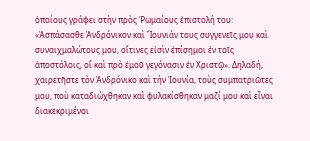ὁποίους γράφει στὴν πρὸς Ῥωμαίους ἐπιστολή του:
«Ἀσπάσασθε Ἀνδρόνικον καὶ Ἴουνιάν τους συγγενεῖς μου καὶ συναιχμαλώτους μου, οἵτινες εἰσὶν ἐπίσημοι ἐν τοῖς ἀποστόλοις, οἳ καὶ πρὸ ἐμοῦ γεγόνασιν ἐν Χριστῷ». Δηλαδή, χαιρετῆστε τὸν Ἀνδρόνικο καὶ τήν Ἰουνία, τοὺς συμπατριῶτες μου, ποὺ καταδιώχθηκαν καὶ φυλακίσθηκαν μαζί μου καὶ εἶναι διακεκριμένοι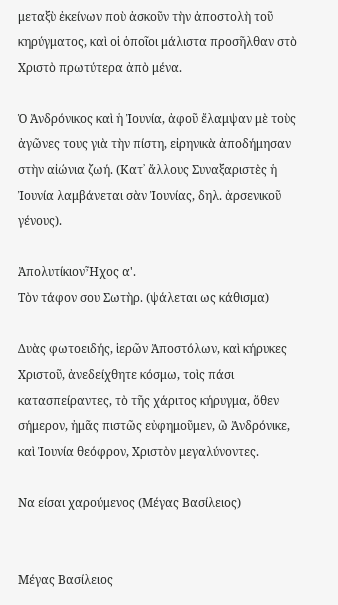μεταξὺ ἐκείνων ποὺ ἀσκοῦν τὴν ἀποστολὴ τοῦ κηρύγματος, καὶ οἱ ὁποῖοι μάλιστα προσῆλθαν στὸ Χριστὸ πρωτύτερα ἀπὸ μένα.

Ὁ Ἀνδρόνικος καὶ ἡ Ἰουνία, ἀφοῦ ἔλαμψαν μὲ τοὺς ἀγῶνες τους γιὰ τὴν πίστη, εἰρηνικὰ ἀποδήμησαν στὴν αἰώνια ζωή. (Κατ᾿ ἄλλους Συναξαριστὲς ἡ Ἰουνία λαμβάνεται σὰν Ἰουνίας, δηλ. ἀρσενικοῦ γένους).

ἈπολυτίκιονἮχος α'.
Τὸν τάφον σου Σωτὴρ. (ψάλεται ως κάθισμα)

Δυὰς φωτοειδής, ἱερῶν Ἀποστόλων, καὶ κήρυκες Χριστοῦ, ἀνεδείχθητε κόσμω, τοὶς πάσι κατασπείραντες, τὸ τῆς χάριτος κήρυγμα, ὅθεν σήμερον, ἠμᾶς πιστῶς εὐφημοῦμεν, ὢ Ἀνδρόνικε, καὶ Ἰουνία θεόφρον, Χριστὸν μεγαλύνοντες.

Να είσαι χαρούμενος (Μέγας Βασίλειος)


Μέγας Βασίλειος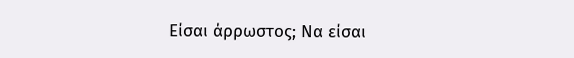Είσαι άρρωστος; Να είσαι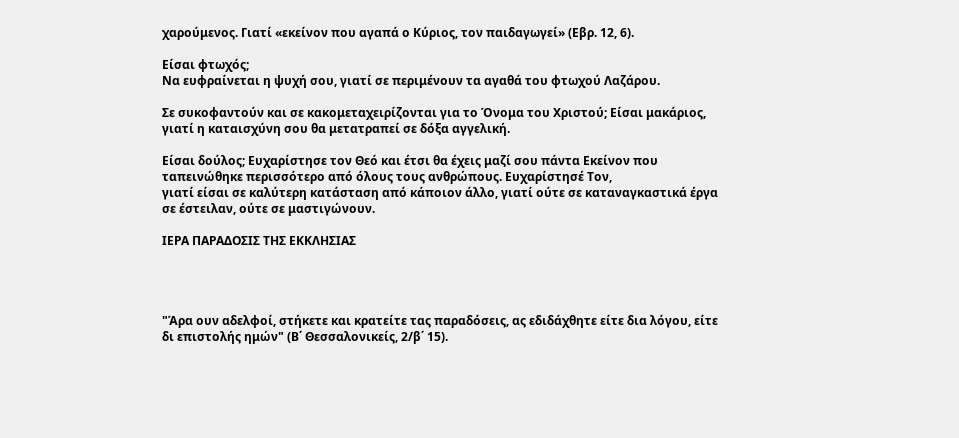χαρούμενος. Γιατί «εκείνον που αγαπά ο Κύριος, τον παιδαγωγεί» (Εβρ. 12, 6).

Είσαι φτωχός;
Να ευφραίνεται η ψυχή σου, γιατί σε περιμένουν τα αγαθά του φτωχού Λαζάρου.

Σε συκοφαντούν και σε κακομεταχειρίζονται για το Όνομα του Χριστού; Είσαι μακάριος, γιατί η καταισχύνη σου θα μετατραπεί σε δόξα αγγελική.

Είσαι δούλος; Ευχαρίστησε τον Θεό και έτσι θα έχεις μαζί σου πάντα Εκείνον που ταπεινώθηκε περισσότερο από όλους τους ανθρώπους. Ευχαρίστησέ Τον,
γιατί είσαι σε καλύτερη κατάσταση από κάποιον άλλο, γιατί ούτε σε καταναγκαστικά έργα σε έστειλαν, ούτε σε μαστιγώνουν.

ΙΕΡΑ ΠΑΡΑΔΟΣΙΣ ΤΗΣ ΕΚΚΛΗΣΙΑΣ




"Άρα ουν αδελφοί, στήκετε και κρατείτε τας παραδόσεις, ας εδιδάχθητε είτε δια λόγου, είτε δι επιστολής ημών" (Β΄ Θεσσαλονικείς, 2/β΄ 15).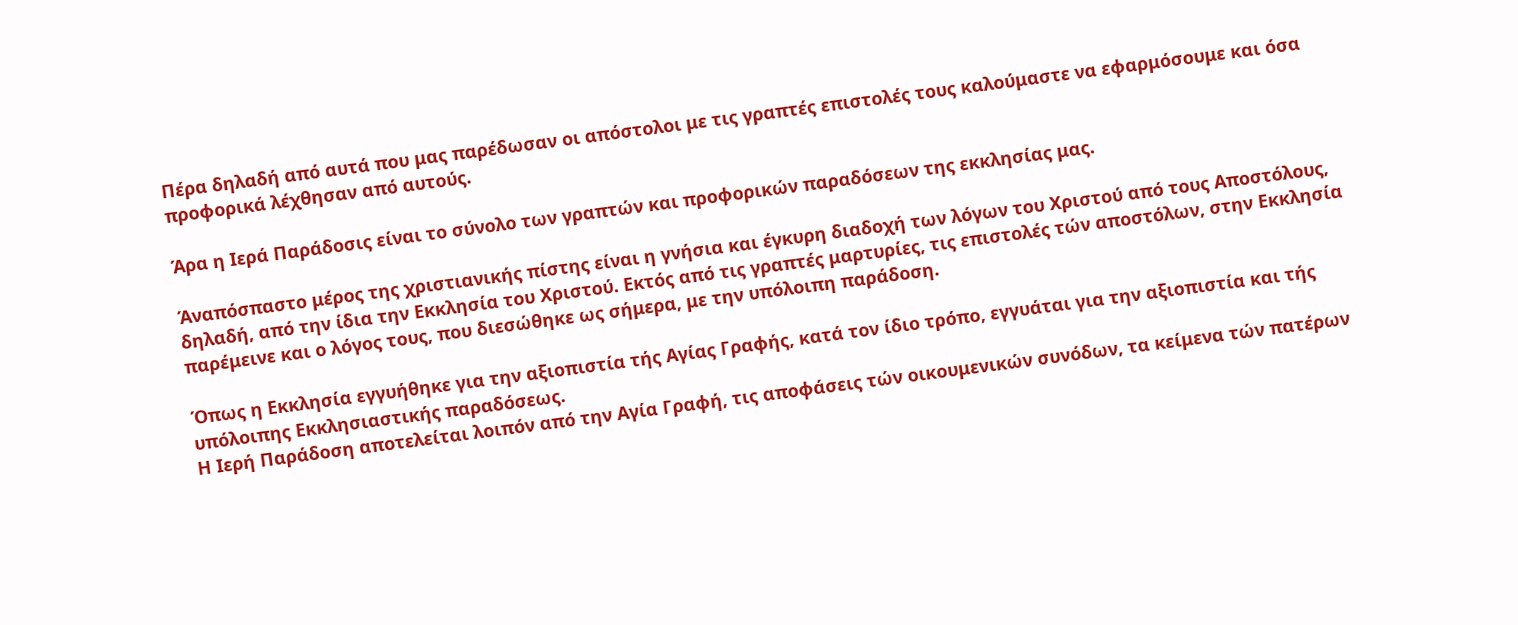Πέρα δηλαδή από αυτά που μας παρέδωσαν οι απόστολοι με τις γραπτές επιστολές τους καλούμαστε να εφαρμόσουμε και όσα προφορικά λέχθησαν από αυτούς.

Άρα η Ιερά Παράδοσις είναι το σύνολο των γραπτών και προφορικών παραδόσεων της εκκλησίας μας.

Άναπόσπαστο μέρος της χριστιανικής πίστης είναι η γνήσια και έγκυρη διαδοχή των λόγων του Χριστού από τους Αποστόλους, δηλαδή, από την ίδια την Εκκλησία του Χριστού. Εκτός από τις γραπτές μαρτυρίες, τις επιστολές τών αποστόλων, στην Εκκλησία παρέμεινε και ο λόγος τους, που διεσώθηκε ως σήμερα, με την υπόλοιπη παράδοση.

Όπως η Εκκλησία εγγυήθηκε για την αξιοπιστία τής Αγίας Γραφής, κατά τον ίδιο τρόπο, εγγυάται για την αξιοπιστία και τής υπόλοιπης Εκκλησιαστικής παραδόσεως.
Η Ιερή Παράδοση αποτελείται λοιπόν από την Αγία Γραφή, τις αποφάσεις τών οικουμενικών συνόδων, τα κείμενα τών πατέρων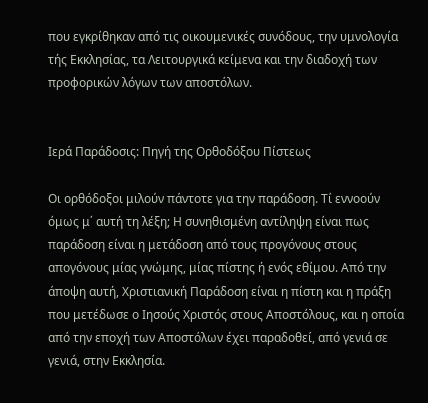που εγκρίθηκαν από τις οικουμενικές συνόδους, την υμνολογία τής Εκκλησίας, τα Λειτουργικά κείμενα και την διαδοχή των προφορικών λόγων των αποστόλων.


Ιερά Παράδοσις: Πηγή της Ορθοδόξου Πίστεως

Οι ορθόδοξοι μιλούν πάντοτε για την παράδοση. Τί εννοούν όμως μ΄ αυτή τη λέξη; Η συνηθισμένη αντίληψη είναι πως παράδοση είναι η μετάδοση από τους προγόνους στους απογόνους μίας γνώμης, μίας πίστης ή ενός εθίμου. Από την άποψη αυτή, Χριστιανική Παράδοση είναι η πίστη και η πράξη που μετέδωσε ο Ιησούς Χριστός στους Αποστόλους, και η οποία από την εποχή των Αποστόλων έχει παραδοθεί, από γενιά σε γενιά, στην Εκκλησία.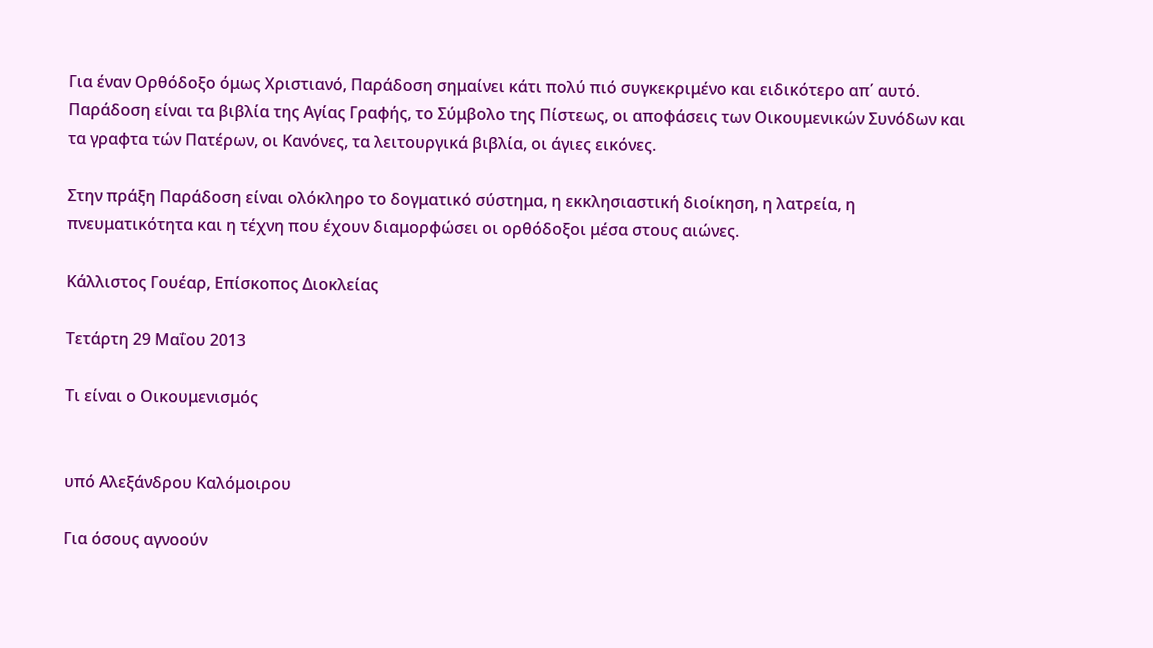Για έναν Ορθόδοξο όμως Χριστιανό, Παράδοση σημαίνει κάτι πολύ πιό συγκεκριμένο και ειδικότερο απ΄ αυτό. Παράδοση είναι τα βιβλία της Αγίας Γραφής, το Σύμβολο της Πίστεως, οι αποφάσεις των Οικουμενικών Συνόδων και τα γραφτα τών Πατέρων, οι Κανόνες, τα λειτουργικά βιβλία, οι άγιες εικόνες.

Στην πράξη Παράδοση είναι ολόκληρο το δογματικό σύστημα, η εκκλησιαστική διοίκηση, η λατρεία, η πνευματικότητα και η τέχνη που έχουν διαμορφώσει οι ορθόδοξοι μέσα στους αιώνες.

Κάλλιστος Γουέαρ, Επίσκοπος Διοκλείας

Τετάρτη 29 Μαΐου 2013

Τι είναι ο Οικουμενισμός


υπό Αλεξάνδρου Καλόμοιρου

Για όσους αγνοούν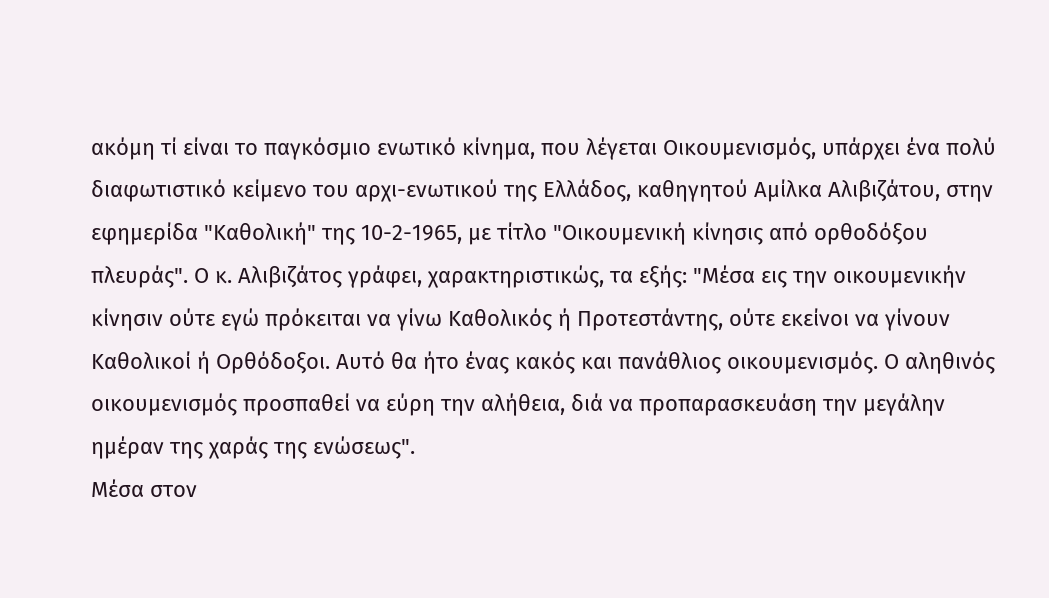ακόμη τί είναι το παγκόσμιο ενωτικό κίνημα, που λέγεται Οικουμενισμός, υπάρχει ένα πολύ διαφωτιστικό κείμενο του αρχι-ενωτικού της Ελλάδος, καθηγητού Αμίλκα Αλιβιζάτου, στην εφημερίδα "Καθολική" της 10-2-1965, με τίτλο "Οικουμενική κίνησις από ορθοδόξου πλευράς". Ο κ. Αλιβιζάτος γράφει, χαρακτηριστικώς, τα εξής: "Μέσα εις την οικουμενικήν κίνησιν ούτε εγώ πρόκειται να γίνω Καθολικός ή Προτεστάντης, ούτε εκείνοι να γίνουν Καθολικοί ή Ορθόδοξοι. Αυτό θα ήτο ένας κακός και πανάθλιος οικουμενισμός. Ο αληθινός οικουμενισμός προσπαθεί να εύρη την αλήθεια, διά να προπαρασκευάση την μεγάλην ημέραν της χαράς της ενώσεως".
Μέσα στον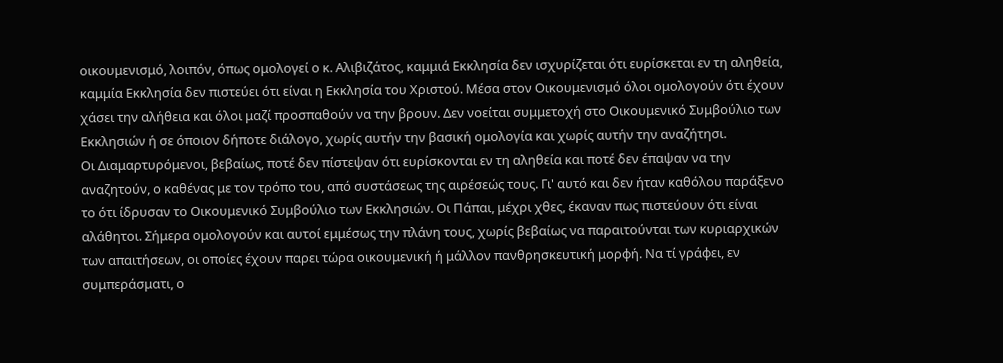οικουμενισμό, λοιπόν, όπως ομολογεί ο κ. Αλιβιζάτος, καμμιά Εκκλησία δεν ισχυρίζεται ότι ευρίσκεται εν τη αληθεία, καμμία Εκκλησία δεν πιστεύει ότι είναι η Εκκλησία του Χριστού. Μέσα στον Οικουμενισμό όλοι ομολογούν ότι έχουν χάσει την αλήθεια και όλοι μαζί προσπαθούν να την βρουν. Δεν νοείται συμμετοχή στο Οικουμενικό Συμβούλιο των Εκκλησιών ή σε όποιον δήποτε διάλογο, χωρίς αυτήν την βασική ομολογία και χωρίς αυτήν την αναζήτησι.
Οι Διαμαρτυρόμενοι, βεβαίως, ποτέ δεν πίστεψαν ότι ευρίσκονται εν τη αληθεία και ποτέ δεν έπαψαν να την αναζητούν, ο καθένας με τον τρόπο του, από συστάσεως της αιρέσεώς τους. Γι' αυτό και δεν ήταν καθόλου παράξενο το ότι ίδρυσαν το Οικουμενικό Συμβούλιο των Εκκλησιών. Οι Πάπαι, μέχρι χθες, έκαναν πως πιστεύουν ότι είναι αλάθητοι. Σήμερα ομολογούν και αυτοί εμμέσως την πλάνη τους, χωρίς βεβαίως να παραιτούνται των κυριαρχικών των απαιτήσεων, οι οποίες έχουν παρει τώρα οικουμενική ή μάλλον πανθρησκευτική μορφή. Να τί γράφει, εν συμπεράσματι, ο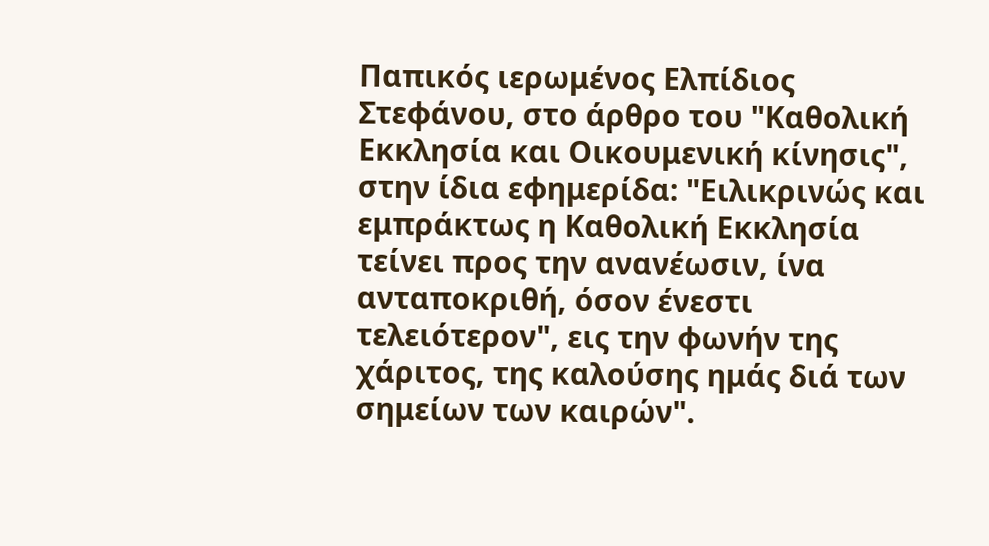Παπικός ιερωμένος Ελπίδιος Στεφάνου, στο άρθρο του "Καθολική Εκκλησία και Οικουμενική κίνησις", στην ίδια εφημερίδα: "Ειλικρινώς και εμπράκτως η Καθολική Εκκλησία τείνει προς την ανανέωσιν, ίνα ανταποκριθή, όσον ένεστι τελειότερον", εις την φωνήν της χάριτος, της καλούσης ημάς διά των σημείων των καιρών".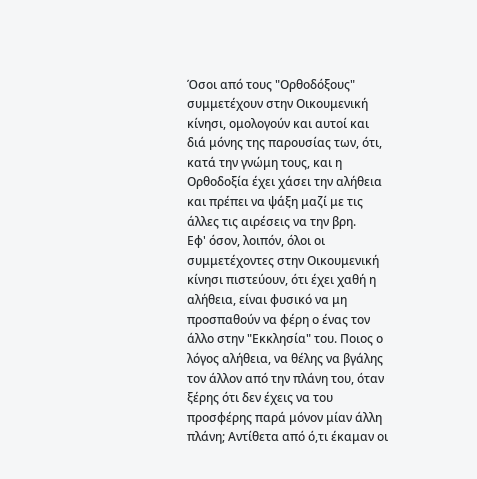Όσοι από τους "Ορθοδόξους" συμμετέχουν στην Οικουμενική κίνησι, ομολογούν και αυτοί και διά μόνης της παρουσίας των, ότι, κατά την γνώμη τους, και η Ορθοδοξία έχει χάσει την αλήθεια και πρέπει να ψάξη μαζί με τις άλλες τις αιρέσεις να την βρη.
Εφ' όσον, λοιπόν, όλοι οι συμμετέχοντες στην Οικουμενική κίνησι πιστεύουν, ότι έχει χαθή η αλήθεια, είναι φυσικό να μη προσπαθούν να φέρη ο ένας τον άλλο στην "Εκκλησία" του. Ποιος ο λόγος αλήθεια, να θέλης να βγάλης τον άλλον από την πλάνη του, όταν ξέρης ότι δεν έχεις να του προσφέρης παρά μόνον μίαν άλλη πλάνη; Αντίθετα από ό,τι έκαμαν οι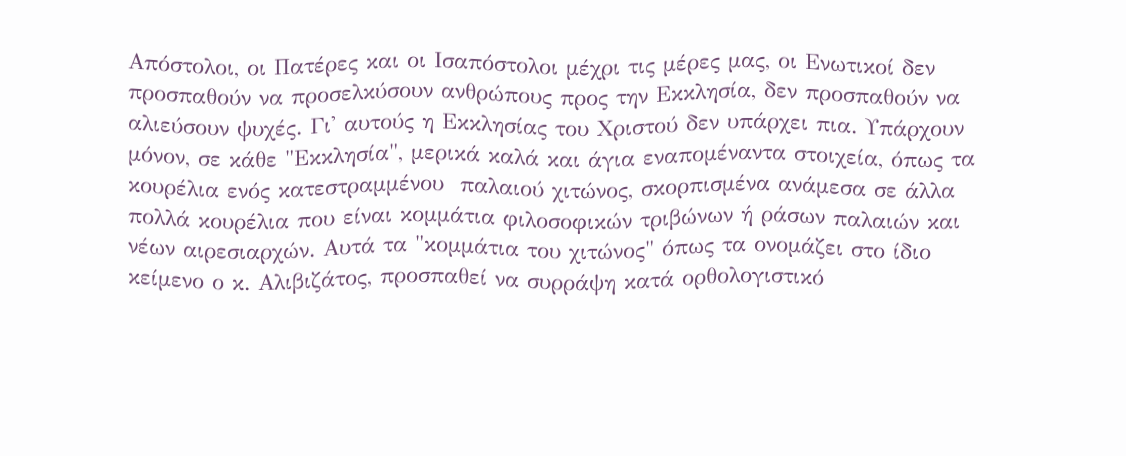Απόστολοι, οι Πατέρες και οι Ισαπόστολοι μέχρι τις μέρες μας, οι Ενωτικοί δεν προσπαθούν να προσελκύσουν ανθρώπους προς την Εκκλησία, δεν προσπαθούν να αλιεύσουν ψυχές. Γι' αυτούς η Εκκλησίας του Χριστού δεν υπάρχει πια. Υπάρχουν μόνον, σε κάθε "Εκκλησία", μερικά καλά και άγια εναπομέναντα στοιχεία, όπως τα κουρέλια ενός κατεστραμμένου  παλαιού χιτώνος, σκορπισμένα ανάμεσα σε άλλα πολλά κουρέλια που είναι κομμάτια φιλοσοφικών τριβώνων ή ράσων παλαιών και νέων αιρεσιαρχών. Αυτά τα "κομμάτια του χιτώνος" όπως τα ονομάζει στο ίδιο κείμενο ο κ. Αλιβιζάτος, προσπαθεί να συρράψη κατά ορθολογιστικό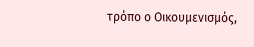τρόπο ο Οικουμενισμός,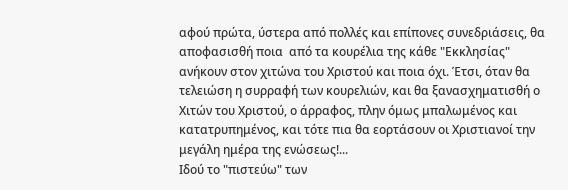αφού πρώτα, ύστερα από πολλές και επίπονες συνεδριάσεις, θα αποφασισθή ποια  από τα κουρέλια της κάθε "Εκκλησίας" ανήκουν στον χιτώνα του Χριστού και ποια όχι. Έτσι, όταν θα τελειώση η συρραφή των κουρελιών, και θα ξανασχηματισθή ο Χιτών του Χριστού, ο άρραφος, πλην όμως μπαλωμένος και κατατρυπημένος, και τότε πια θα εορτάσουν οι Χριστιανοί την μεγάλη ημέρα της ενώσεως!...
Ιδού το "πιστεύω" των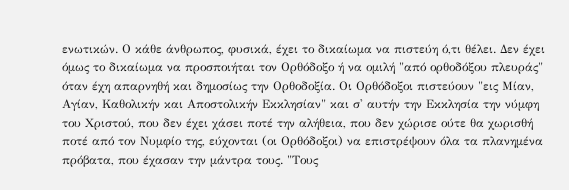ενωτικών. Ο κάθε άνθρωπος, φυσικά, έχει το δικαίωμα να πιστεύη ό,τι θέλει. Δεν έχει όμως το δικαίωμα να προσποιήται τον Ορθόδοξο ή να ομιλή "από ορθοδόξου πλευράς" όταν έχη απαρνηθή και δημοσίως την Ορθοδοξία. Οι Ορθόδοξοι πιστεύουν "εις Μίαν, Αγίαν, Καθολικήν και Αποστολικήν Εκκλησίαν" και σ' αυτήν την Εκκλησία την νύμφη του Χριστού, που δεν έχει χάσει ποτέ την αλήθεια, που δεν χώρισε ούτε θα χωρισθή ποτέ από τον Νυμφίο της, εύχονται (οι Ορθόδοξοι) να επιστρέψουν όλα τα πλανημένα πρόβατα, που έχασαν την μάντρα τους. "Τους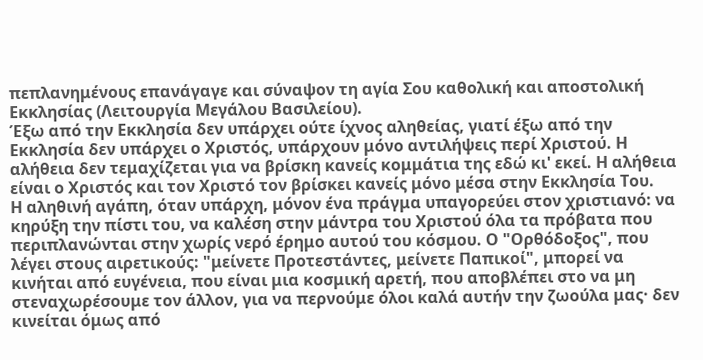πεπλανημένους επανάγαγε και σύναψον τη αγία Σου καθολική και αποστολική Εκκλησίας (Λειτουργία Μεγάλου Βασιλείου).
Έξω από την Εκκλησία δεν υπάρχει ούτε ίχνος αληθείας, γιατί έξω από την Εκκλησία δεν υπάρχει ο Χριστός, υπάρχουν μόνο αντιλήψεις περί Χριστού. Η αλήθεια δεν τεμαχίζεται για να βρίσκη κανείς κομμάτια της εδώ κι' εκεί. Η αλήθεια είναι ο Χριστός και τον Χριστό τον βρίσκει κανείς μόνο μέσα στην Εκκλησία Του.
Η αληθινή αγάπη, όταν υπάρχη, μόνον ένα πράγμα υπαγορεύει στον χριστιανό: να κηρύξη την πίστι του, να καλέση στην μάντρα του Χριστού όλα τα πρόβατα που περιπλανώνται στην χωρίς νερό έρημο αυτού του κόσμου. Ο "Ορθόδοξος", που λέγει στους αιρετικούς: "μείνετε Προτεστάντες, μείνετε Παπικοί", μπορεί να κινήται από ευγένεια, που είναι μια κοσμική αρετή, που αποβλέπει στο να μη στεναχωρέσουμε τον άλλον, για να περνούμε όλοι καλά αυτήν την ζωούλα μας· δεν κινείται όμως από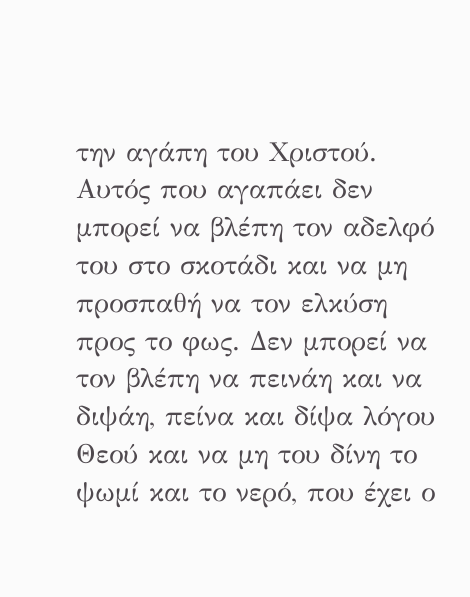την αγάπη του Χριστού. Αυτός που αγαπάει δεν μπορεί να βλέπη τον αδελφό του στο σκοτάδι και να μη προσπαθή να τον ελκύση προς το φως. Δεν μπορεί να τον βλέπη να πεινάη και να διψάη, πείνα και δίψα λόγου Θεού και να μη του δίνη το ψωμί και το νερό, που έχει ο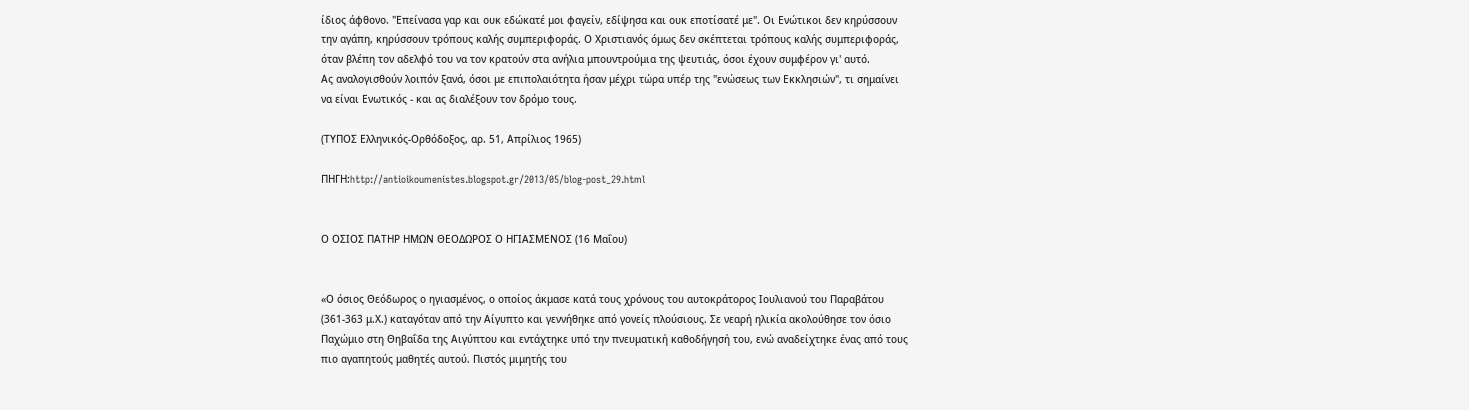ίδιος άφθονο. "Επείνασα γαρ και ουκ εδώκατέ μοι φαγείν, εδίψησα και ουκ εποτίσατέ με". Οι Ενώτικοι δεν κηρύσσουν την αγάπη, κηρύσσουν τρόπους καλής συμπεριφοράς. Ο Χριστιανός όμως δεν σκέπτεται τρόπους καλής συμπεριφοράς, όταν βλέπη τον αδελφό του να τον κρατούν στα ανήλια μπουντρούμια της ψευτιάς, όσοι έχουν συμφέρον γι' αυτό.
Ας αναλογισθούν λοιπόν ξανά, όσοι με επιπολαιότητα ήσαν μέχρι τώρα υπέρ της "ενώσεως των Εκκλησιών", τι σημαίνει να είναι Ενωτικός - και ας διαλέξουν τον δρόμο τους.

(ΤΥΠΟΣ Ελληνικός-Ορθόδοξος, αρ. 51, Απρίλιος 1965)

ΠΗΓΗ:http://antioikoumenistes.blogspot.gr/2013/05/blog-post_29.html


Ο ΟΣΙΟΣ ΠΑΤΗΡ ΗΜΩΝ ΘΕΟΔΩΡΟΣ Ο ΗΓΙΑΣΜΕΝΟΣ (16 Μαΐου)


«Ο όσιος Θεόδωρος ο ηγιασμένος, ο οποίος άκμασε κατά τους χρόνους του αυτοκράτορος Ιουλιανού του Παραβάτου (361-363 μ.Χ.) καταγόταν από την Αίγυπτο και γεννήθηκε από γονείς πλούσιους. Σε νεαρή ηλικία ακολούθησε τον όσιο Παχώμιο στη Θηβαΐδα της Αιγύπτου και εντάχτηκε υπό την πνευματική καθοδήγησή του, ενώ αναδείχτηκε ένας από τους πιο αγαπητούς μαθητές αυτού. Πιστός μιμητής του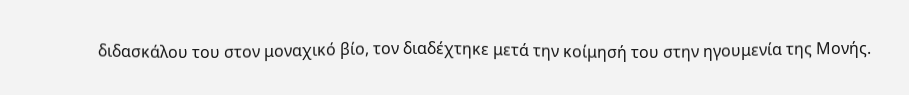διδασκάλου του στον μοναχικό βίο, τον διαδέχτηκε μετά την κοίμησή του στην ηγουμενία της Μονής.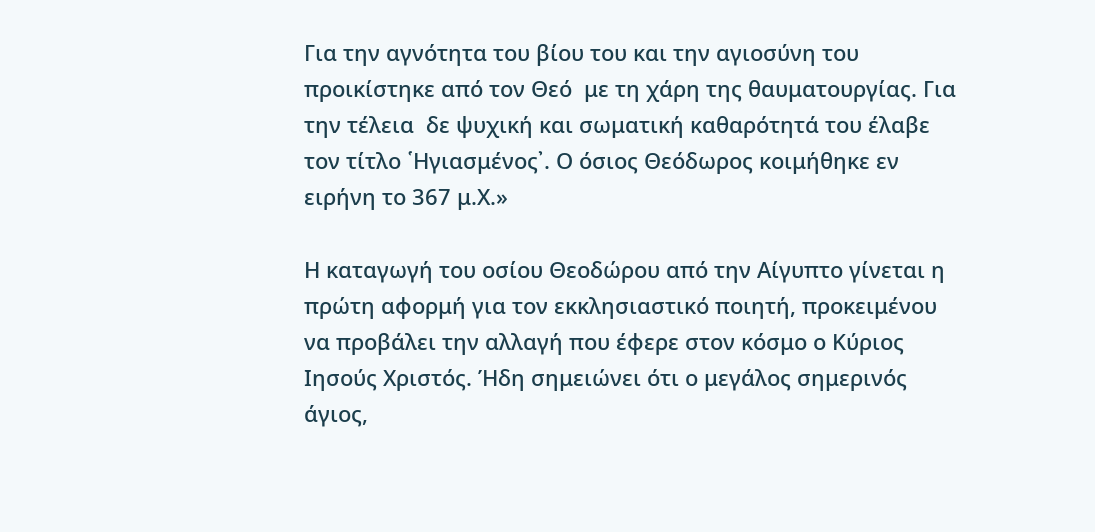Για την αγνότητα του βίου του και την αγιοσύνη του προικίστηκε από τον Θεό  με τη χάρη της θαυματουργίας. Για την τέλεια  δε ψυχική και σωματική καθαρότητά του έλαβε τον τίτλο ῾Ηγιασμένος᾽. Ο όσιος Θεόδωρος κοιμήθηκε εν ειρήνη το 367 μ.Χ.»

Η καταγωγή του οσίου Θεοδώρου από την Αίγυπτο γίνεται η πρώτη αφορμή για τον εκκλησιαστικό ποιητή, προκειμένου να προβάλει την αλλαγή που έφερε στον κόσμο ο Κύριος Ιησούς Χριστός. Ήδη σημειώνει ότι ο μεγάλος σημερινός άγιος,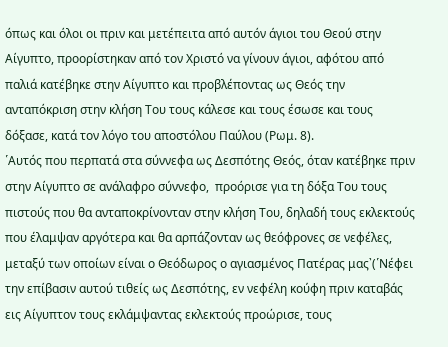όπως και όλοι οι πριν και μετέπειτα από αυτόν άγιοι του Θεού στην Αίγυπτο, προορίστηκαν από τον Χριστό να γίνουν άγιοι, αφότου από παλιά κατέβηκε στην Αίγυπτο και προβλέποντας ως Θεός την ανταπόκριση στην κλήση Του τους κάλεσε και τους έσωσε και τους δόξασε, κατά τον λόγο του αποστόλου Παύλου (Ρωμ. 8).
῾Αυτός που περπατά στα σύννεφα ως Δεσπότης Θεός, όταν κατέβηκε πριν στην Αίγυπτο σε ανάλαφρο σύννεφο,  προόρισε για τη δόξα Του τους πιστούς που θα ανταποκρίνονταν στην κλήση Του, δηλαδή τους εκλεκτούς που έλαμψαν αργότερα και θα αρπάζονταν ως θεόφρονες σε νεφέλες, μεταξύ των οποίων είναι ο Θεόδωρος ο αγιασμένος Πατέρας μας᾽(῾Νέφει την επίβασιν αυτού τιθείς ως Δεσπότης, εν νεφέλη κούφη πριν καταβάς εις Αίγυπτον τους εκλάμψαντας εκλεκτούς προώρισε, τους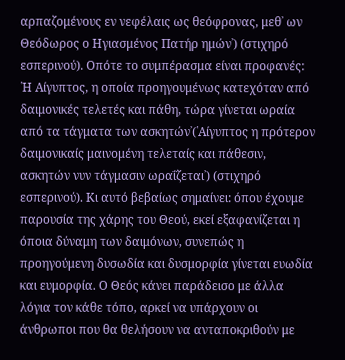αρπαζομένους εν νεφέλαις ως θεόφρονας, μεθ᾽ ων Θεόδωρος ο Ηγιασμένος Πατήρ ημών᾽) (στιχηρό εσπερινού). Οπότε το συμπέρασμα είναι προφανές: ῾Η Αίγυπτος, η οποία προηγουμένως κατεχόταν από δαιμονικές τελετές και πάθη, τώρα γίνεται ωραία από τα τάγματα των ασκητών᾽(῾Αίγυπτος η πρότερον δαιμονικαίς μαινομένη τελεταίς και πάθεσιν, ασκητών νυν τάγμασιν ωραΐζεται᾽) (στιχηρό εσπερινού). Κι αυτό βεβαίως σημαίνει: όπου έχουμε παρουσία της χάρης του Θεού, εκεί εξαφανίζεται η όποια δύναμη των δαιμόνων, συνεπώς η προηγούμενη δυσωδία και δυσμορφία γίνεται ευωδία και ευμορφία. Ο Θεός κάνει παράδεισο με άλλα λόγια τον κάθε τόπο, αρκεί να υπάρχουν οι άνθρωποι που θα θελήσουν να ανταποκριθούν με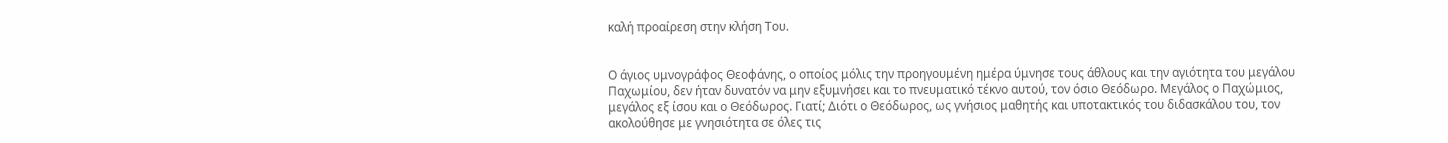καλή προαίρεση στην κλήση Του.


Ο άγιος υμνογράφος Θεοφάνης, ο οποίος μόλις την προηγουμένη ημέρα ύμνησε τους άθλους και την αγιότητα του μεγάλου Παχωμίου, δεν ήταν δυνατόν να μην εξυμνήσει και το πνευματικό τέκνο αυτού, τον όσιο Θεόδωρο. Μεγάλος ο Παχώμιος, μεγάλος εξ ίσου και ο Θεόδωρος. Γιατί; Διότι ο Θεόδωρος, ως γνήσιος μαθητής και υποτακτικός του διδασκάλου του, τον ακολούθησε με γνησιότητα σε όλες τις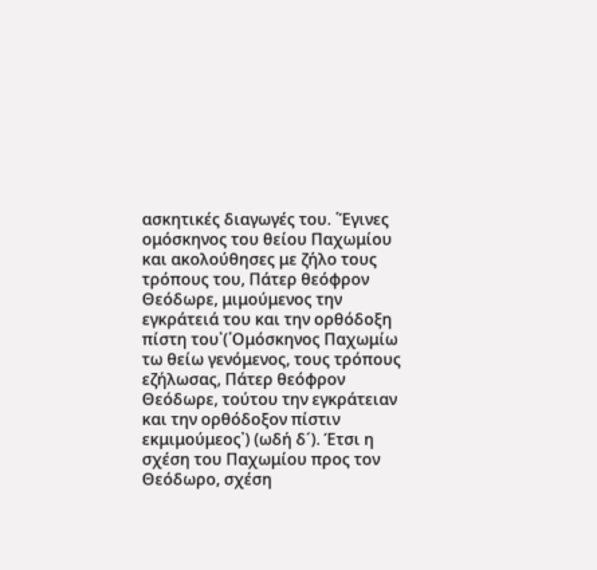ασκητικές διαγωγές του. ῾Έγινες ομόσκηνος του θείου Παχωμίου και ακολούθησες με ζήλο τους τρόπους του, Πάτερ θεόφρον Θεόδωρε, μιμούμενος την εγκράτειά του και την ορθόδοξη πίστη του᾽(῾Ομόσκηνος Παχωμίω τω θείω γενόμενος, τους τρόπους εζήλωσας, Πάτερ θεόφρον Θεόδωρε, τούτου την εγκράτειαν και την ορθόδοξον πίστιν εκμιμούμεος᾽) (ωδή δ´). Έτσι η σχέση του Παχωμίου προς τον Θεόδωρο, σχέση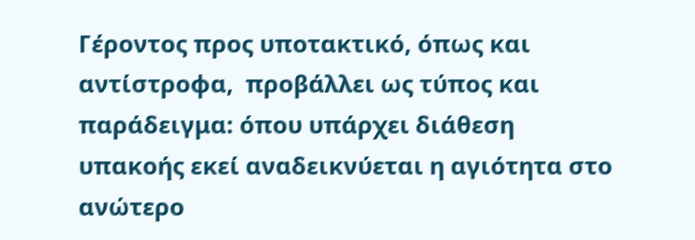Γέροντος προς υποτακτικό, όπως και αντίστροφα,  προβάλλει ως τύπος και παράδειγμα: όπου υπάρχει διάθεση υπακοής εκεί αναδεικνύεται η αγιότητα στο ανώτερο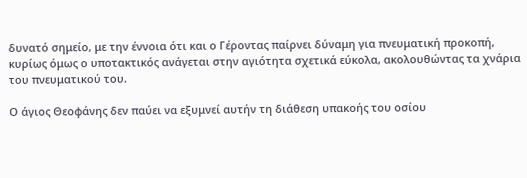δυνατό σημείο, με την έννοια ότι και ο Γέροντας παίρνει δύναμη για πνευματική προκοπή, κυρίως όμως ο υποτακτικός ανάγεται στην αγιότητα σχετικά εύκολα, ακολουθώντας τα χνάρια του πνευματικού του.

Ο άγιος Θεοφάνης δεν παύει να εξυμνεί αυτήν τη διάθεση υπακοής του οσίου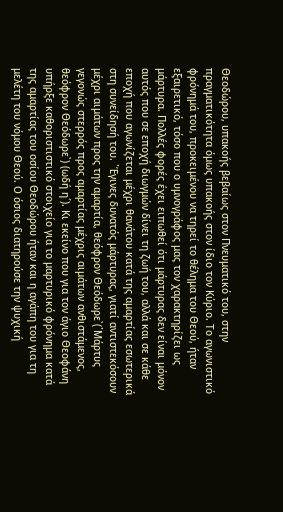Θεοδώρου, υπακοής βεβαίως στον Πνευματικό του, στην πραγματικότητα όμως υπακοής στον ίδιο τον Κύριο. Το αγωνιστικό φρόνημά του, προκειμένου να τηρεί το θέλημα του Θεού, ήταν εξαιρετικό, τόσο που ο υμνογράφος μας τον χαρακτηρίζει ως μάρτυρα. Πολλές φορές έχει ειπωθεί ότι μάρτυρας δεν είναι μόνον αυτός που σε εποχή διωγμών δίνει τη ζωή του, αλλά και σε κάθε εποχή που αγωνίζεται μέχρι θανάτου κατά της αμαρτίας εσωτερικά στη συνείδησή του. ῾Έγινες δυνατός μάρτυρας, γιατί αντιστεκόσουν μέχρι αιμάτων προς την αμαρτία, θεόφρον Θεόδωρε᾽(῾Μάρτυς γεγονώς στερρός προς αμαρτίας μέχρις αιμάτων ανθιστάμενος, θεόφρον Θεόδωρε᾽) (ωδή η´). Κι εκείνο που για τον άγιο Θεοφάνη υπήρξε καθοριστιστικό στοιχείο για το μαρτυρικό φρόνημα κατά της αμαρτίας του οσίου Θεοδώρου ήταν και η αγάπη του για τη μελέτη του νόμου Θεού. Ο όσιος διατηρούσε την ψυχική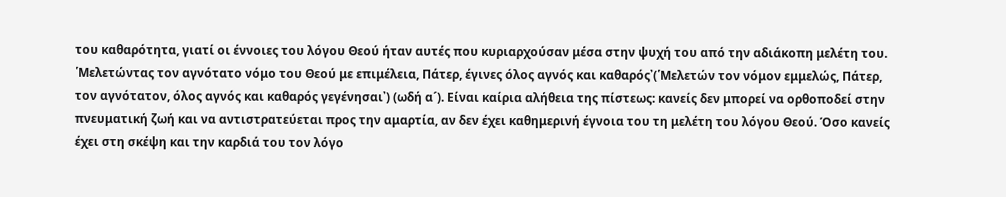του καθαρότητα, γιατί οι έννοιες του λόγου Θεού ήταν αυτές που κυριαρχούσαν μέσα στην ψυχή του από την αδιάκοπη μελέτη του. ῾Μελετώντας τον αγνότατο νόμο του Θεού με επιμέλεια, Πάτερ, έγινες όλος αγνός και καθαρός᾽(῾Μελετών τον νόμον εμμελώς, Πάτερ, τον αγνότατον, όλος αγνός και καθαρός γεγένησαι᾽) (ωδή α´). Είναι καίρια αλήθεια της πίστεως: κανείς δεν μπορεί να ορθοποδεί στην πνευματική ζωή και να αντιστρατεύεται προς την αμαρτία, αν δεν έχει καθημερινή έγνοια του τη μελέτη του λόγου Θεού. Όσο κανείς έχει στη σκέψη και την καρδιά του τον λόγο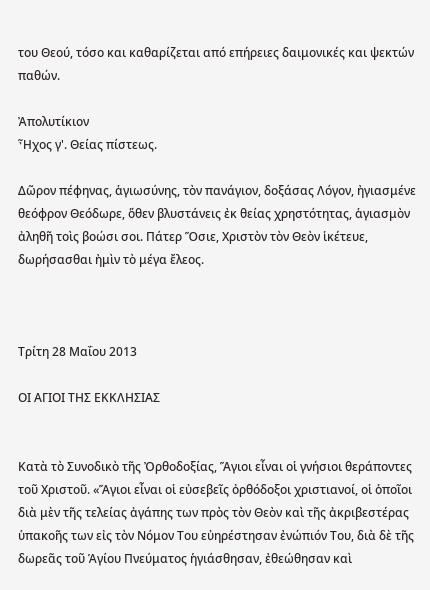του Θεού, τόσο και καθαρίζεται από επήρειες δαιμονικές και ψεκτών παθών.

Ἀπολυτίκιον
Ἦχος γ'. Θείας πίστεως.

Δῶρον πέφηνας, ἁγιωσύνης, τὸν πανάγιον, δοξάσας Λόγον, ἠγιασμένε θεόφρον Θεόδωρε, ὅθεν βλυστάνεις ἐκ θείας χρηστότητας, ἁγιασμὸν ἀληθῆ τοὶς βοώσι σοι. Πάτερ Ὅσιε, Χριστὸν τὸν Θεὸν ἱκέτευε, δωρήσασθαι ἠμὶν τὸ μέγα ἔλεος.



Τρίτη 28 Μαΐου 2013

ΟΙ ΑΓΙΟΙ ΤΗΣ ΕΚΚΛΗΣΙΑΣ


Κατὰ τὸ Συνοδικὸ τῆς Ὀρθοδοξίας, Ἅγιοι εἶναι οἱ γνήσιοι θεράποντες τοῦ Χριστοῦ. «Ἅγιοι εἶναι οἱ εὐσεβεῖς ὀρθόδοξοι χριστιανοί, οἱ ὁποῖοι διὰ μὲν τῆς τελείας ἀγάπης των πρὸς τὸν Θεὸν καὶ τῆς ἀκριβεστέρας ὑπακοῆς των εἰς τὸν Νόμoν Του εὐηρέστησαν ἐνώπιόν Του, διὰ δὲ τῆς δωρεᾶς τοῦ Ἁγίου Πνεύματος ἡγιάσθησαν, ἐθεώθησαν καὶ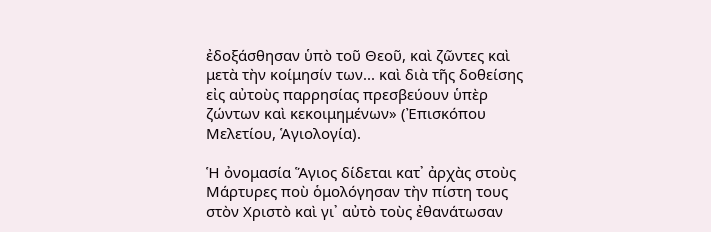ἐδοξάσθησαν ὑπὸ τοῦ Θεοῦ, καὶ ζῶντες καὶ μετὰ τὴν κοίμησίν των... καὶ διὰ τῆς δοθείσης εἰς αὐτοὺς παρρησίας πρεσβεύουν ὑπὲρ ζώντων καὶ κεκοιμημένων» (Ἐπισκόπου Μελετίου, Ἁγιολογία).

Ἡ ὀνομασία Ἅγιος δίδεται κατ᾿ ἀρχὰς στοὺς Μάρτυρες ποὺ ὁμολόγησαν τὴν πίστη τους στὸν Χριστὸ καὶ γι᾿ αὐτὸ τοὺς ἐθανάτωσαν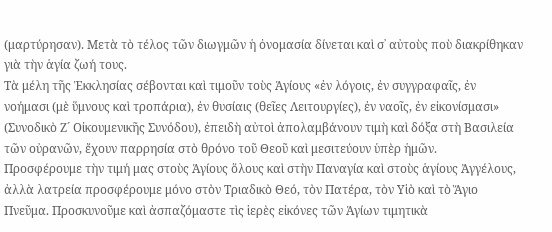(μαρτύρησαν). Μετὰ τὸ τέλος τῶν διωγμῶν ἡ ὀνομασία δίνεται καὶ σ᾿ αὐτοὺς ποὺ διακρίθηκαν γιὰ τὴν ἁγία ζωή τους.
Τὰ μέλη τῆς Ἐκκλησίας σέβονται καὶ τιμοῦν τοὺς Ἁγίους «ἐν λόγοις, ἐν συγγραφαῖς, ἐν νοήμασι (μὲ ὕμνους καὶ τροπάρια), ἐν θυσίαις (θεῖες Λειτουργίες), ἐν ναοῖς, ἐν εἰκονίσμασι» (Συνοδικὸ Ζ´ Οἰκουμενικῆς Συνόδoυ), ἐπειδὴ αὐτοὶ ἀπολαμβάνουν τιμὴ καὶ δόξα στὴ Βασιλεία τῶν οὐρανῶν, ἔχουν παρρησία στὸ θρόνο τοῦ Θεοῦ καὶ μεσιτεύουν ὑπὲρ ἡμῶν.
Προσφέρουμε τὴν τιμή μας στοὺς Ἁγίους ὅλους καὶ στὴν Παναγία καὶ στοὺς ἁγίους Ἀγγέλους, ἀλλὰ λατρεία προσφέρουμε μόνο στὸν Τριαδικὸ Θεό, τὸν Πατέρα, τὸν Υἱὸ καὶ τὸ Ἅγιο Πνεῦμα. Προσκυνοῦμε καὶ ἀσπαζόμαστε τὶς ἱερὲς εἰκόνες τῶν Ἁγίων τιμητικὰ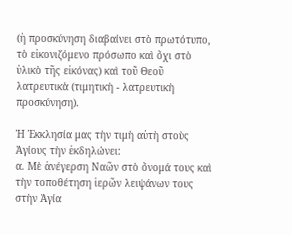(ἡ προσκύνηση διαβαίνει στὸ πρωτότυπο, τὸ εἰκονιζόμενο πρόσωπο καὶ ὄχι στὸ ὑλικὸ τῆς εἰκόνας) καὶ τοῦ Θεοῦ λατρευτικὰ (τιμητικὴ - λατρευτικὴ προσκύνηση).

Ἡ Ἐκκλησία μας τὴν τιμὴ αὐτὴ στοὺς Ἁγίους τὴν ἐκδηλώνει:
α. Μὲ ἀνέγερση Ναῶν στὸ ὄνομά τους καὶ τὴν τοποθέτηση ἱερῶν λειψάνων τους στὴν Ἁγία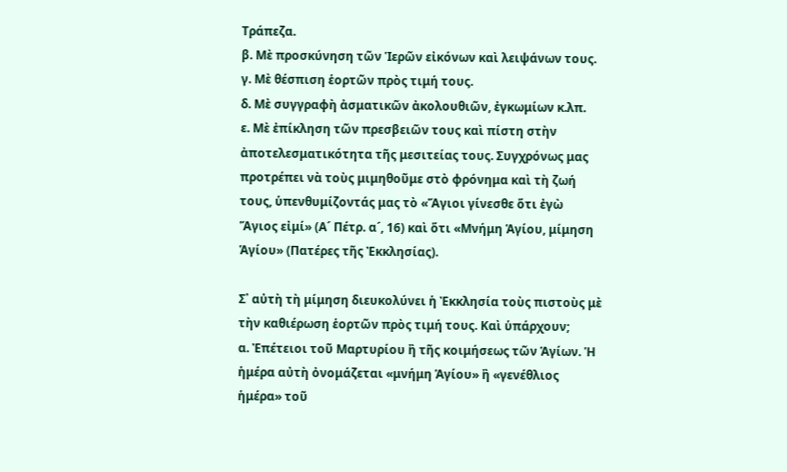Τράπεζα.
β. Μὲ προσκύνηση τῶν Ἱερῶν εἰκόνων καὶ λειψάνων τους.
γ. Μὲ θέσπιση ἑορτῶν πρὸς τιμή τους.
δ. Μὲ συγγραφὴ ἀσματικῶν ἀκολουθιῶν, ἐγκωμίων κ.λπ.
ε. Μὲ ἐπίκληση τῶν πρεσβειῶν τους καὶ πίστη στὴν ἀποτελεσματικότητα τῆς μεσιτείας τους. Συγχρόνως μας προτρέπει νὰ τοὺς μιμηθοῦμε στὸ φρόνημα καὶ τὴ ζωή τους, ὑπενθυμίζοντάς μας τὸ «Ἅγιοι γίνεσθε ὅτι ἐγὼ Ἅγιος εἰμί» (Α´ Πέτρ. α´, 16) καὶ ὅτι «Μνήμη Ἁγίου, μίμηση Ἁγίου» (Πατέρες τῆς Ἐκκλησίας).

Σ᾿ αὐτὴ τὴ μίμηση διευκολύνει ἡ Ἐκκλησία τοὺς πιστοὺς μὲ τὴν καθιέρωση ἑορτῶν πρὸς τιμή τους. Καὶ ὑπάρχουν;
α. Ἐπέτειοι τοῦ Μαρτυρίου ἢ τῆς κοιμήσεως τῶν Ἁγίων. Ἡ ἡμέρα αὐτὴ ὀνομάζεται «μνήμη Ἁγίου» ἢ «γενέθλιος ἡμέρα» τοῦ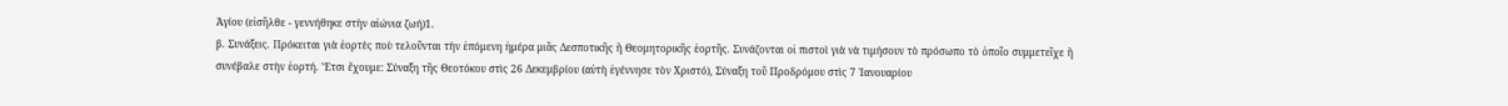Ἁγίου (εἰσῆλθε - γεννήθηκε στὴν αἰώνια ζωή)1.
β. Συνάξεις. Πρόκειται γιὰ ἑορτὲς ποὺ τελοῦνται τὴν ἑπόμενη ἡμέρα μιᾶς Δεσποτικῆς ἢ Θεομητορικῆς ἑορτῆς. Συνάζονται οἱ πιστοὶ γιὰ νὰ τιμήσουν τὸ πρόσωπο τὸ ὁποῖο συμμετεῖχε ἢ συνέβαλε στὴν ἑορτή. Ἔτσι ἔχουμε: Σύναξη τῆς Θεοτόκου στὶς 26 Δεκεμβρίου (αὐτὴ ἐγέννησε τὸν Χριστό), Σύναξη τοῦ Προδρόμου στὶς 7 Ἰανουαρίου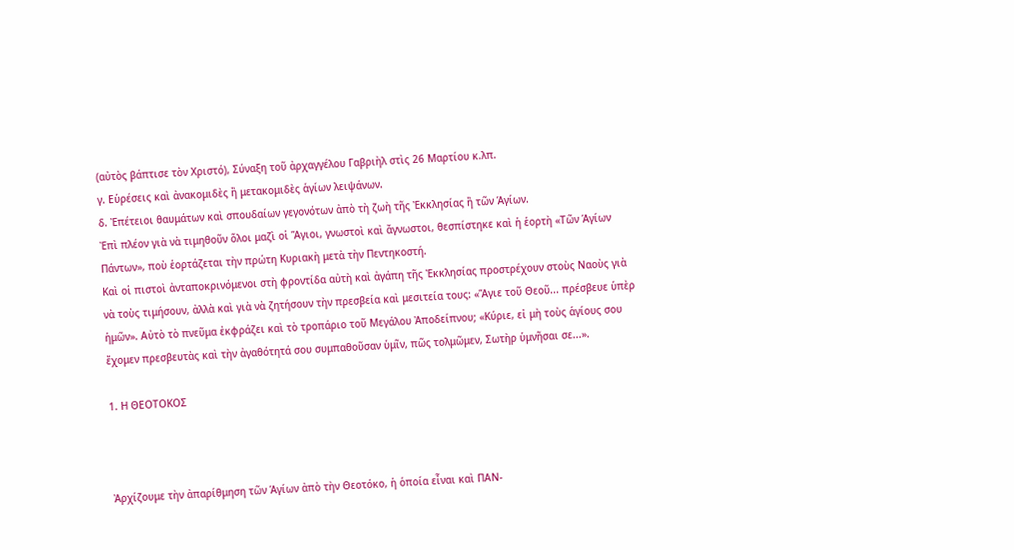(αὐτὸς βάπτισε τὸν Χριστό), Σύναξη τοῦ ἀρχαγγέλου Γαβριὴλ στὶς 26 Μαρτίου κ.λπ.
γ. Εὑρέσεις καὶ ἀνακομιδὲς ἢ μετακομιδὲς ἁγίων λειψάνων.
δ. Ἐπέτειοι θαυμάτων καὶ σπουδαίων γεγονότων ἀπὸ τὴ ζωὴ τῆς Ἐκκλησίας ἢ τῶν Ἁγίων.
Ἐπὶ πλέον γιὰ νὰ τιμηθοῦν ὅλοι μαζὶ οἱ Ἅγιοι, γνωστοὶ καὶ ἄγνωστοι, θεσπίστηκε καὶ ἡ ἑορτὴ «Τῶν Ἁγίων Πάντων», ποὺ ἑορτάζεται τὴν πρώτη Κυριακὴ μετὰ τὴν Πεντηκοστή.
Καὶ οἱ πιστοὶ ἀνταποκρινόμενοι στὴ φροντίδα αὐτὴ καὶ ἀγάπη τῆς Ἐκκλησίας προστρέχουν στοὺς Ναοὺς γιὰ νὰ τοὺς τιμήσουν, ἀλλὰ καὶ γιὰ νὰ ζητήσουν τὴν πρεσβεία καὶ μεσιτεία τους: «Ἅγιε τοῦ Θεοῦ... πρέσβευε ὑπὲρ ἡμῶν». Αὐτὸ τὸ πνεῦμα ἐκφράζει καὶ τὸ τροπάριο τοῦ Μεγάλου Ἀποδείπνου; «Κύριε, εἰ μὴ τοὺς ἁγίους σου ἔχομεν πρεσβευτὰς καὶ τὴν ἀγαθότητά σου συμπαθοῦσαν ὑμῖν, πῶς τολμῶμεν, Σωτὴρ ὑμνῆσαι σε...».

1. Η ΘΕΟΤΟΚΟΣ



Ἀρχίζουμε τὴν ἀπαρίθμηση τῶν Ἁγίων ἀπὸ τὴν Θεοτόκο, ἡ ὁποία εἶναι καὶ ΠΑΝ-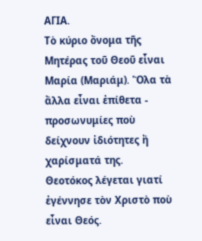ΑΓΙΑ.
Τὸ κύριο ὄνομα τῆς Μητέρας τοῦ Θεοῦ εἶναι Μαρία (Μαριάμ). Ὅλα τὰ ἄλλα εἶναι ἐπίθετα - προσωνυμίες ποὺ δείχνουν ἰδιότητες ἢ χαρίσματά της.
Θεοτόκος λέγεται γιατί ἐγέννησε τὸν Χριστὸ ποὺ εἶναι Θεός.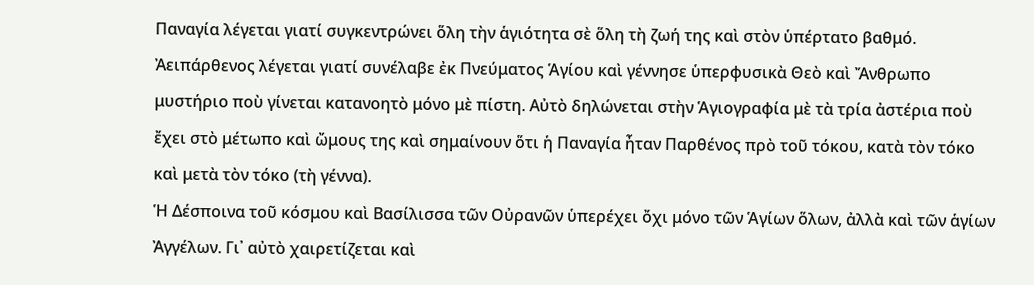Παναγία λέγεται γιατί συγκεντρώνει ὅλη τὴν ἁγιότητα σὲ ὅλη τὴ ζωή της καὶ στὸν ὑπέρτατο βαθμό.
Ἀειπάρθενος λέγεται γιατί συνέλαβε ἐκ Πνεύματος Ἁγίου καὶ γέννησε ὑπερφυσικὰ Θεὸ καὶ Ἄνθρωπο μυστήριο ποὺ γίνεται κατανοητὸ μόνο μὲ πίστη. Αὐτὸ δηλώνεται στὴν Ἁγιογραφία μὲ τὰ τρία ἀστέρια ποὺ ἔχει στὸ μέτωπο καὶ ὤμους της καὶ σημαίνουν ὅτι ἡ Παναγία ἦταν Παρθένος πρὸ τοῦ τόκου, κατὰ τὸν τόκο καὶ μετὰ τὸν τόκο (τὴ γέννα).
Ἡ Δέσποινα τοῦ κόσμου καὶ Βασίλισσα τῶν Οὐρανῶν ὑπερέχει ὄχι μόνο τῶν Ἁγίων ὅλων, ἀλλὰ καὶ τῶν ἁγίων Ἀγγέλων. Γι᾿ αὐτὸ χαιρετίζεται καὶ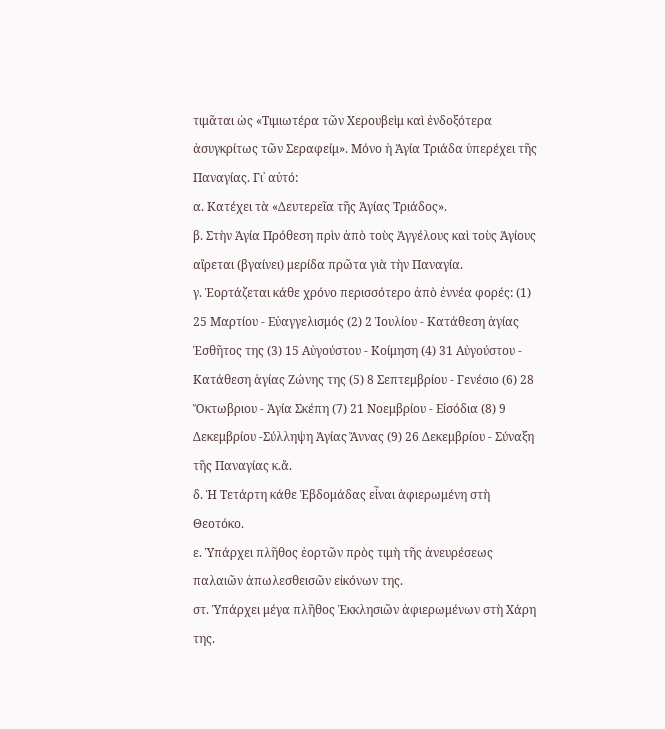τιμᾶται ὡς «Τιμιωτέρα τῶν Χερουβεὶμ καὶ ἐνδοξότερα ἀσυγκρίτως τῶν Σεραφείμ». Μόνο ἡ Ἁγία Τριάδα ὑπερέχει τῆς Παναγίας. Γι᾿ αὐτό:
α. Κατέχει τὰ «Δευτερεῖα τῆς Ἁγίας Τριάδος».
β. Στὴν Ἁγία Πρόθεση πρὶν ἀπὸ τοὺς Ἀγγέλους καὶ τοὺς Ἁγίους αἴρεται (βγαίνει) μερίδα πρῶτα γιὰ τὴν Παναγία.
γ. Ἑορτάζεται κάθε χρόνο περισσότερο ἀπὸ ἐννέα φορές: (1) 25 Μαρτίου - Εὐαγγελισμός (2) 2 Ἰουλίου - Κατάθεση ἁγίας Ἐσθῆτος της (3) 15 Αὐγούστου - Κοίμηση (4) 31 Αὐγούστου - Κατάθεση ἁγίας Ζώνης της (5) 8 Σεπτεμβρίου - Γενέσιο (6) 28 Ὄκτωβριου - Ἁγία Σκέπη (7) 21 Νοεμβρίου - Εἰσόδια (8) 9 Δεκεμβρίου -Σύλληψη Ἁγίας Ἄννας (9) 26 Δεκεμβρίου - Σύναξη τῆς Παναγίας κ.ἄ.
δ. Ἡ Τετάρτη κάθε Ἑβδομάδας εἶναι ἀφιερωμένη στὴ Θεοτόκο.
ε. Ὑπάρχει πλῆθος ἑορτῶν πρὸς τιμὴ τῆς ἀνευρέσεως παλαιῶν ἀπωλεσθεισῶν εἰκόνων της.
στ. Ὑπάρχει μέγα πλῆθος Ἐκκλησιῶν ἀφιερωμένων στὴ Χάρη της.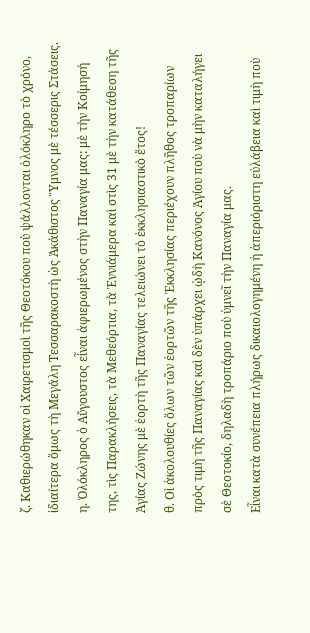ζ. Καθιερώθηκαν οἱ Χαιρετισμοὶ τῆς Θεοτόκου ποὺ ψάλλονται ὁλόκληρο τὸ χρόνο, ἰδιαίτερα ὅμως τὴ Μεγάλη Τεσσαρακοστὴ ὡς Ἀκάθιστος Ὕμνος μὲ τέσσερις Στάσεις.
η. Ὁλόκληρος ὁ Αὔγουστος εἶναι ἀφιερωμένος στὴν Παναγία μας: μὲ τὴν Κοίμησή της, τὶς Παρακλήσεις, τὰ Μεθεόρτια, τὰ Ἐννιάμερα καὶ στὶς 31 μὲ τὴν κατάθεση τῆς Ἁγίας Ζώνης μὲ ἑορτὴ τῆς Παναγίας τελειώνει τὸ ἐκκλησιαστικὸ ἔτος!
θ. Οἱ ἀκολουθίες ὅλων τῶν ἑορτῶν τῆς Ἐκκλησίας περιέχουν πλῆθος τροπαρίων πρὸς τιμὴ τῆς Παναγίας καὶ δὲν ὑπάρχει ᾠδὴ Κανόνος Ἁγίου ποὺ νὰ μὴν καταλήγει σὲ Θεοτοκίο, δηλαδὴ τροπάριο ποὺ ὑμνεῖ τὴν Παναγία μας.
Εἶναι κατὰ συνέπεια πλήρως δικαιολογημένη ἡ ἀπεριόριστη εὐλάβεια καὶ τιμὴ ποὺ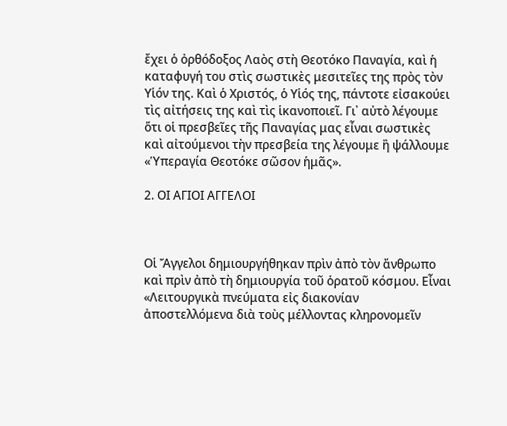ἔχει ὁ ὀρθόδοξος Λαὸς στὴ Θεοτόκο Παναγία, καὶ ἡ καταφυγή του στὶς σωστικὲς μεσιτεῖες της πρὸς τὸν Υἱόν της. Καὶ ὁ Χριστός, ὁ Υἱός της, πάντοτε εἰσακούει τὶς αἰτήσεις της καὶ τὶς ἱκανοποιεῖ. Γι᾿ αὐτὸ λέγουμε ὅτι οἱ πρεσβεῖες τῆς Παναγίας μας εἶναι σωστικὲς καὶ αἰτούμενοι τὴν πρεσβεία της λέγουμε ἢ ψάλλουμε «Ὑπεραγία Θεοτόκε σῶσον ἡμᾶς».

2. ΟΙ ΑΓΙΟΙ ΑΓΓΕΛΟΙ



Οἱ Ἄγγελοι δημιουργήθηκαν πρὶν ἀπὸ τὸν ἄνθρωπο καὶ πρὶν ἀπὸ τὴ δημιουργία τοῦ ὁρατοῦ κόσμου. Εἶναι «Λειτουργικὰ πνεύματα εἰς διακονίαν ἀποστελλόμενα διὰ τοὺς μέλλοντας κληρονομεῖν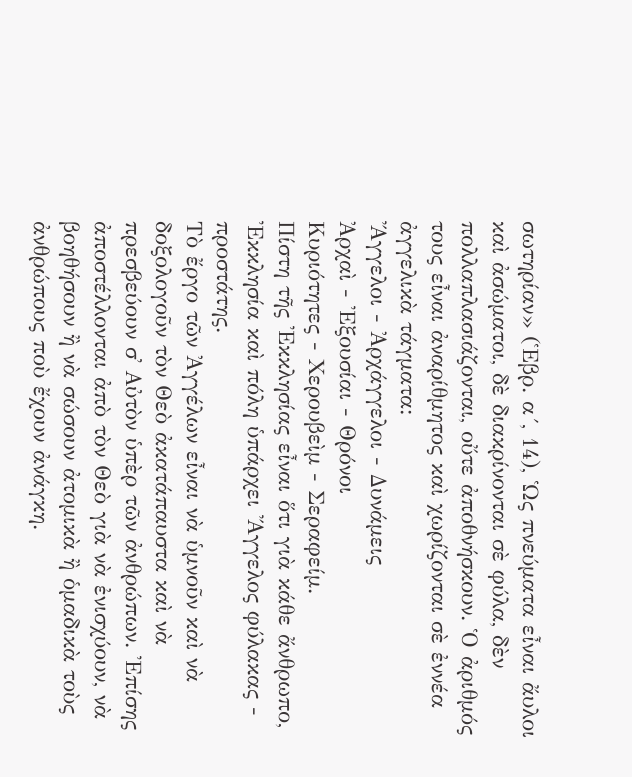σωτηρίαν» (Ἑβρ. α´, 14), Ὡς πνεύματα εἶναι ἄυλοι καὶ ἀσώματοι, δὲ διακρίνονται σὲ φύλα, δὲν πολλαπλασιάζονται, οὔτε ἀποθνήσκουν. Ὁ ἀριθμός τους εἶναι ἀναρίθμητος καὶ χωρίζονται σὲ ἐννέα ἀγγελικὰ τάγματα:
Ἄγγελοι - Ἀρχάγγελοι - Δυνάμεις
Ἀρχαὶ - Ἐξουσίαι - Θρόνοι
Κυριότητες - Χερουβεὶμ - Σεραφείμ.
Πίστη τῆς Ἐκκλησίας εἶναι ὅτι γιὰ κάθε ἄνθρωπο, Ἐκκλησία καὶ πόλη ὑπάρχει Ἄγγελος φύλακας - προστάτης.
Τὸ ἔργο τῶν Ἀγγέλων εἶναι νὰ ὑμνοῦν καὶ νὰ δοξολογοῦν τὸν Θεὸ ἀκατάπαυστα καὶ νὰ πρεσβεύουν σ᾿ Αὐτὸν ὑπὲρ τῶν ἀνθρώπων. Ἐπίσης ἀποστέλλονται ἀπὸ τὸν Θεὸ γιὰ νὰ ἐνισχύουν, νὰ βοηθήσουν ἢ νὰ σώσουν ἀτομικὰ ἢ ὁμαδικὰ τοὺς ἀνθρώπους ποὺ ἔχουν ἀνάγκη.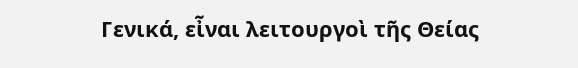Γενικά, εἶναι λειτουργοὶ τῆς Θείας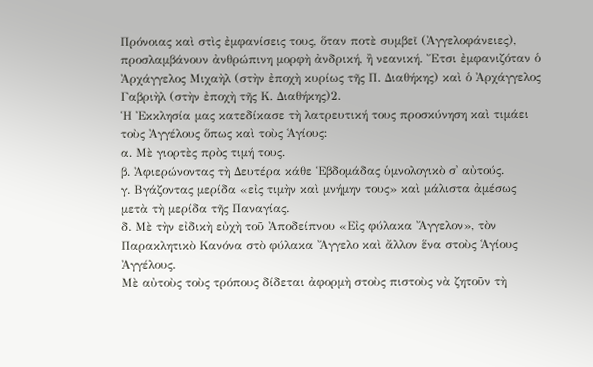Πρόνοιας καὶ στὶς ἐμφανίσεις τους, ὅταν ποτὲ συμβεῖ (Ἀγγελοφάνειες), προσλαμβάνουν ἀνθρώπινη μορφὴ ἀνδρική, ἢ νεανική. Ἔτσι ἐμφανιζόταν ὁ Ἀρχάγγελος Μιχαὴλ (στὴν ἐποχὴ κυρίως τῆς Π. Διαθήκης) καὶ ὁ Ἀρχάγγελος Γαβριὴλ (στὴν ἐποχὴ τῆς Κ. Διαθήκης)2.
Ἡ Ἐκκλησία μας κατεδίκασε τὴ λατρευτική τους προσκύνηση καὶ τιμάει τοὺς Ἀγγέλους ὅπως καὶ τοὺς Ἁγίους:
α. Μὲ γιορτὲς πρὸς τιμή τους.
β. Ἀφιερώνοντας τὴ Δευτέρα κάθε Ἑβδομάδας ὑμνολογικὸ σ᾿ αὐτούς.
γ. Βγάζοντας μερίδα «εἰς τιμὴν καὶ μνήμην τους» καὶ μάλιστα ἀμέσως μετὰ τὴ μερίδα τῆς Παναγίας.
δ. Μὲ τὴν εἰδικὴ εὐχὴ τοῦ Ἀποδείπνου «Εἰς φύλακα Ἄγγελον», τὸν Παρακλητικὸ Κανόνα στὸ φύλακα Ἄγγελο καὶ ἄλλον ἕνα στοὺς Ἁγίους Ἀγγέλους.
Μὲ αὐτοὺς τοὺς τρόπους δίδεται ἀφορμὴ στοὺς πιστοὺς νὰ ζητοῦν τὴ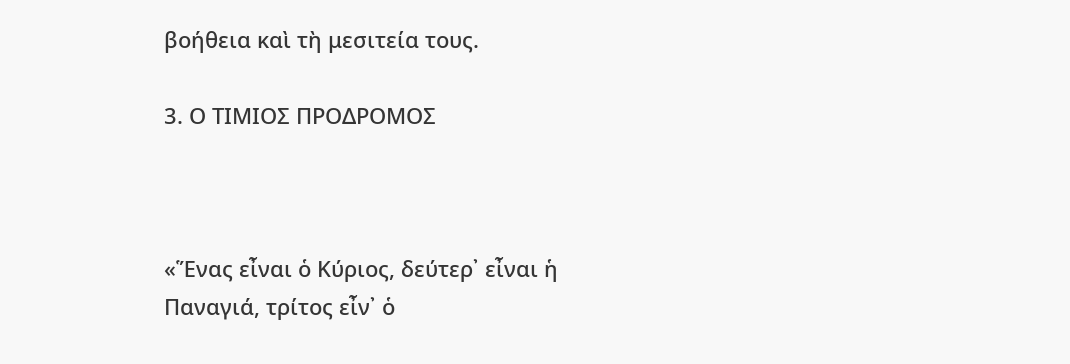βοήθεια καὶ τὴ μεσιτεία τους.

3. Ο ΤΙΜΙΟΣ ΠΡΟΔΡΟΜΟΣ



«Ἕνας εἶναι ὁ Κύριος, δεύτερ᾿ εἶναι ἡ Παναγιά, τρίτος εἶν᾿ ὁ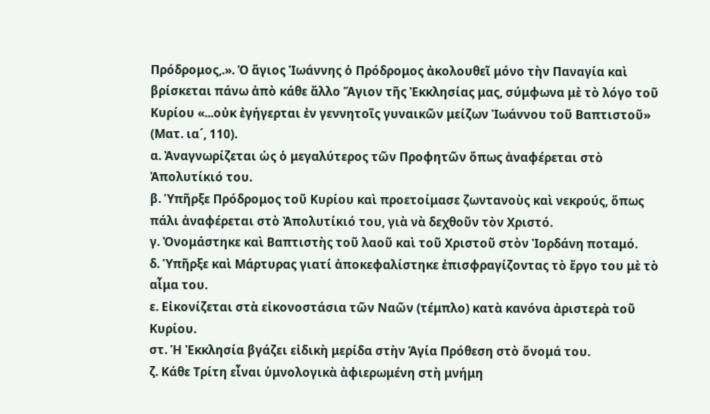Πρόδρομος,.». Ὁ ἅγιος Ἰωάννης ὁ Πρόδρομος ἀκολουθεῖ μόνο τὴν Παναγία καὶ βρίσκεται πάνω ἀπὸ κάθε ἄλλο Ἅγιον τῆς Ἐκκλησίας μας, σύμφωνα μὲ τὸ λόγο τοῦ Κυρίου «...οὐκ ἐγήγερται ἐν γεννητοῖς γυναικῶν μείζων Ἰωάννου τοῦ Βαπτιστοῦ» (Ματ. ια´, 110).
α. Ἀναγνωρίζεται ὡς ὁ μεγαλύτερος τῶν Προφητῶν ὅπως ἀναφέρεται στὸ Ἀπολυτίκιό του.
β. Ὑπῆρξε Πρόδρομος τοῦ Κυρίου καὶ προετοίμασε ζωντανοὺς καὶ νεκρούς, ὅπως πάλι ἀναφέρεται στὸ Ἀπολυτίκιό του, γιὰ νὰ δεχθοῦν τὸν Χριστό.
γ. Ὀνομάστηκε καὶ Βαπτιστὴς τοῦ λαοῦ καὶ τοῦ Χριστοῦ στὸν Ἰορδάνη ποταμό.
δ. Ὑπῆρξε καὶ Μάρτυρας γιατί ἀποκεφαλίστηκε ἐπισφραγίζοντας τὸ ἔργο του μὲ τὸ αἷμα του.
ε. Εἰκονίζεται στὰ εἰκονοστάσια τῶν Ναῶν (τέμπλο) κατὰ κανόνα ἀριστερὰ τοῦ Κυρίου.
στ. Ἡ Ἐκκλησία βγάζει εἰδικὴ μερίδα στὴν Ἁγία Πρόθεση στὸ ὄνομά του.
ζ. Κάθε Τρίτη εἶναι ὑμνολογικὰ ἀφιερωμένη στὴ μνήμη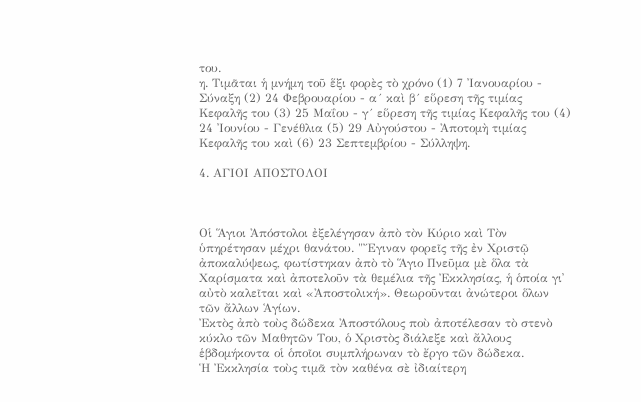του.
η. Τιμᾶται ἡ μνήμη τοῦ ἕξι φορὲς τὸ χρόνο (1) 7 Ἰανουαρίου - Σύναξη (2) 24 Φεβρουαρίου - α´ καὶ β´ εὕρεση τῆς τιμίας Κεφαλῆς του (3) 25 Μαΐου - γ´ εὕρεση τῆς τιμίας Κεφαλῆς του (4) 24 Ἰουνίου - Γενέθλια (5) 29 Αὐγούστου - Ἀποτομὴ τιμίας Κεφαλῆς του καὶ (6) 23 Σεπτεμβρίου - Σύλληψη.

4. ΑΓΙΟΙ ΑΠΟΣΤΟΛΟΙ



Οἱ Ἅγιοι Ἀπόστολοι ἐξελέγησαν ἀπὸ τὸν Κύριο καὶ Τὸν ὑπηρέτησαν μέχρι θανάτου. "Ἔγιναν φορεῖς τῆς ἐν Χριστῷ ἀποκαλύψεως, φωτίστηκαν ἀπὸ τὸ Ἅγιο Πνεῦμα μὲ ὅλα τὰ Χαρίσματα καὶ ἀποτελοῦν τὰ θεμέλια τῆς Ἐκκλησίας, ἡ ὁποία γι᾿ αὐτὸ καλεῖται καὶ «Ἀποστολική». Θεωροῦνται ἀνώτεροι ὅλων τῶν ἄλλων Ἁγίων.
Ἐκτὸς ἀπὸ τοὺς δώδεκα Ἀποστόλους ποὺ ἀποτέλεσαν τὸ στενὸ κύκλο τῶν Μαθητῶν Του, ὁ Χριστὸς διάλεξε καὶ ἄλλους ἑβδομήκοντα οἱ ὁποῖοι συμπλήρωναν τὸ ἔργο τῶν δώδεκα.
Ἡ Ἐκκλησία τοὺς τιμᾶ τὸν καθένα σὲ ἰδιαίτερη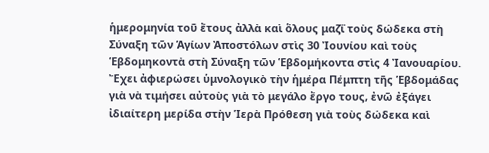ἡμερομηνία τοῦ ἔτους ἀλλὰ καὶ ὅλους μαζΐ τοὺς δώδεκα στὴ Σύναξη τῶν Ἁγίων Ἀποστόλων στὶς 30 Ἰουνίου καὶ τοὺς Ἑβδομηκοντὰ στὴ Σύναξη τῶν Ἑβδομήκοντα στὶς 4 Ἰανουαρίου.
Ἔχει ἀφιερώσει ὑμνολογικὸ τὴν ἡμέρα Πέμπτη τῆς Ἑβδομάδας γιὰ νὰ τιμήσει αὐτοὺς γιὰ τὸ μεγάλο ἔργο τους, ἐνῶ ἐξάγει ἰδιαίτερη μερίδα στὴν Ἱερὰ Πρόθεση γιὰ τοὺς δώδεκα καὶ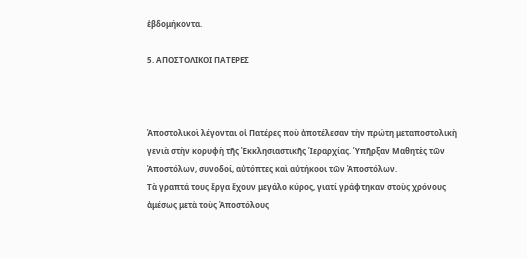ἑβδομήκοντα.

5. ΑΠΟΣΤΟΛΙΚΟΙ ΠΑΤΕΡΕΣ



Ἀποστολικοὶ λέγονται οἱ Πατέρες ποὺ ἀποτέλεσαν τὴν πρώτη μεταποστολικὴ γενιὰ στὴν κορυφὴ τῆς Ἐκκλησιαστικῆς Ἱεραρχίας. Ὑπῆρξαν Μαθητὲς τῶν Ἀποστόλων, συνοδοί, αὐτόπτες καὶ αὐτήκοοι τῶν Ἀποστόλων.
Τὰ γραπτά τους ἔργα ἔχουν μεγάλο κύρος, γιατί γράφτηκαν στοὺς χρόνους ἀμέσως μετὰ τοὺς Ἀποστόλους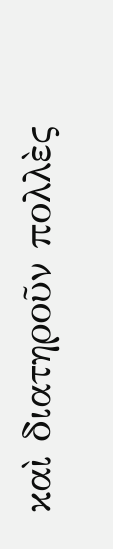καὶ διατηροῦν πολλὲς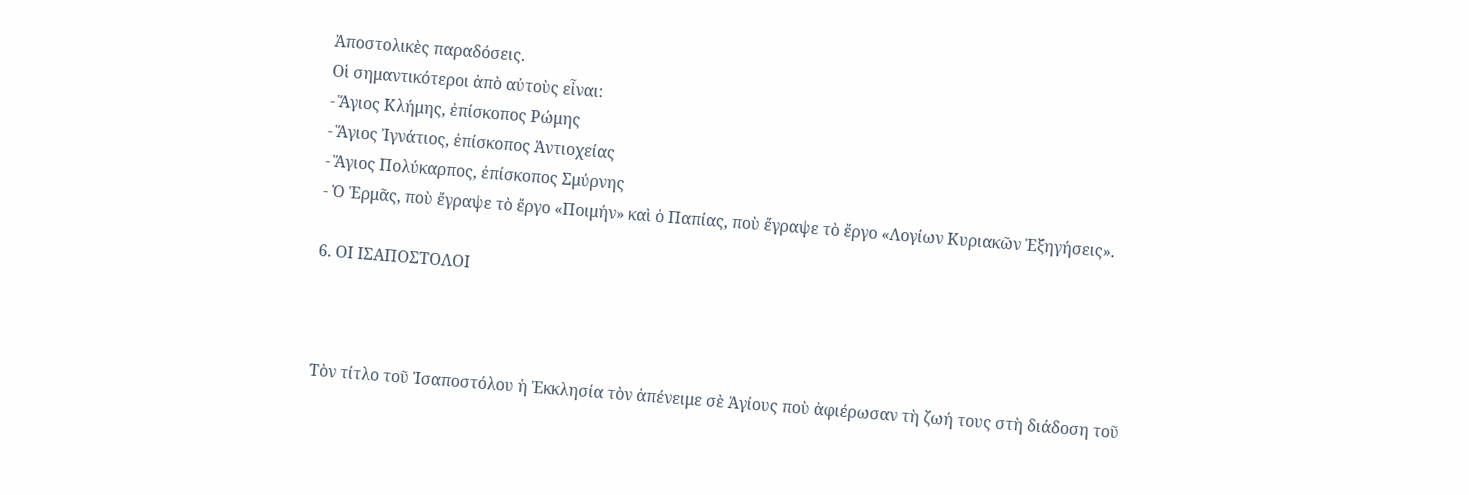Ἀποστολικὲς παραδόσεις.
Οἱ σημαντικότεροι ἀπὸ αὐτοὺς εἶναι:
- Ἅγιος Κλήμης, ἐπίσκοπος Ρώμης
- Ἅγιος Ἰγνάτιος, ἐπίσκοπος Ἀντιοχείας
- Ἅγιος Πολύκαρπος, ἐπίσκοπος Σμύρνης
- Ὁ Ἑρμᾶς, ποὺ ἔγραψε τὸ ἔργο «Ποιμήν» καὶ ὁ Παπίας, ποὺ ἔγραψε τὸ ἔργο «Λογίων Κυριακῶν Ἐξηγήσεις».

6. ΟΙ ΙΣΑΠΟΣΤΟΛΟΙ



Τὸν τίτλο τοῦ Ἰσαποστόλου ἡ Ἐκκλησία τὸν ἀπένειμε σὲ Ἁγίους ποὺ ἀφιέρωσαν τὴ ζωή τους στὴ διάδοση τοῦ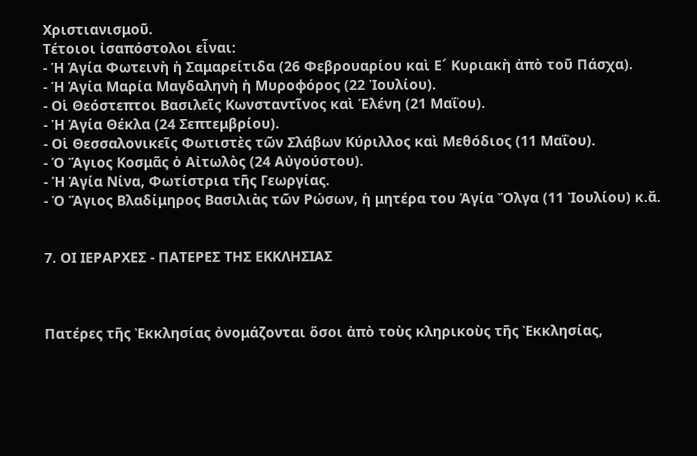Χριστιανισμοῦ.
Τέτοιοι ἰσαπόστολοι εἶναι:
- Ἡ Ἁγία Φωτεινὴ ἡ Σαμαρείτιδα (26 Φεβρουαρίου καὶ Ε´ Κυριακὴ ἀπὸ τοῦ Πάσχα).
- Ἡ Ἁγία Μαρία Μαγδαληνὴ ἡ Μυροφόρος (22 Ἰουλίου).
- Οἱ Θεόστεπτοι Βασιλεῖς Κωνσταντῖνος καὶ Ἑλένη (21 Μαΐου).
- Ἡ Ἁγία Θέκλα (24 Σεπτεμβρίου).
- Οἱ Θεσσαλονικεῖς Φωτιστὲς τῶν Σλάβων Κύριλλος καὶ Μεθόδιος (11 Μαΐου).
- Ὁ Ἅγιος Κοσμᾶς ὁ Αἰτωλὸς (24 Αὐγούστου).
- Ἡ Ἁγία Νίνα, Φωτίστρια τῆς Γεωργίας.
- Ὁ Ἅγιος Βλαδίμηρος Βασιλιὰς τῶν Ρώσων, ἡ μητέρα του Ἁγία Ὄλγα (11 Ἰουλίου) κ.ἄ.


7. ΟΙ ΙΕΡΑΡΧΕΣ - ΠΑΤΕΡΕΣ ΤΗΣ ΕΚΚΛΗΣΙΑΣ



Πατέρες τῆς Ἐκκλησίας ὀνομάζονται ὅσοι ἀπὸ τοὺς κληρικοὺς τῆς Ἐκκλησίας,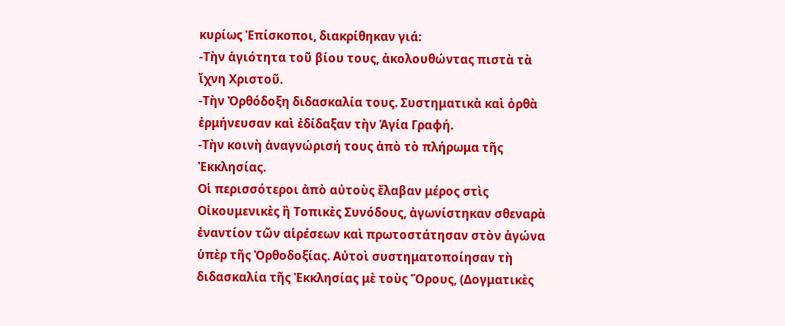κυρίως Ἐπίσκοποι, διακρίθηκαν γιά:
-Τὴν ἁγιότητα τοῦ βίου τους, ἀκολουθώντας πιστὰ τὰ ἴχνη Χριστοῦ.
-Τὴν Ὀρθόδοξη διδασκαλία τους. Συστηματικὰ καὶ ὀρθὰ ἑρμήνευσαν καὶ ἐδίδαξαν τὴν Ἁγία Γραφή.
-Τὴν κοινὴ ἀναγνώρισή τους ἀπὸ τὸ πλήρωμα τῆς Ἐκκλησίας.
Οἱ περισσότεροι ἀπὸ αὐτοὺς ἔλαβαν μέρος στὶς Οἰκουμενικὲς ἢ Τοπικὲς Συνόδους, ἀγωνίστηκαν σθεναρὰ ἐναντίον τῶν αἱρέσεων καὶ πρωτοστάτησαν στὸν ἀγώνα ὑπὲρ τῆς Ὀρθοδοξίας. Αὐτοὶ συστηματοποίησαν τὴ διδασκαλία τῆς Ἐκκλησίας μὲ τοὺς Ὅρους, (Δογματικὲς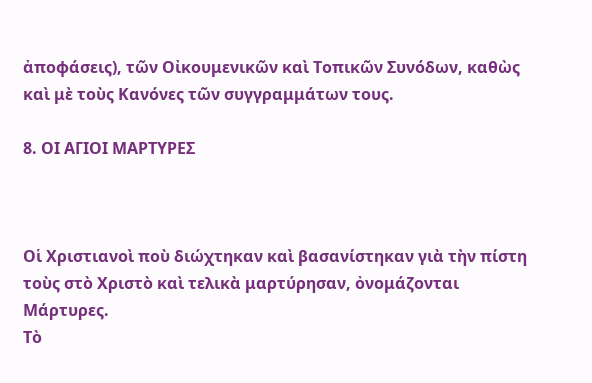ἀποφάσεις), τῶν Οἰκουμενικῶν καὶ Τοπικῶν Συνόδων, καθὼς καὶ μὲ τοὺς Κανόνες τῶν συγγραμμάτων τους.

8. ΟΙ ΑΓΙΟΙ ΜΑΡΤΥΡΕΣ



Οἱ Χριστιανοὶ ποὺ διώχτηκαν καὶ βασανίστηκαν γιὰ τὴν πίστη τοὺς στὸ Χριστὸ καὶ τελικὰ μαρτύρησαν, ὀνομάζονται Μάρτυρες.
Τὸ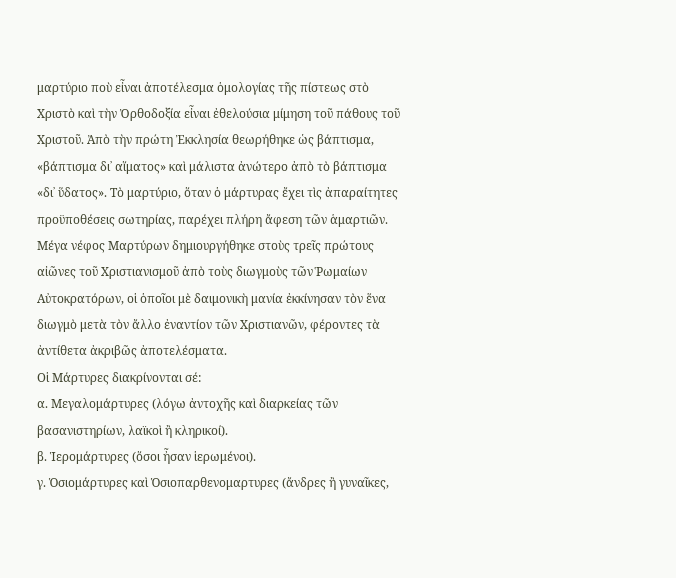μαρτύριο ποὺ εἶναι ἀποτέλεσμα ὁμολογίας τῆς πίστεως στὸ Χριστὸ καὶ τὴν Ὀρθοδοξία εἶναι ἐθελούσια μίμηση τοῦ πάθους τοῦ Χριστοῦ. Ἀπὸ τὴν πρώτη Ἐκκλησία θεωρήθηκε ὡς βάπτισμα, «βάπτισμα δι᾿ αἵματος» καὶ μάλιστα ἀνώτερο ἀπὸ τὸ βάπτισμα «δι᾿ ὕδατος». Τὸ μαρτύριο, ὅταν ὁ μάρτυρας ἔχει τὶς ἀπαραίτητες προϋποθέσεις σωτηρίας, παρέχει πλήρη ἄφεση τῶν ἁμαρτιῶν.
Μέγα νέφος Μαρτύρων δημιουργήθηκε στοὺς τρεῖς πρώτους αἰῶνες τοῦ Χριστιανισμοῦ ἀπὸ τοὺς διωγμοὺς τῶν Ῥωμαίων Αὐτοκρατόρων, οἱ ὁποῖοι μὲ δαιμονικὴ μανία ἐκκίνησαν τὸν ἕνα διωγμὸ μετὰ τὸν ἄλλο ἐναντίον τῶν Χριστιανῶν, φέροντες τὰ ἀντίθετα ἀκριβῶς ἀποτελέσματα.
Οἱ Μάρτυρες διακρίνονται σέ:
α. Μεγαλομάρτυρες (λόγω ἀντοχῆς καὶ διαρκείας τῶν βασανιστηρίων, λαϊκοὶ ἢ κληρικοί).
β. Ἱερομάρτυρες (ὅσοι ἦσαν ἱερωμένοι).
γ. Ὁσιομάρτυρες καὶ Ὁσιοπαρθενομαρτυρες (ἄνδρες ἢ γυναῖκες,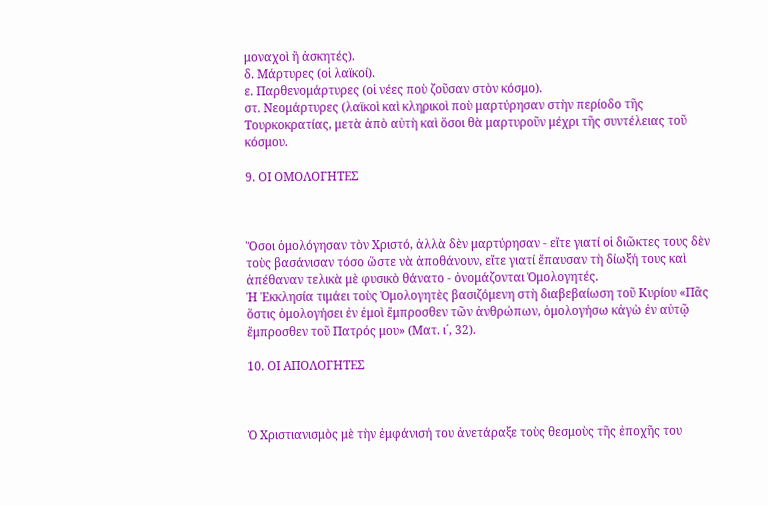μοναχοὶ ἢ ἀσκητές).
δ. Μάρτυρες (οἱ λαϊκοί).
ε. Παρθενομάρτυρες (οἱ νέες ποὺ ζοῦσαν στὸν κόσμο).
στ. Νεομάρτυρες (λαϊκοὶ καὶ κληρικοὶ ποὺ μαρτύρησαν στὴν περίοδο τῆς Τουρκοκρατίας, μετὰ ἀπὸ αὐτὴ καὶ ὅσοι θὰ μαρτυροῦν μέχρι τῆς συντέλειας τοῦ κόσμου.

9. ΟΙ ΟΜΟΛΟΓΗΤΕΣ



Ὅσοι ὁμολόγησαν τὸν Χριστό, ἀλλὰ δὲν μαρτύρησαν - εἴτε γιατί οἱ διῶκτες τους δὲν τοὺς βασάνισαν τόσο ὥστε νὰ ἀποθάνουν, εἴτε γιατί ἔπαυσαν τὴ δίωξή τους καὶ ἀπέθαναν τελικὰ μὲ φυσικὸ θάνατο - ὀνομάζονται Ὁμολογητές.
Ἡ Ἐκκλησία τιμάει τοὺς Ὁμολογητὲς βασιζόμενη στὴ διαβεβαίωση τοῦ Κυρίου «Πᾶς ὅστις ὁμολογήσει ἐν ἐμοὶ ἔμπροσθεν τῶν ἀνθρώπων, ὁμολογήσω κἀγὼ ἐν αὐτῷ ἔμπροσθεν τοῦ Πατρός μου» (Ματ. ι´, 32).

10. ΟΙ ΑΠΟΛΟΓΗΤΕΣ



Ὁ Χριστιανισμὸς μὲ τὴν ἐμφάνισή του ἀνετάραξε τοὺς θεσμοὺς τῆς ἐποχῆς του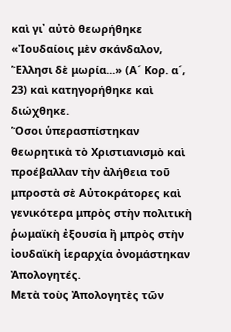καὶ γι᾿ αὐτὸ θεωρήθηκε «Ἰουδαίοις μὲν σκάνδαλον, Ἕλλησι δὲ μωρία...» (Α´ Κορ. α´, 23) καὶ κατηγορήθηκε καὶ διώχθηκε.
Ὅσοι ὑπερασπίστηκαν θεωρητικὰ τὸ Χριστιανισμὸ καὶ προέβαλλαν τὴν ἀλήθεια τοῦ μπροστὰ σὲ Αὐτοκράτορες καὶ γενικότερα μπρὸς στὴν πολιτικὴ ῥωμαϊκὴ ἐξουσία ἢ μπρὸς στὴν ἰουδαϊκὴ ἱεραρχία ὀνομάστηκαν Ἀπολογητές.
Μετὰ τοὺς Ἀπολογητὲς τῶν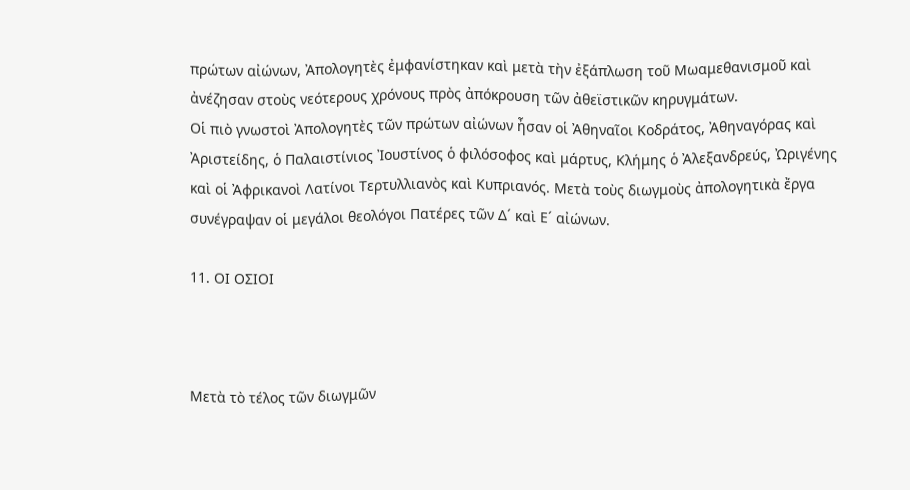πρώτων αἰώνων, Ἀπολογητὲς ἐμφανίστηκαν καὶ μετὰ τὴν ἐξάπλωση τοῦ Μωαμεθανισμοῦ καὶ ἀνέζησαν στοὺς νεότερους χρόνους πρὸς ἀπόκρουση τῶν ἀθεϊστικῶν κηρυγμάτων.
Οἱ πιὸ γνωστοὶ Ἀπολογητὲς τῶν πρώτων αἰώνων ἦσαν οἱ Ἀθηναῖοι Κοδράτος, Ἀθηναγόρας καὶ Ἀριστείδης, ὁ Παλαιστίνιος Ἰουστίνος ὁ φιλόσοφος καὶ μάρτυς, Κλήμης ὁ Ἀλεξανδρεύς, Ὠριγένης καὶ οἱ Ἀφρικανοὶ Λατίνοι Τερτυλλιανὸς καὶ Κυπριανός. Μετὰ τοὺς διωγμοὺς ἀπολογητικὰ ἔργα συνέγραψαν οἱ μεγάλοι θεολόγοι Πατέρες τῶν Δ´ καὶ Ε´ αἰώνων.

11. ΟΙ ΟΣΙΟΙ



Μετὰ τὸ τέλος τῶν διωγμῶν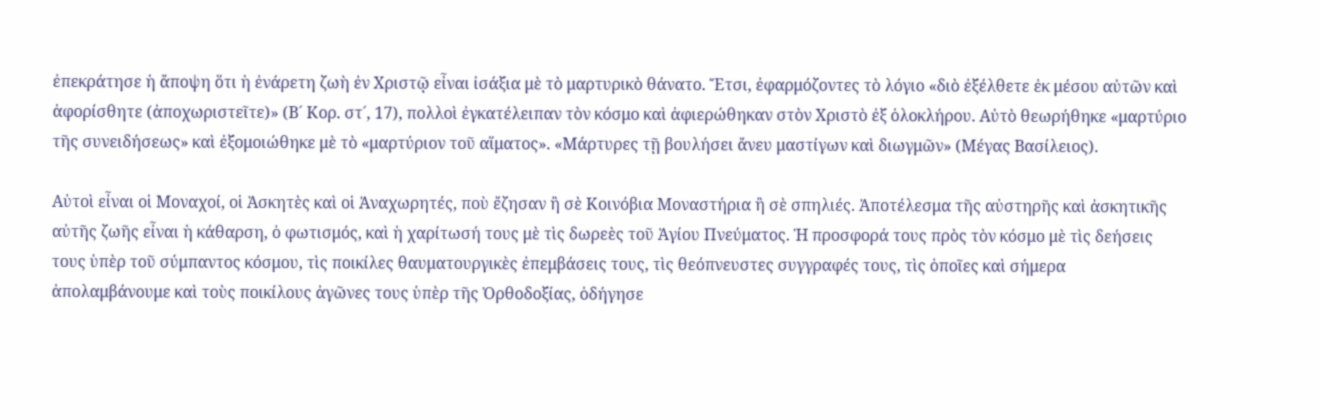ἐπεκράτησε ἡ ἄποψη ὅτι ἡ ἐνάρετη ζωὴ ἐν Χριστῷ εἶναι ἰσάξια μὲ τὸ μαρτυρικὸ θάνατο. Ἔτσι, ἐφαρμόζοντες τὸ λόγιο «διὸ ἐξέλθετε ἐκ μέσου αὐτῶν καὶ ἀφορίσθητε (ἀποχωριστεῖτε)» (Β´ Κορ. στ´, 17), πολλοὶ ἐγκατέλειπαν τὸν κόσμο καὶ ἀφιερώθηκαν στὸν Χριστὸ ἐξ ὁλοκλήρου. Αὐτὸ θεωρήθηκε «μαρτύριο τῆς συνειδήσεως» καὶ ἐξομοιώθηκε μὲ τὸ «μαρτύριον τοῦ αἵματος». «Μάρτυρες τῇ βουλήσει ἄνευ μαστίγων καὶ διωγμῶν» (Μέγας Βασίλειος).

Αὐτοὶ εἶναι οἱ Μοναχοί, οἱ Ἀσκητὲς καὶ οἱ Ἀναχωρητές, ποὺ ἔζησαν ἢ σὲ Κοινόβια Μοναστήρια ἢ σὲ σπηλιές. Ἀποτέλεσμα τῆς αὐστηρῆς καὶ ἀσκητικῆς αὐτῆς ζωῆς εἶναι ἡ κάθαρση, ὁ φωτισμός, καὶ ἡ χαρίτωσή τους μὲ τὶς δωρεὲς τοῦ Ἁγίου Πνεύματος. Ἡ προσφορά τους πρὸς τὸν κόσμο μὲ τὶς δεήσεις τους ὑπὲρ τοῦ σύμπαντος κόσμου, τὶς ποικίλες θαυματουργικὲς ἐπεμβάσεις τους, τὶς θεόπνευστες συγγραφές τους, τὶς ὁποῖες καὶ σήμερα ἀπολαμβάνουμε καὶ τοὺς ποικίλους ἀγῶνες τους ὑπὲρ τῆς Ὀρθοδοξίας, ὁδήγησε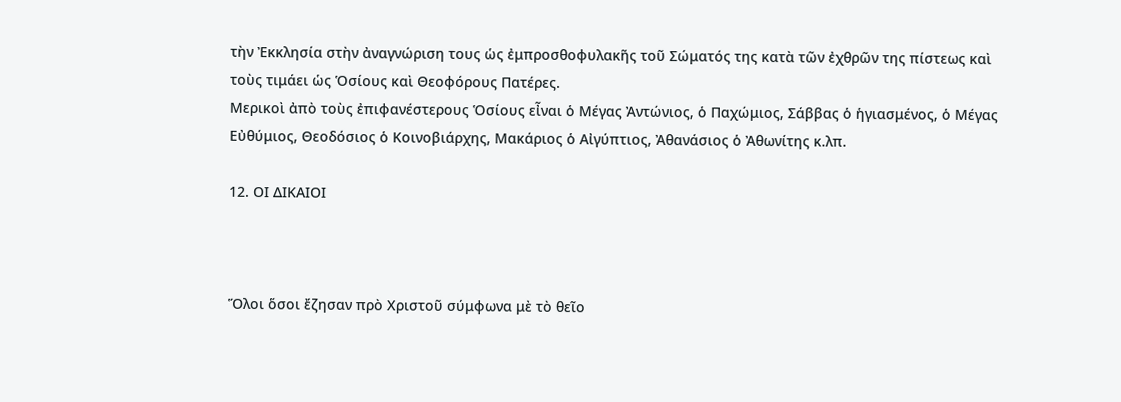τὴν Ἐκκλησία στὴν ἀναγνώριση τους ὡς ἐμπροσθοφυλακῆς τοῦ Σώματός της κατὰ τῶν ἐχθρῶν της πίστεως καὶ τοὺς τιμάει ὡς Ὁσίους καὶ Θεοφόρους Πατέρες.
Μερικοὶ ἀπὸ τοὺς ἐπιφανέστερους Ὁσίους εἶναι ὁ Μέγας Ἀντώνιος, ὁ Παχώμιος, Σάββας ὁ ἡγιασμένος, ὁ Μέγας Εὐθύμιος, Θεοδόσιος ὁ Κοινοβιάρχης, Μακάριος ὁ Αἰγύπτιος, Ἀθανάσιος ὁ Ἀθωνίτης κ.λπ.

12. ΟΙ ΔΙΚΑΙΟΙ



Ὅλοι ὅσοι ἔζησαν πρὸ Χριστοῦ σύμφωνα μὲ τὸ θεῖο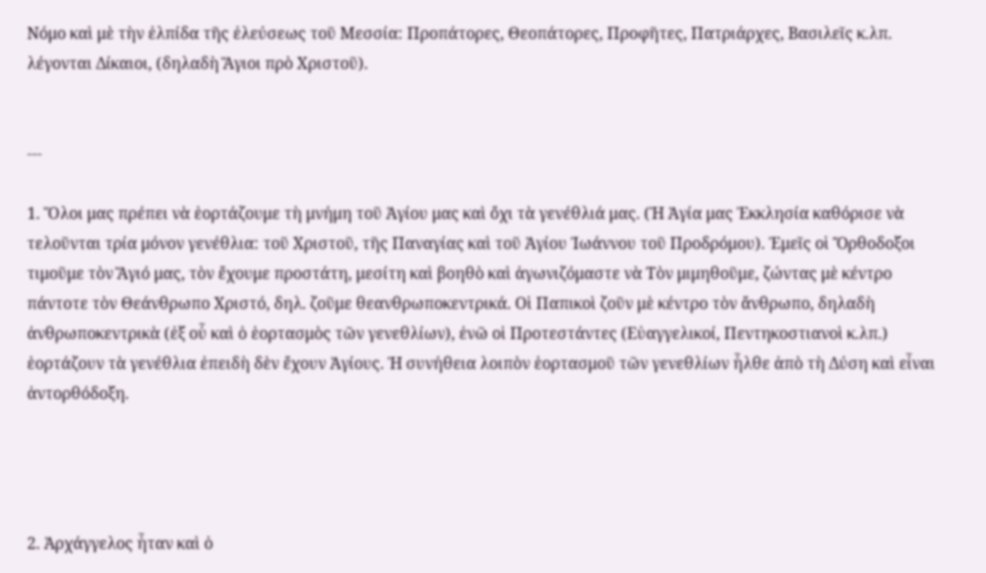Νόμο καὶ μὲ τὴν ἐλπίδα τῆς ἐλεύσεως τοῦ Μεσσία: Προπάτορες, Θεοπάτορες, Προφῆτες, Πατριάρχες, Βασιλεῖς κ.λπ. λέγονται Δίκαιοι, (δηλαδὴ Ἅγιοι πρὸ Χριστοῦ).


---

1. Ὅλοι μας πρέπει νὰ ἑορτάζουμε τὴ μνήμη τοῦ Ἁγίου μας καὶ ὄχι τὰ γενέθλιά μας. (Ἡ Ἁγία μας Ἐκκλησία καθόρισε νὰ τελοῦνται τρία μόνον γενέθλια: τοῦ Χριστοῦ, τῆς Παναγίας καὶ τοῦ Ἁγίου Ἰωάννου τοῦ Προδρόμου). Ἐμεῖς οἱ Ὄρθοδοξοι τιμοῦμε τὸν Ἅγιό μας, τὸν ἔχουμε προστάτη, μεσίτη καὶ βοηθὸ καὶ ἀγωνιζόμαστε νὰ Τὸν μιμηθοῦμε, ζώντας μὲ κέντρο πάντοτε τὸν Θεάνθρωπο Χριστό, δηλ. ζοῦμε θεανθρωποκεντρικά. Οἱ Παπικοὶ ζοῦν μὲ κέντρο τὸν ἄνθρωπο, δηλαδὴ ἀνθρωποκεντρικὰ (ἐξ οὗ καὶ ὁ ἑορτασμὸς τῶν γενεθλίων), ἐνῶ οἱ Προτεστάντες (Εὐαγγελικοί, Πεντηκοστιανοὶ κ.λπ.) ἑορτάζουν τὰ γενέθλια ἐπειδὴ δὲν ἔχουν Ἁγίους. Ἡ συνήθεια λοιπὸν ἑορτασμοῦ τῶν γενεθλίων ἦλθε ἀπὸ τὴ Δύση καὶ εἶναι ἀντορθόδοξη.




2. Ἀρχάγγελος ἦταν καὶ ὁ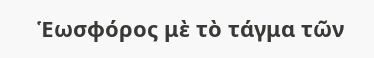Ἑωσφόρος μὲ τὸ τάγμα τῶν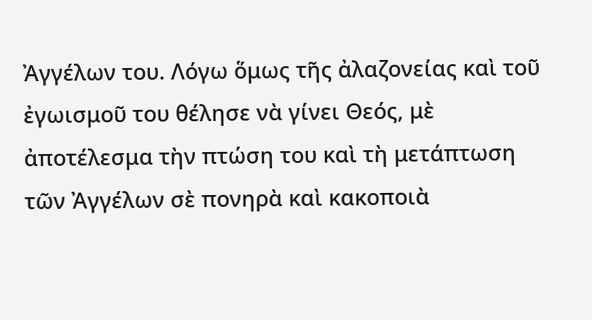Ἀγγέλων του. Λόγω ὅμως τῆς ἀλαζονείας καὶ τοῦ ἐγωισμοῦ του θέλησε νὰ γίνει Θεός, μὲ ἀποτέλεσμα τὴν πτώση του καὶ τὴ μετάπτωση τῶν Ἀγγέλων σὲ πονηρὰ καὶ κακοποιὰ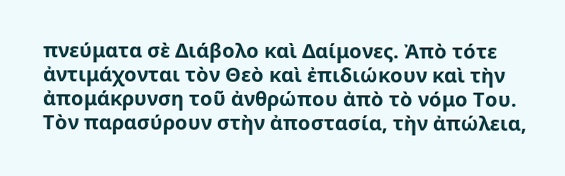πνεύματα σὲ Διάβολο καὶ Δαίμονες. Ἀπὸ τότε ἀντιμάχονται τὸν Θεὸ καὶ ἐπιδιώκουν καὶ τὴν ἀπομάκρυνση τοῦ ἀνθρώπου ἀπὸ τὸ νόμο Του. Τὸν παρασύρουν στὴν ἀποστασία, τὴν ἀπώλεια,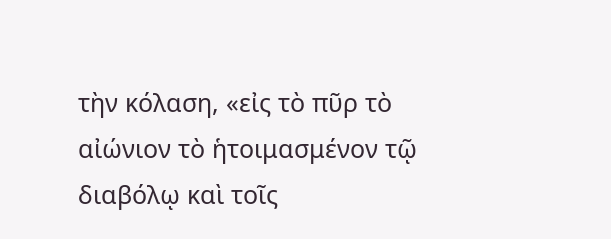τὴν κόλαση, «εἰς τὸ πῦρ τὸ αἰώνιον τὸ ἡτοιμασμένον τῷ διαβόλῳ καὶ τοῖς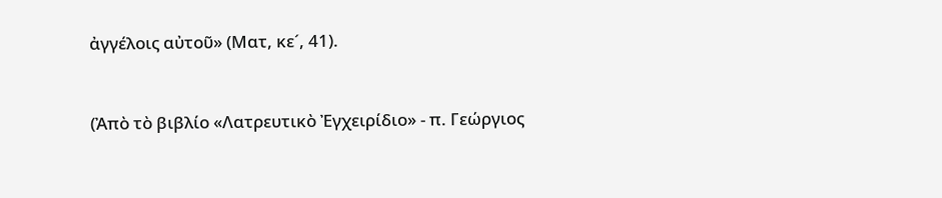ἀγγέλοις αὐτοῦ» (Ματ, κε´, 41).



(Ἀπὸ τὸ βιβλίο «Λατρευτικὸ Ἐγχειρίδιο» - π. Γεώργιος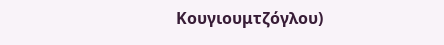Κουγιουμτζόγλου)